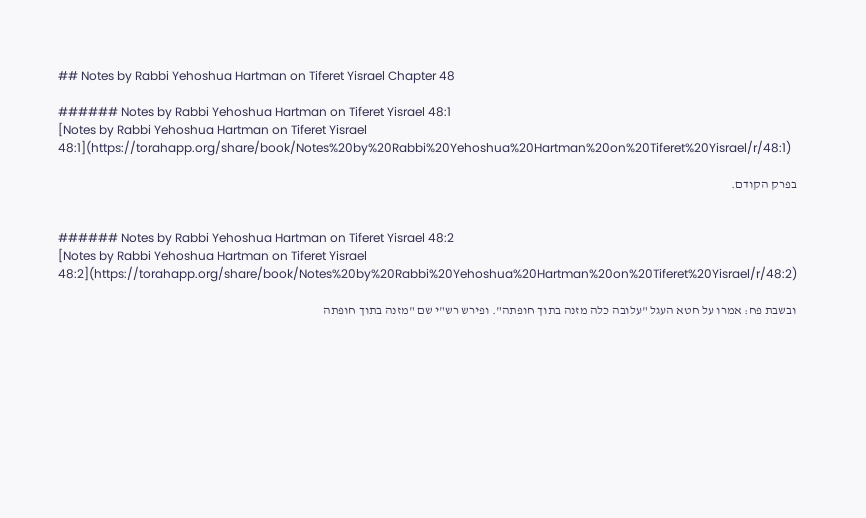## Notes by Rabbi Yehoshua Hartman on Tiferet Yisrael Chapter 48

###### Notes by Rabbi Yehoshua Hartman on Tiferet Yisrael 48:1
[Notes by Rabbi Yehoshua Hartman on Tiferet Yisrael 48:1](https://torahapp.org/share/book/Notes%20by%20Rabbi%20Yehoshua%20Hartman%20on%20Tiferet%20Yisrael/r/48:1)

בפרק הקודם.


###### Notes by Rabbi Yehoshua Hartman on Tiferet Yisrael 48:2
[Notes by Rabbi Yehoshua Hartman on Tiferet Yisrael 48:2](https://torahapp.org/share/book/Notes%20by%20Rabbi%20Yehoshua%20Hartman%20on%20Tiferet%20Yisrael/r/48:2)

ובשבת פח: אמרו על חטא העגל "עלובה כלה מזנה בתוך חופתה". ופירש רש"י שם "מזנה בתוך חופתה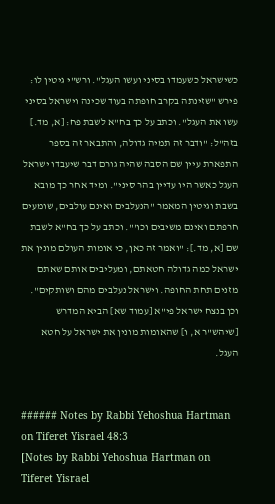כשישראל כשעמדו בסיני ועשו העגל". ורש"י גיטין לו: פירש "שזינתה בקרב חופתה בעוד שכינה וישראל בסיני עשו את העגל". וכתב על כך בח"א לשבת פח: [א, מד.] בזה"ל: "ודבר זה תמיה גדולה, והתבאר זה בספר התפארת עיין שם הסבה שהיה גורם דבר שיעבדו ישראל העגל כאשר היו עדיין בהר סיני". ומיד אחר כך מובא בשבת וגיטין המאמר "הנעלבים ואינם עולבים, שומעים חרפתם ואינם משיבים וכו'". וכתב על כך בח"א לשבת שם [א, מד.]: "ואמר זה כאן, כי אומות העולם מונין את ישראל כמה גדולה חטאתם, ומעליבים אותם שאתם מזנים תחת החופה. וישראל נעלבים מהם ושותקים". וכן בנצח ישראל פי"א [עמוד שא] הביא המדרש [שיהש"ר א, ו] שהאומות מונין את ישראל על חטא העגל.


###### Notes by Rabbi Yehoshua Hartman on Tiferet Yisrael 48:3
[Notes by Rabbi Yehoshua Hartman on Tiferet Yisrael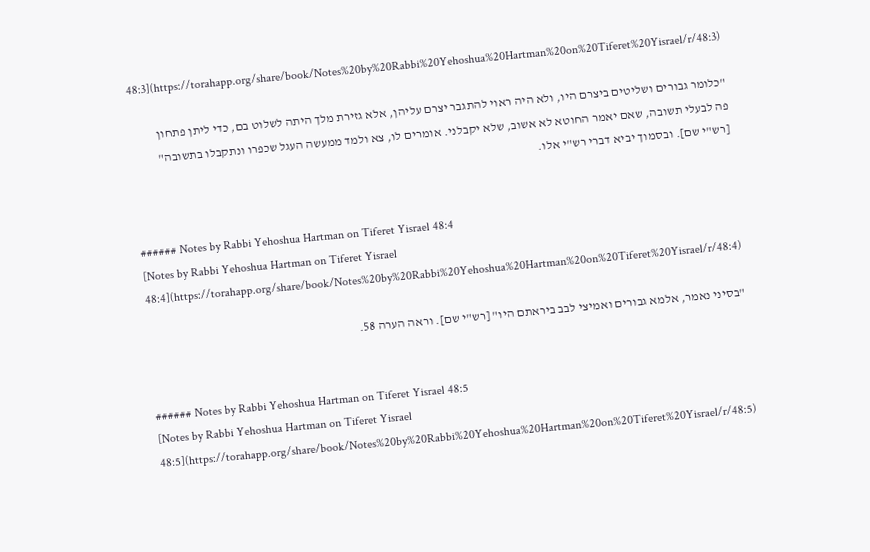48:3](https://torahapp.org/share/book/Notes%20by%20Rabbi%20Yehoshua%20Hartman%20on%20Tiferet%20Yisrael/r/48:3)

"כלומר גבורים ושליטים ביצרם היו, ולא היה ראוי להתגבר יצרם עליהן, אלא גזירת מלך היתה לשלוט בם, כדי ליתן פתחון פה לבעלי תשובה, שאם יאמר החוטא לא אשוב, שלא יקבלני. אומרים לו, צא ולמד ממעשה העגל שכפרו ונתקבלו בתשובה" [רש"י שם]. ובסמוך יביא דברי רש"י אלו.


###### Notes by Rabbi Yehoshua Hartman on Tiferet Yisrael 48:4
[Notes by Rabbi Yehoshua Hartman on Tiferet Yisrael 48:4](https://torahapp.org/share/book/Notes%20by%20Rabbi%20Yehoshua%20Hartman%20on%20Tiferet%20Yisrael/r/48:4)

"בסיני נאמר, אלמא גבורים ואמיצי לבב ביראתם היו" [רש"י שם]. וראה הערה 58.


###### Notes by Rabbi Yehoshua Hartman on Tiferet Yisrael 48:5
[Notes by Rabbi Yehoshua Hartman on Tiferet Yisrael 48:5](https://torahapp.org/share/book/Notes%20by%20Rabbi%20Yehoshua%20Hartman%20on%20Tiferet%20Yisrael/r/48:5)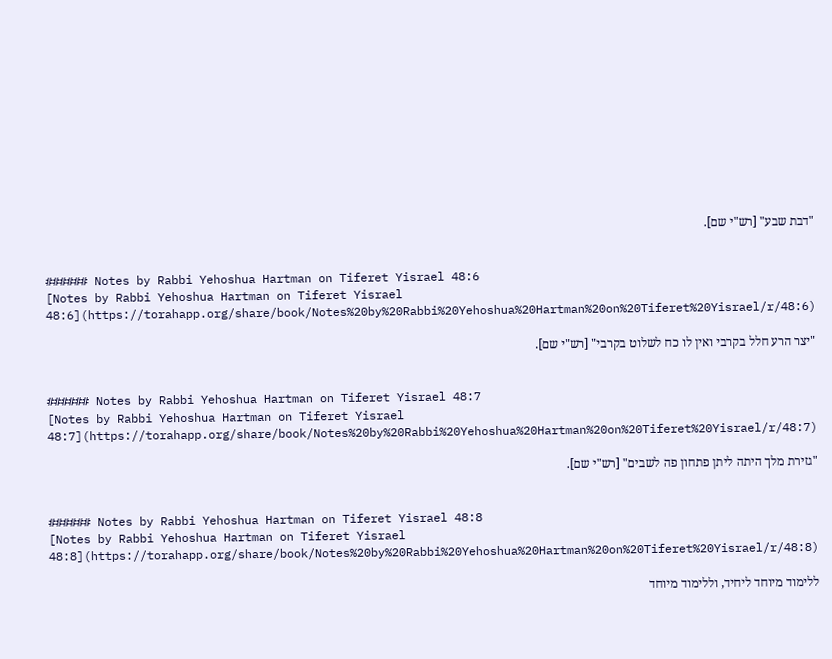"דבת שבע" [רש"י שם].


###### Notes by Rabbi Yehoshua Hartman on Tiferet Yisrael 48:6
[Notes by Rabbi Yehoshua Hartman on Tiferet Yisrael 48:6](https://torahapp.org/share/book/Notes%20by%20Rabbi%20Yehoshua%20Hartman%20on%20Tiferet%20Yisrael/r/48:6)

"יצר הרע חלל בקרבי ואין לו כח לשלוט בקרבי" [רש"י שם].


###### Notes by Rabbi Yehoshua Hartman on Tiferet Yisrael 48:7
[Notes by Rabbi Yehoshua Hartman on Tiferet Yisrael 48:7](https://torahapp.org/share/book/Notes%20by%20Rabbi%20Yehoshua%20Hartman%20on%20Tiferet%20Yisrael/r/48:7)

"גזירת מלך היתה ליתן פתחון פה לשבים" [רש"י שם].


###### Notes by Rabbi Yehoshua Hartman on Tiferet Yisrael 48:8
[Notes by Rabbi Yehoshua Hartman on Tiferet Yisrael 48:8](https://torahapp.org/share/book/Notes%20by%20Rabbi%20Yehoshua%20Hartman%20on%20Tiferet%20Yisrael/r/48:8)

ללימוד מיוחד ליחיד, וללימוד מיוחד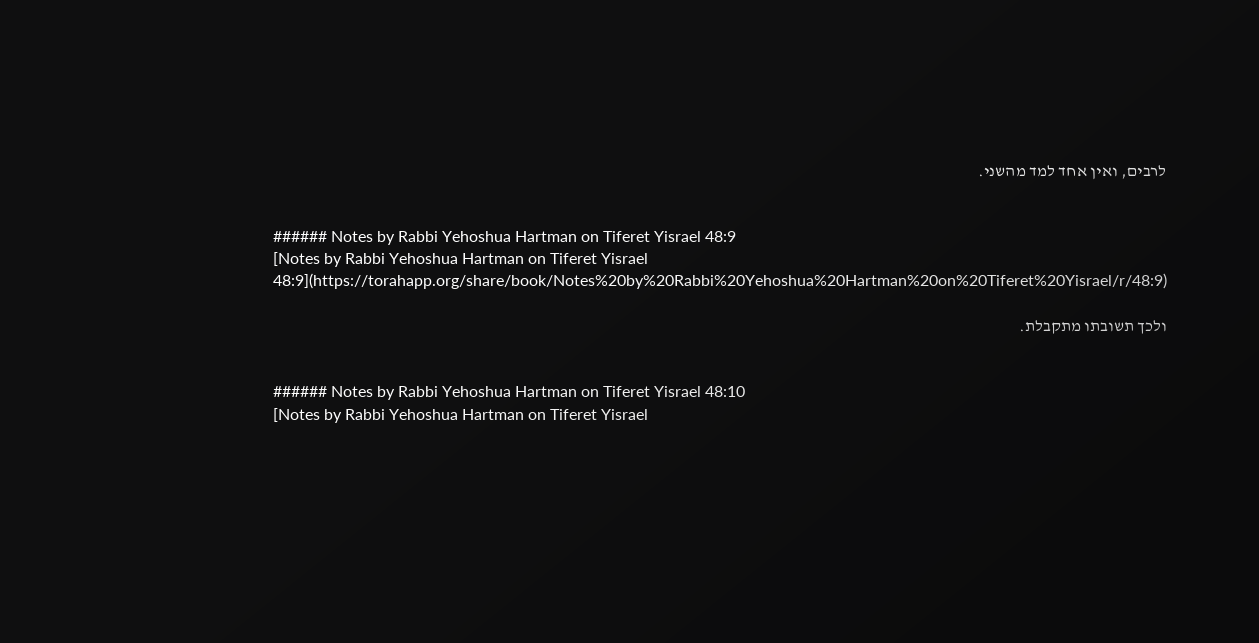לרבים, ואין אחד למד מהשני.


###### Notes by Rabbi Yehoshua Hartman on Tiferet Yisrael 48:9
[Notes by Rabbi Yehoshua Hartman on Tiferet Yisrael 48:9](https://torahapp.org/share/book/Notes%20by%20Rabbi%20Yehoshua%20Hartman%20on%20Tiferet%20Yisrael/r/48:9)

ולכך תשובתו מתקבלת.


###### Notes by Rabbi Yehoshua Hartman on Tiferet Yisrael 48:10
[Notes by Rabbi Yehoshua Hartman on Tiferet Yisrael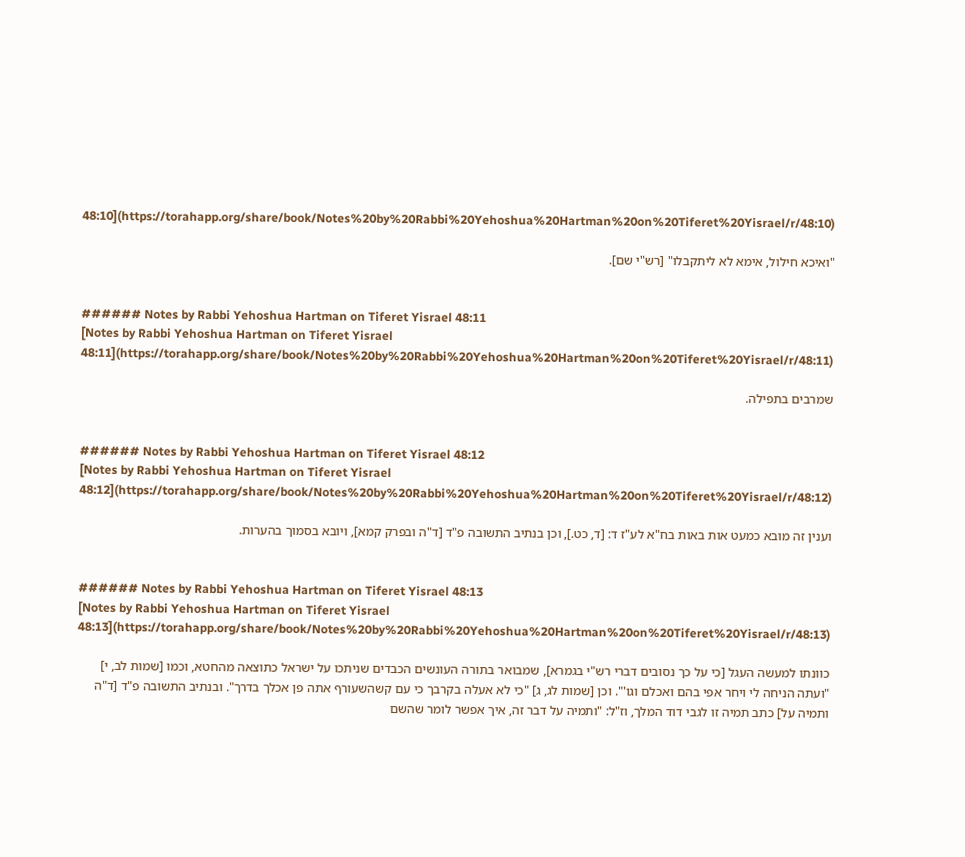48:10](https://torahapp.org/share/book/Notes%20by%20Rabbi%20Yehoshua%20Hartman%20on%20Tiferet%20Yisrael/r/48:10)

"ואיכא חילול, אימא לא ליתקבלו" [רש"י שם].


###### Notes by Rabbi Yehoshua Hartman on Tiferet Yisrael 48:11
[Notes by Rabbi Yehoshua Hartman on Tiferet Yisrael 48:11](https://torahapp.org/share/book/Notes%20by%20Rabbi%20Yehoshua%20Hartman%20on%20Tiferet%20Yisrael/r/48:11)

שמרבים בתפילה.


###### Notes by Rabbi Yehoshua Hartman on Tiferet Yisrael 48:12
[Notes by Rabbi Yehoshua Hartman on Tiferet Yisrael 48:12](https://torahapp.org/share/book/Notes%20by%20Rabbi%20Yehoshua%20Hartman%20on%20Tiferet%20Yisrael/r/48:12)

וענין זה מובא כמעט אות באות בח"א לע"ז ד: [ד, כט.], וכן בנתיב התשובה פ"ד [ד"ה ובפרק קמא], ויובא בסמוך בהערות.


###### Notes by Rabbi Yehoshua Hartman on Tiferet Yisrael 48:13
[Notes by Rabbi Yehoshua Hartman on Tiferet Yisrael 48:13](https://torahapp.org/share/book/Notes%20by%20Rabbi%20Yehoshua%20Hartman%20on%20Tiferet%20Yisrael/r/48:13)

כוונתו למעשה העגל [כי על כך נסובים דברי רש"י בגמרא], שמבואר בתורה העונשים הכבדים שניתכו על ישראל כתוצאה מהחטא, וכמו [שמות לב, י] "ועתה הניחה לי ויחר אפי בהם ואכלם וגו'". וכן [שמות לג, ג] "כי לא אעלה בקרבך כי עם קשהשעורף אתה פן אכלך בדרך". ובנתיב התשובה פ"ד [ד"ה ותמיה על] כתב תמיה זו לגבי דוד המלך, וז"ל: "ותמיה על דבר זה, איך אפשר לומר שהשם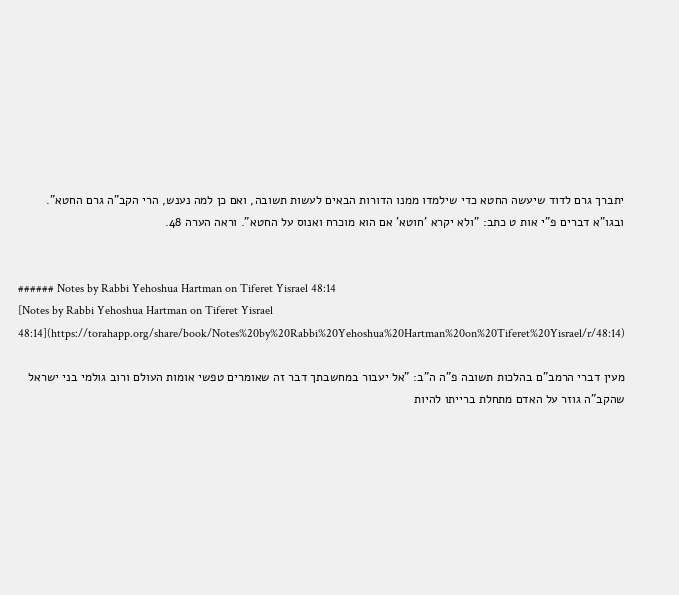יתברך גרם לדוד שיעשה החטא כדי שילמדו ממנו הדורות הבאים לעשות תשובה, ואם כן למה נענש, הרי הקב"ה גרם החטא". ובגו"א דברים פ"י אות ט כתב: "ולא יקרא 'חוטא' אם הוא מוכרח ואנוס על החטא". וראה הערה 48.


###### Notes by Rabbi Yehoshua Hartman on Tiferet Yisrael 48:14
[Notes by Rabbi Yehoshua Hartman on Tiferet Yisrael 48:14](https://torahapp.org/share/book/Notes%20by%20Rabbi%20Yehoshua%20Hartman%20on%20Tiferet%20Yisrael/r/48:14)

מעין דברי הרמב"ם בהלכות תשובה פ"ה ה"ב: "אל יעבור במחשבתך דבר זה שאומרים טפשי אומות העולם ורוב גולמי בני ישראל שהקב"ה גוזר על האדם מתחלת ברייתו להיות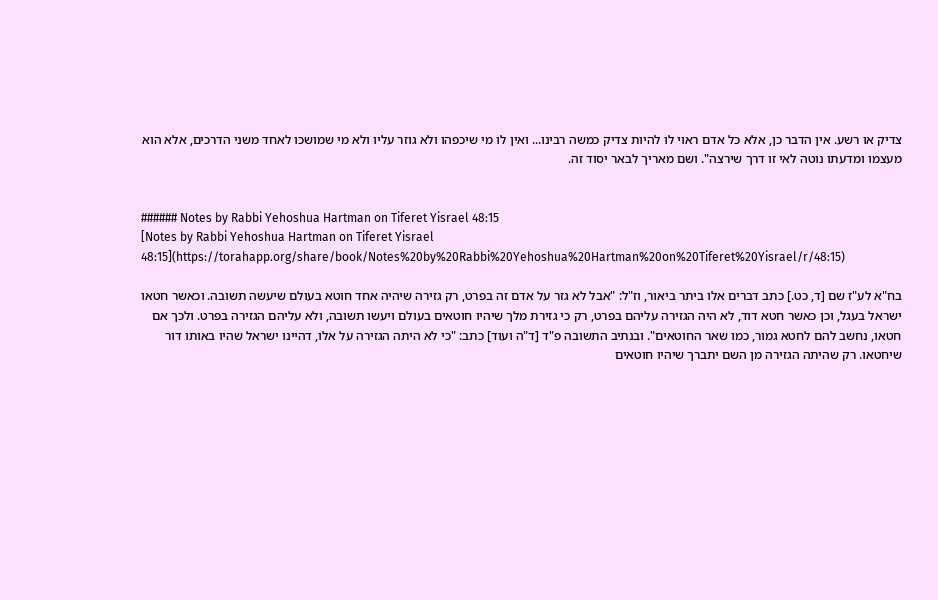צדיק או רשע. אין הדבר כן, אלא כל אדם ראוי לו להיות צדיק כמשה רבינו... ואין לו מי שיכפהו ולא גוזר עליו ולא מי שמושכו לאחד משני הדרכים, אלא הוא מעצמו ומדעתו נוטה לאי זו דרך שירצה". ושם מאריך לבאר יסוד זה.


###### Notes by Rabbi Yehoshua Hartman on Tiferet Yisrael 48:15
[Notes by Rabbi Yehoshua Hartman on Tiferet Yisrael 48:15](https://torahapp.org/share/book/Notes%20by%20Rabbi%20Yehoshua%20Hartman%20on%20Tiferet%20Yisrael/r/48:15)

בח"א לע"ז שם [ד, כט.] כתב דברים אלו ביתר ביאור, וז"ל: "אבל לא גזר על אדם זה בפרט, רק גזירה שיהיה אחד חוטא בעולם שיעשה תשובה. וכאשר חטאו ישראל בעגל, וכן כאשר חטא דוד, לא היה הגזירה עליהם בפרט, רק כי גזירת מלך שיהיו חוטאים בעולם ויעשו תשובה, ולא עליהם הגזירה בפרט. ולכך אם חטאו, נחשב להם לחטא גמור, כמו שאר החוטאים". ובנתיב התשובה פ"ד [ד"ה ועוד] כתב: "כי לא היתה הגזירה על אלו, דהיינו ישראל שהיו באותו דור שיחטאו. רק שהיתה הגזירה מן השם יתברך שיהיו חוטאים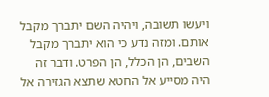ויעשו תשובה, ויהיה השם יתברך מקבל אותם. ומזה נדע כי הוא יתברך מקבל השבים, הן הכלל, הן הפרט. ודבר זה היה מסייע אל החטא שתצא הגזירה אל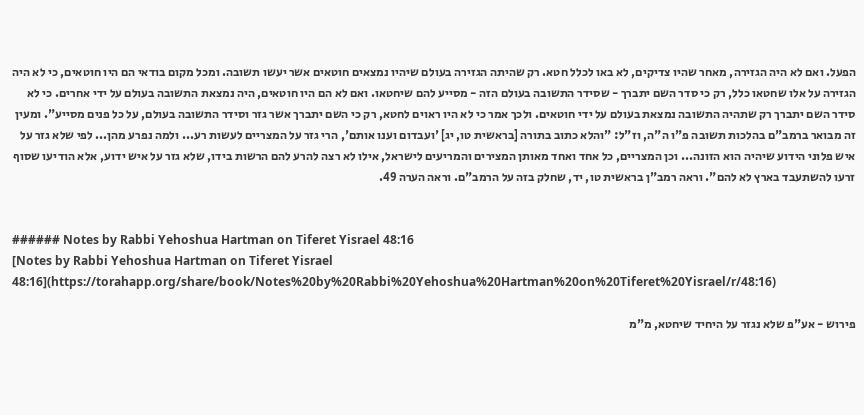הפעל. ואם לא היה הגזירה, מאחר שהיו צדיקים, לא באו לכלל חטא. רק שהיתה הגזירה בעולם שיהיו נמצאים חוטאים אשר יעשו תשובה. ומכל מקום בודאי הם היו חוטאים, כי לא היה הגזירה על אלו שחטאו כלל, רק כי סדר השם יתברך - שסידר התשובה בעולם הזה - מסייע להם שיחטאו. ואם לא הם היו חוטאים, היה נמצאת התשובה בעולם על ידי אחרים. כי לא סידר השם יתברך רק שתהיה התשובה נמצאת בעולם על ידי חוטאים. ולכך אמר כי לא היו ראוים לחטא, רק כי השם יתברך אשר גזר וסידר התשובה בעולם, על כל פנים מסייע". ומעין זה מבואר ברמב"ם בהלכות תשובה פ"ו ה"ה, וז"ל: "והלא כתוב בתורה [בראשית טו, יג] 'ועבדום וענו אותם', הרי גזר על המצריים לעשות רע... ולמה נפרע מהן... לפי שלא גזר על איש פלוני הידוע שיהיה הוא הזונה... וכן המצריים, כל אחד ואחד מאותן המצירים והמריעים לישראל, אילו לא רצה להרע להם הרשות בידו, שלא גזר על איש ידוע, אלא הודיעו שסוף זרעו להשתעבד בארץ לא להם". וראה רמב"ן בראשית טו, יד, שחלק בזה על הרמב"ם. וראה הערה 49.


###### Notes by Rabbi Yehoshua Hartman on Tiferet Yisrael 48:16
[Notes by Rabbi Yehoshua Hartman on Tiferet Yisrael 48:16](https://torahapp.org/share/book/Notes%20by%20Rabbi%20Yehoshua%20Hartman%20on%20Tiferet%20Yisrael/r/48:16)

פירוש - אע"פ שלא נגזר על היחיד שיחטא, מ"מ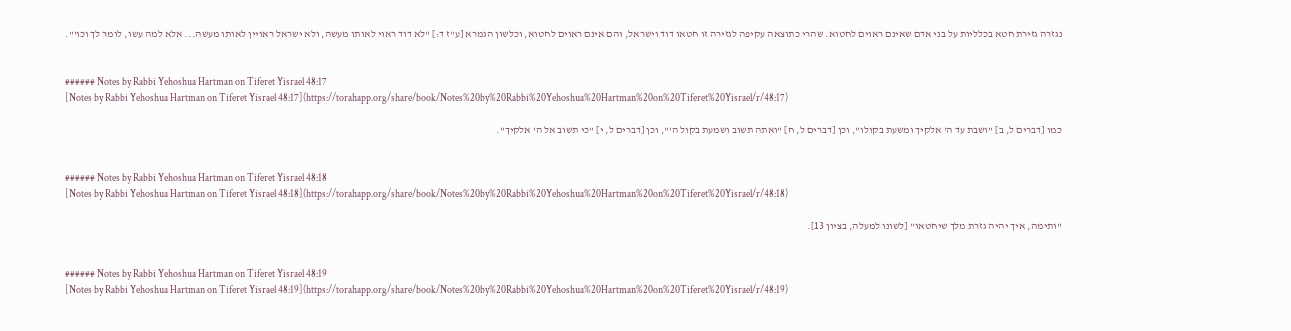נגזרה גזירת חטא בכלליות על בני אדם שאינם ראוים לחטוא. שהרי כתוצאה עקיפה לגזירה זו חטאו דוד וישראל, והם אינם ראוים לחטוא, וכלשון הגמרא [ע"ז ד:] "לא דוד ראוי לאותו מעשה, ולא ישראל ראויין לאותו מעשה... אלא למה עשו, לומר לך וכו'".


###### Notes by Rabbi Yehoshua Hartman on Tiferet Yisrael 48:17
[Notes by Rabbi Yehoshua Hartman on Tiferet Yisrael 48:17](https://torahapp.org/share/book/Notes%20by%20Rabbi%20Yehoshua%20Hartman%20on%20Tiferet%20Yisrael/r/48:17)

כמו [דברים ל, ב] "ושבת עד ה' אלקיך ומשעת בקולו", וכן [דברים ל, ח] "ואתה תשוב ושמעת בקול ה'", וכן [דברים ל, י] "כי תשוב אל ה' אלקיך".


###### Notes by Rabbi Yehoshua Hartman on Tiferet Yisrael 48:18
[Notes by Rabbi Yehoshua Hartman on Tiferet Yisrael 48:18](https://torahapp.org/share/book/Notes%20by%20Rabbi%20Yehoshua%20Hartman%20on%20Tiferet%20Yisrael/r/48:18)

"ותימה, איך יהיה גזרת מלך שיחטאו" [לשונו למעלה, בציון 13].


###### Notes by Rabbi Yehoshua Hartman on Tiferet Yisrael 48:19
[Notes by Rabbi Yehoshua Hartman on Tiferet Yisrael 48:19](https://torahapp.org/share/book/Notes%20by%20Rabbi%20Yehoshua%20Hartman%20on%20Tiferet%20Yisrael/r/48:19)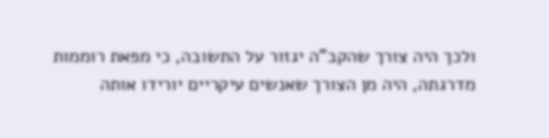ולכך היה צורך שהקב"ה יגזור על התשובה, כי מפאת רוממות מדרגתה, היה מן הצורך שאנשים עיקריים יורידו אותה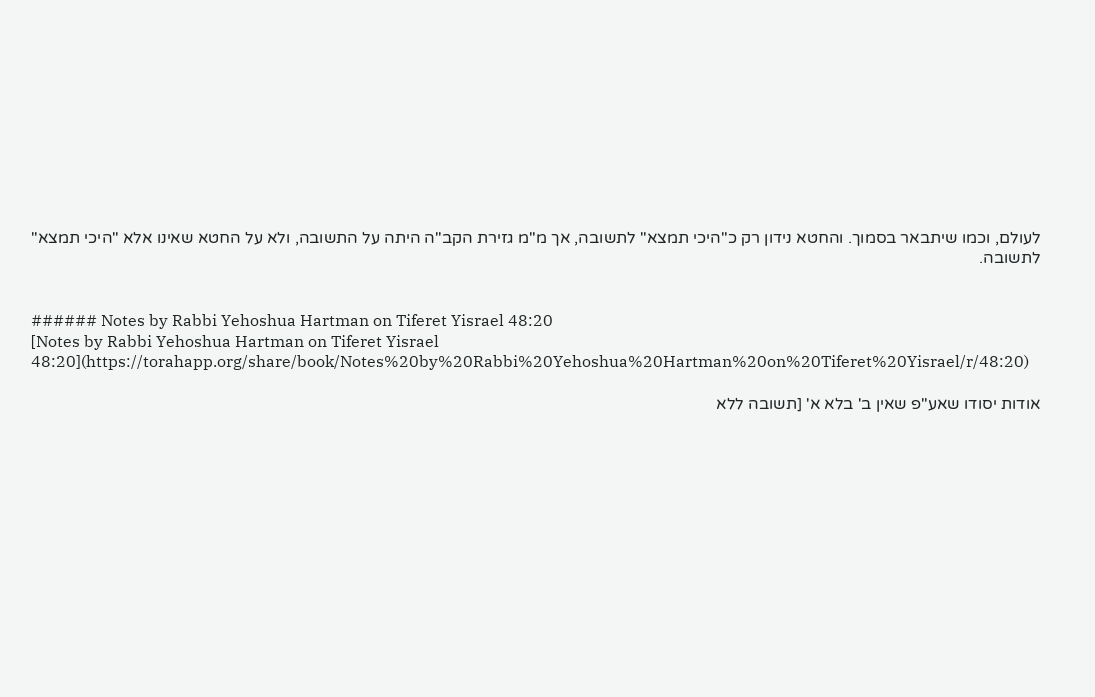לעולם, וכמו שיתבאר בסמוך. והחטא נידון רק כ"היכי תמצא" לתשובה, אך מ"מ גזירת הקב"ה היתה על התשובה, ולא על החטא שאינו אלא "היכי תמצא" לתשובה.


###### Notes by Rabbi Yehoshua Hartman on Tiferet Yisrael 48:20
[Notes by Rabbi Yehoshua Hartman on Tiferet Yisrael 48:20](https://torahapp.org/share/book/Notes%20by%20Rabbi%20Yehoshua%20Hartman%20on%20Tiferet%20Yisrael/r/48:20)

אודות יסודו שאע"פ שאין ב' בלא א' [תשובה ללא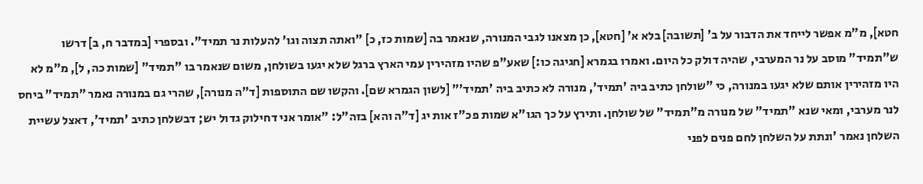חטא], מ"מ אפשר לייחד את הדבור על ב' [תשובה] בלא א' [חטא], כן מצאנו לגבי המנורה, שנאמר בה [שמות כז, כ] "ואתה תצוה וגו' להעלות נר תמיד". ובספרי [במדבר ח, ב] דרשו ש"תמיד" מוסב על נר המערבי, שהיה דולק כל היום. ואמרו בגמרא [חגיגה כו:] שאע"פ שהיו מזהירין עמי הארץ ברגל שלא יגעו בשולחן, משום שנאמר בו "תמיד" [שמות כה, ל], מ"מ לא היו מזהירין אותם שלא יגעו במנורה, כי "שולחן כתיב ביה 'תמיד', מנורה לא כתיב ביה 'תמיד'" [לשון הגמרא שם]. והקשו שם התוספות [ד"ה מנורה], שהרי גם במנורה נאמר "תמיד" ביחס לנר מערבי, ומאי שנא "תמיד" של מנורה מ"תמיד" של שולחן. ותירץ על כך הגו"א שמות פכ"ז אות יג [ד"ה והא] בזה"ל: "אומר אני דחילוק גדול יש; דבשלחן כתיב 'תמיד', דאצל עשיית השלחן נאמר 'ונתת על השלחן לחם פנים לפני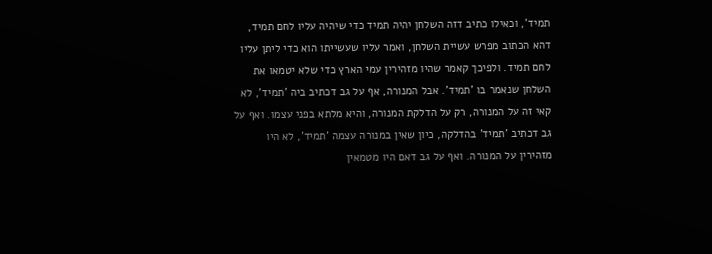תמיד', וכאילו כתיב דזה השלחן יהיה תמיד כדי שיהיה עליו לחם תמיד, דהא הכתוב מפרש עשיית השלחן, ואמר עליו שעשייתו הוא כדי ליתן עליו לחם תמיד. ולפיכך קאמר שהיו מזהירין עמי הארץ כדי שלא יטמאו את השלחן שנאמר בו 'תמיד'. אבל המנורה, אף על גב דכתיב ביה 'תמיד', לא קאי זה על המנורה, רק על הדלקת המנורה, והיא מלתא בפני עצמו. ואף על גב דכתיב 'תמיד' בהדלקה, כיון שאין במנורה עצמה 'תמיד', לא היו מזהירין על המנורה. ואף על גב דאם היו מטמאין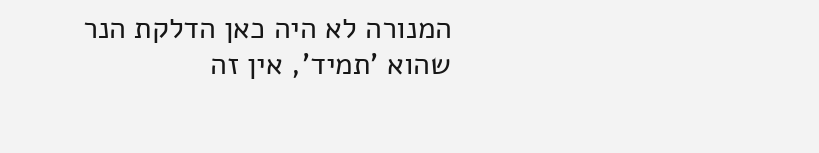המנורה לא היה כאן הדלקת הנר שהוא 'תמיד', אין זה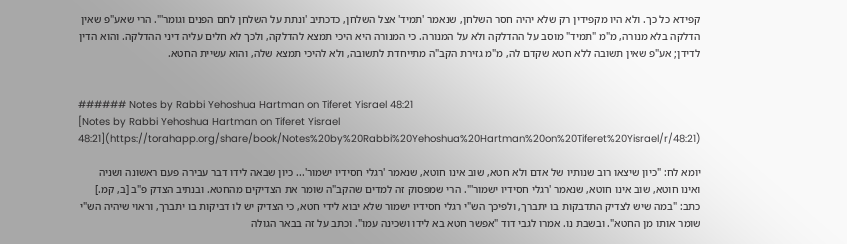קפידא כל כך. ולא היו מקפידין רק שלא יהיה חסר השלחן, שנאמר 'תמיד' אצל השלחן, כדכתיב 'ונתת על השלחן לחם הפנים וגומר'". הרי שאע"פ שאין הדלקה בלא מנורה, מ"מ "תמיד" מוסב על ההדלקה ולא על המנורה. כי המנורה היא היכי תמצא להדלקה, ולכך לא חלים עליה דיני ההדלקה. והוא הדין לדידן; אע"פ שאין תשובה ללא חטא שקדם לה, מ"מ גזירת הקב"ה מתייחדת לתשובה, ולא להיכי תמצא שלה, והוא עשיית החטא.


###### Notes by Rabbi Yehoshua Hartman on Tiferet Yisrael 48:21
[Notes by Rabbi Yehoshua Hartman on Tiferet Yisrael 48:21](https://torahapp.org/share/book/Notes%20by%20Rabbi%20Yehoshua%20Hartman%20on%20Tiferet%20Yisrael/r/48:21)

יומא לח: "כיון שיצאו רוב שנותיו של אדם ולא חטא, שוב אינו חוטא, שנאמר 'רגלי חסידיו ישמור'... כיון שבאה לידו דבר עבירה פעם ראשונה ושניה ואינו חוטא, שוב אינו חוטא, שנאמר 'רגלי חסידיו ישמור'". הרי שמפסוק זה למדים שהקב"ה שומר את הצדיקים מהחטא. ובנתיב הצדק פ"ב [ב, קמ.] כתב: "במה שיש לצדיק התדבקות בו יתברך, ולפיכך הש"י רגלי חסידיו ישמור שלא יבוא לידי חטא, כי הצדיק יש לו דביקות בו יתברך, וראוי שיהיה הש"י שומר אותו מן החטא". ובשבת נו. אמרו לגבי דוד "אפשר חטא בא לידו ושכינה עמו". וכתב על זה בבאר הגולה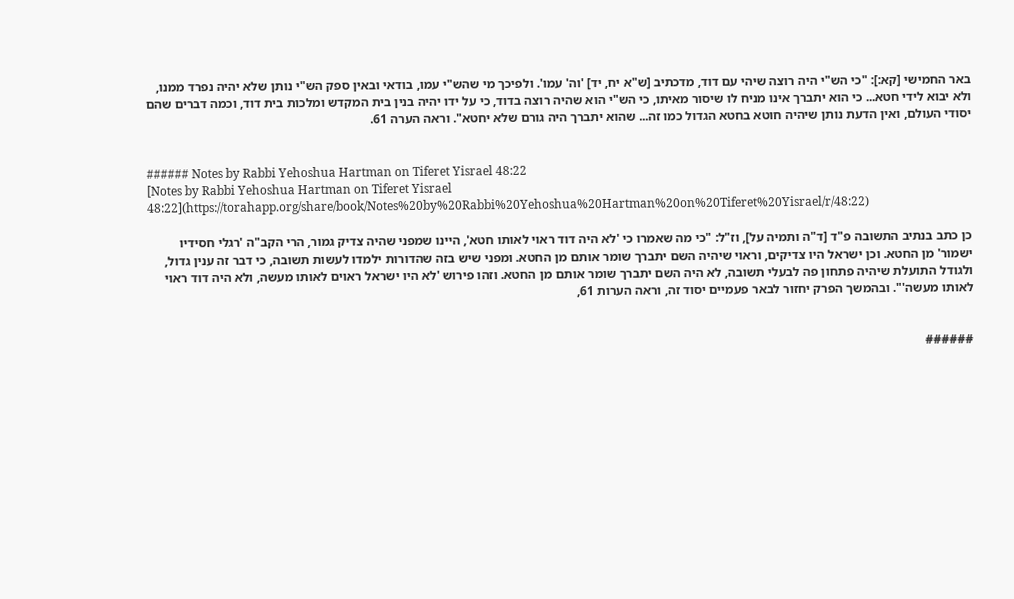באר החמישי [קא:]: "כי הש"י היה רוצה שיהי עם דוד, מדכתיב [ש"א יח, יד] 'וה' עמו'. ולפיכך מי שהש"י עמו, בודאי ובאין ספק הש"י נותן שלא יהיה נפרד ממנו, ולא יבוא לידי חטא... כי הוא יתברך אינו מניח לו שיסור מאיתו, כי הש"י הוא שהיה רוצה בדוד, כי על ידו יהיה בנין בית המקדש ומלכות בית דוד, וכמה דברים שהם יסודי העולם, ואין הדעת נותן שיהיה חוטא בחטא הגדול כמו זה... שהוא יתברך היה גורם שלא יחטא". וראה הערה 61.


###### Notes by Rabbi Yehoshua Hartman on Tiferet Yisrael 48:22
[Notes by Rabbi Yehoshua Hartman on Tiferet Yisrael 48:22](https://torahapp.org/share/book/Notes%20by%20Rabbi%20Yehoshua%20Hartman%20on%20Tiferet%20Yisrael/r/48:22)

כן כתב בנתיב התשובה פ"ד [ד"ה ותמיה על], וז"ל: "כי מה שאמרו כי 'לא היה דוד ראוי לאותו חטא', היינו שמפני שהיה צדיק גמור, הרי הקב"ה 'רגלי חסידיו ישמור' מן החטא. וכן ישראל היו צדיקים, וראוי שיהיה השם יתברך שומר אותם מן החטא. ומפני שיש בזה שהדורות ילמדו לעשות תשובה, כי דבר זה ענין גדול, ולגודל התועלת שיהיה פתחון פה לבעלי תשובה, לא היה השם יתברך שומר אותם מן החטא. וזהו פירוש 'לא היו ישראל ראוים לאותו מעשה, ולא היה דוד ראוי לאותו מעשה'". ובהמשך הפרק יחזור לבאר פעמיים יסוד זה, וראה הערות 61,


######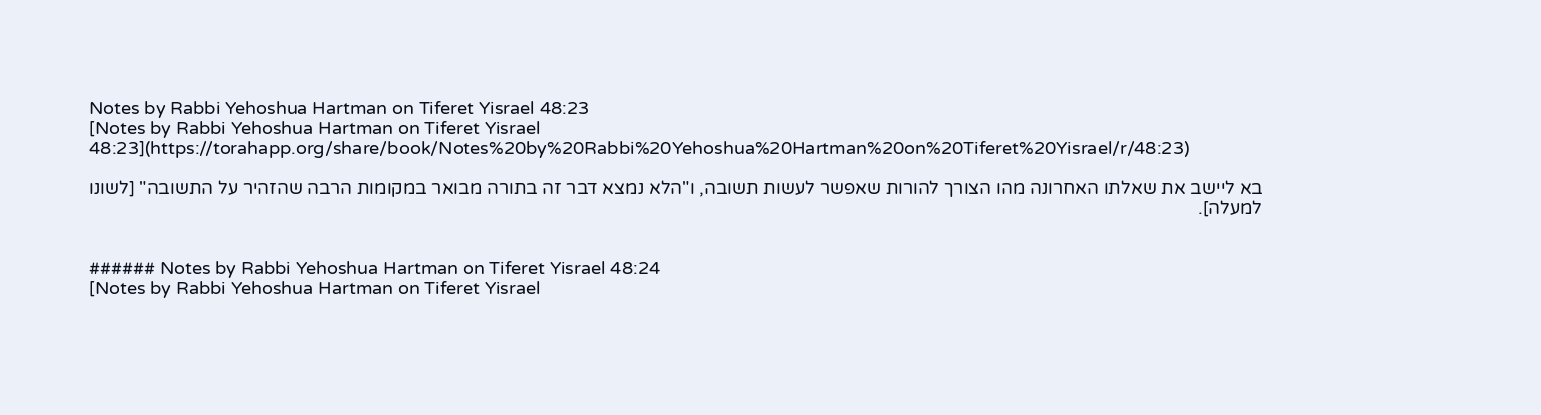Notes by Rabbi Yehoshua Hartman on Tiferet Yisrael 48:23
[Notes by Rabbi Yehoshua Hartman on Tiferet Yisrael 48:23](https://torahapp.org/share/book/Notes%20by%20Rabbi%20Yehoshua%20Hartman%20on%20Tiferet%20Yisrael/r/48:23)

בא ליישב את שאלתו האחרונה מהו הצורך להורות שאפשר לעשות תשובה, ו"הלא נמצא דבר זה בתורה מבואר במקומות הרבה שהזהיר על התשובה" [לשונו למעלה].


###### Notes by Rabbi Yehoshua Hartman on Tiferet Yisrael 48:24
[Notes by Rabbi Yehoshua Hartman on Tiferet Yisrael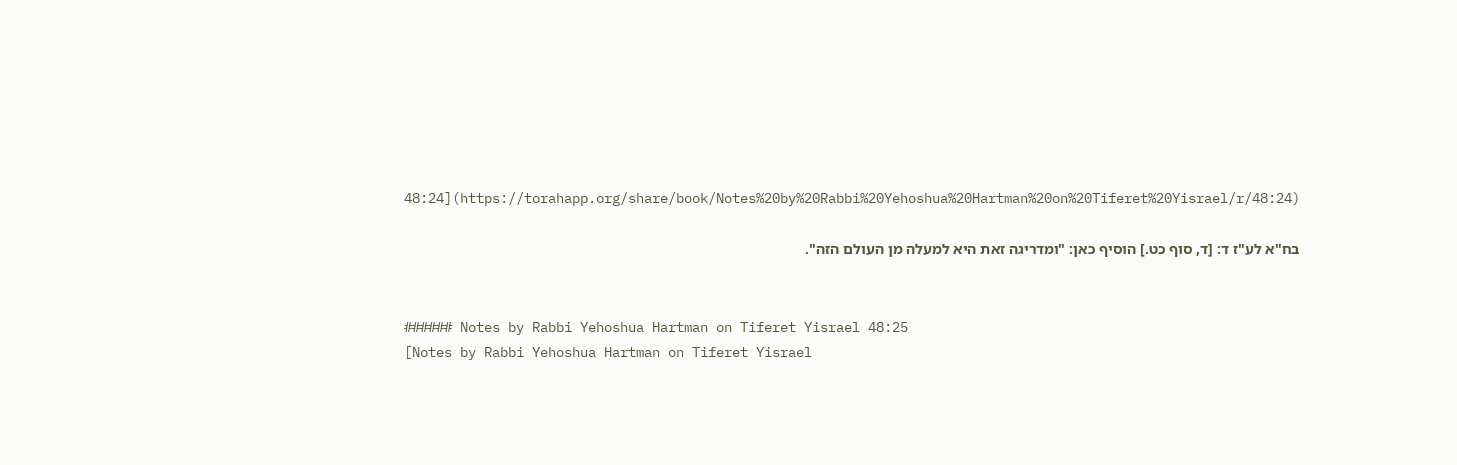48:24](https://torahapp.org/share/book/Notes%20by%20Rabbi%20Yehoshua%20Hartman%20on%20Tiferet%20Yisrael/r/48:24)

בח"א לע"ז ד: [ד, סוף כט.] הוסיף כאן: "ומדריגה זאת היא למעלה מן העולם הזה".


###### Notes by Rabbi Yehoshua Hartman on Tiferet Yisrael 48:25
[Notes by Rabbi Yehoshua Hartman on Tiferet Yisrael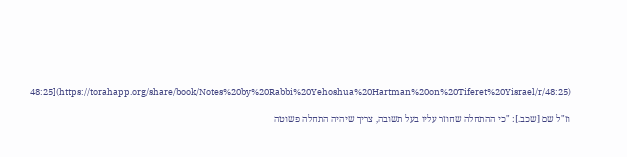48:25](https://torahapp.org/share/book/Notes%20by%20Rabbi%20Yehoshua%20Hartman%20on%20Tiferet%20Yisrael/r/48:25)

וז"ל שם [שכב.]: "כי ההתחלה שחוזר עליו בעל תשובה, צריך שיהיה התחלה פשוטה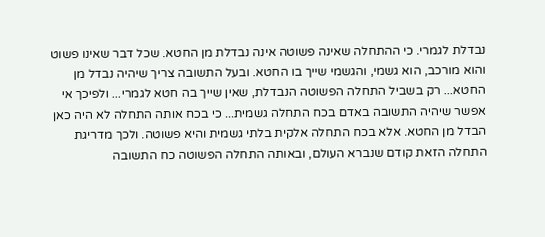נבדלת לגמרי. כי ההתחלה שאינה פשוטה אינה נבדלת מן החטא. שכל דבר שאינו פשוט והוא מורכב, הוא גשמי, והגשמי שייך בו החטא. ובעל התשובה צריך שיהיה נבדל מן החטא... רק בשביל התחלה הפשוטה הנבדלת, שאין שייך בה חטא לגמרי... ולפיכך אי אפשר שיהיה התשובה באדם בכח התחלה גשמית... כי בכח אותה התחלה לא היה כאן הבדל מן החטא. אלא בכח התחלה אלקית בלתי גשמית והיא פשוטה. ולכך מדריגת התחלה הזאת קודם שנברא העולם, ובאותה התחלה הפשוטה כח התשובה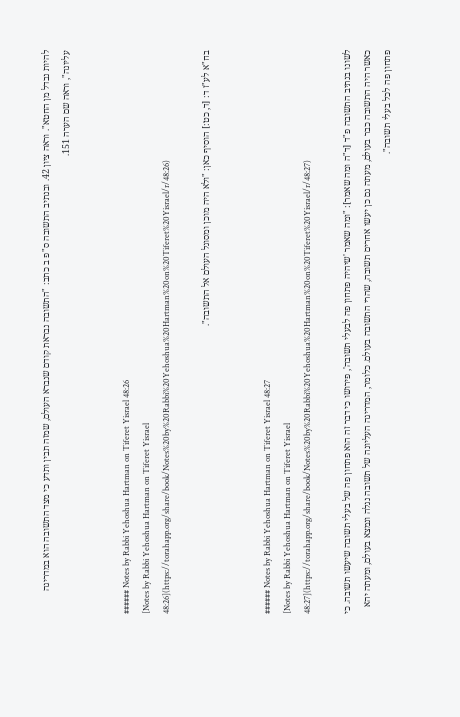להיות נבדל מן החטא". וראה ציון 42. ובנתיב התשובה ס"פ ב כתב: "התשובה נבראת קודם שנברא העולם, שמזה תבין ותדע כי מצד התשובה הוא במדריגה עליונה", וראה שם הערה 151.


###### Notes by Rabbi Yehoshua Hartman on Tiferet Yisrael 48:26
[Notes by Rabbi Yehoshua Hartman on Tiferet Yisrael 48:26](https://torahapp.org/share/book/Notes%20by%20Rabbi%20Yehoshua%20Hartman%20on%20Tiferet%20Yisrael/r/48:26)

בח"א לע"ז ד: [ד, כט:] הוסיף כאן: "ולא היה מוכן ומסוגל העולם אל התשובה".


###### Notes by Rabbi Yehoshua Hartman on Tiferet Yisrael 48:27
[Notes by Rabbi Yehoshua Hartman on Tiferet Yisrael 48:27](https://torahapp.org/share/book/Notes%20by%20Rabbi%20Yehoshua%20Hartman%20on%20Tiferet%20Yisrael/r/48:27)

לשונו בנתיב התשובה פ"ד [ד"ה ומה שאמר]: "ומה שאמר 'שיהיה פתחון פה לבעלי תשובה', פירושו כי דבר זה הוא פתחון פה של בעלי תשובה שיעשו תשובה. כי כאשר היה התשובה כבר בעולם, מעתה גם כן יעשו אחרים תשובה, שהרי התשובה בעולם. כלומר, המדריגה העליונה של תשובה נגלה ונמצא בעולם, ומעתה יהא פתחון פה לכל בעלי תשובה".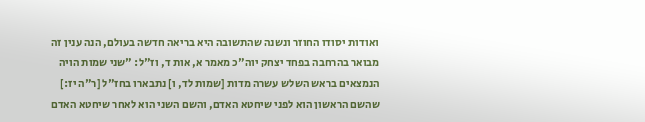ואודות יסודו החוזר ונשנה שהתשובה היא בריאה חדשה בעולם, הנה ענין זה מבואר בהרחבה בפחד יצחק יוה"כ מאמר א, אות ד, וז"ל: "שני שמות הויה הנמצאים בראש השלש עשרה מדות [שמות לד, ו] נתבארו בחז"ל [ר"ה יז:] שהשם הראשון הוא לפני שיחטא האדם, והשם השני הוא לאחר שיחטא האדם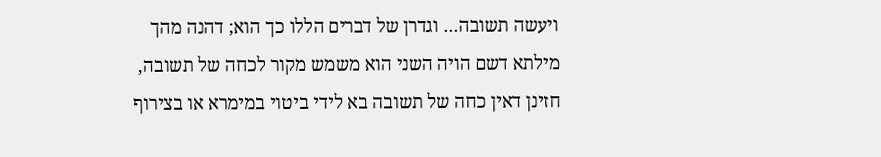ויעשה תשובה... וגדרן של דברים הללו כך הוא; דהנה מהך מילתא דשם הויה השני הוא משמש מקור לכחה של תשובה, חזינן דאין כחה של תשובה בא לידי ביטוי במימרא או בצירוף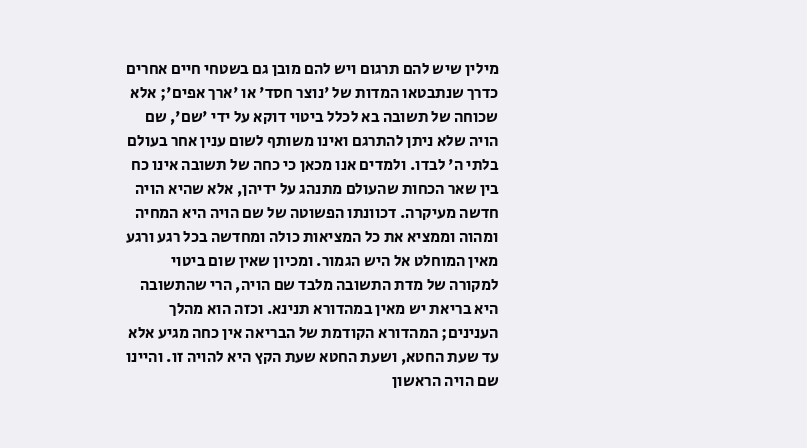מילין שיש להם תרגום ויש להם מובן גם בשטחי חיים אחרים כדרך שנתבטאו המדות של 'נוצר חסד' או 'ארך אפים'; אלא שכוחה של תשובה בא לכלל ביטוי דוקא על ידי 'שם', שם הויה שלא ניתן להתרגם ואינו משותף לשום ענין אחר בעולם בלתי ה' לבדו. ולמדים אנו מכאן כי כחה של תשובה אינו כח בין שאר הכחות שהעולם מתנהג על ידיהן, אלא שהיא הויה חדשה מעיקרה. דכוונתו הפשוטה של שם הויה היא המחיה ומהוה וממציא את כל המציאות כולה ומחדשה בכל רגע ורגע מאין המוחלט אל היש הגמור. ומכיון שאין שום ביטוי למקורה של מדת התשובה מלבד שם הויה, הרי שהתשובה היא בריאת יש מאין במהדורא תנינא. וכזה הוא מהלך הענינים; המהדורא הקודמת של הבריאה אין כחה מגיע אלא עד שעת החטא, ושעת החטא שעת הקץ היא להויה זו. והיינו שם הויה הראשון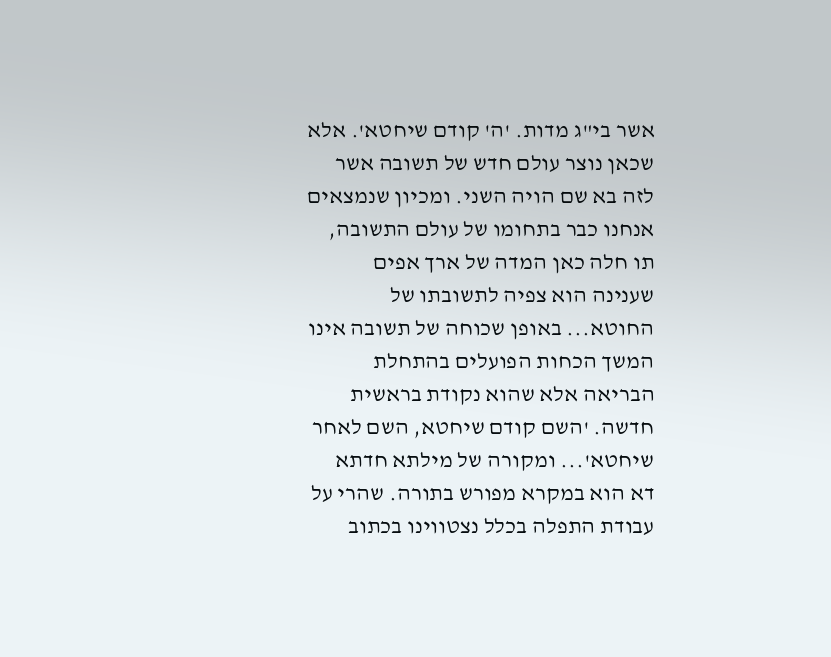אשר בי"ג מדות. 'ה' קודם שיחטא'. אלא שכאן נוצר עולם חדש של תשובה אשר לזה בא שם הויה השני. ומכיון שנמצאים אנחנו כבר בתחומו של עולם התשובה, תו חלה כאן המדה של ארך אפים שענינה הוא צפיה לתשובתו של החוטא... באופן שכוחה של תשובה אינו המשך הכחות הפועלים בהתחלת הבריאה אלא שהוא נקודת בראשית חדשה. 'השם קודם שיחטא, השם לאחר שיחטא'... ומקורה של מילתא חדתא דא הוא במקרא מפורש בתורה. שהרי על עבודת התפלה בכלל נצטווינו בכתוב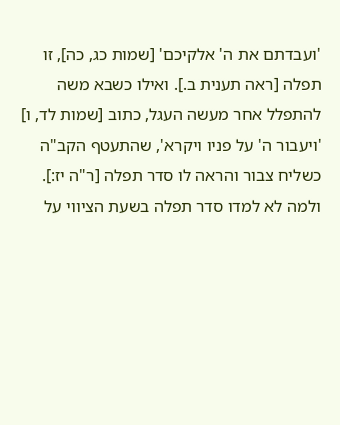'ועבדתם את ה' אלקיכם' [שמות כג, כה], זו תפלה [ראה תענית ב.]. ואילו כשבא משה להתפלל אחר מעשה העגל, כתוב [שמות לד, ו] 'ויעבור ה' על פניו ויקרא', שהתעטף הקב"ה כשליח צבור והראה לו סדר תפלה [ר"ה יז:]. ולמה לא למדו סדר תפלה בשעת הציווי על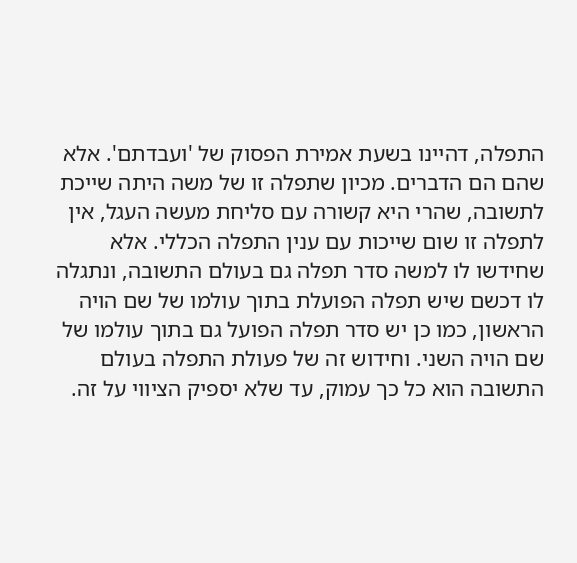התפלה, דהיינו בשעת אמירת הפסוק של 'ועבדתם'. אלא שהם הם הדברים. מכיון שתפלה זו של משה היתה שייכת לתשובה, שהרי היא קשורה עם סליחת מעשה העגל, אין לתפלה זו שום שייכות עם ענין התפלה הכללי. אלא שחידשו לו למשה סדר תפלה גם בעולם התשובה, ונתגלה לו דכשם שיש תפלה הפועלת בתוך עולמו של שם הויה הראשון, כמו כן יש סדר תפלה הפועל גם בתוך עולמו של שם הויה השני. וחידוש זה של פעולת התפלה בעולם התשובה הוא כל כך עמוק, עד שלא יספיק הציווי על זה.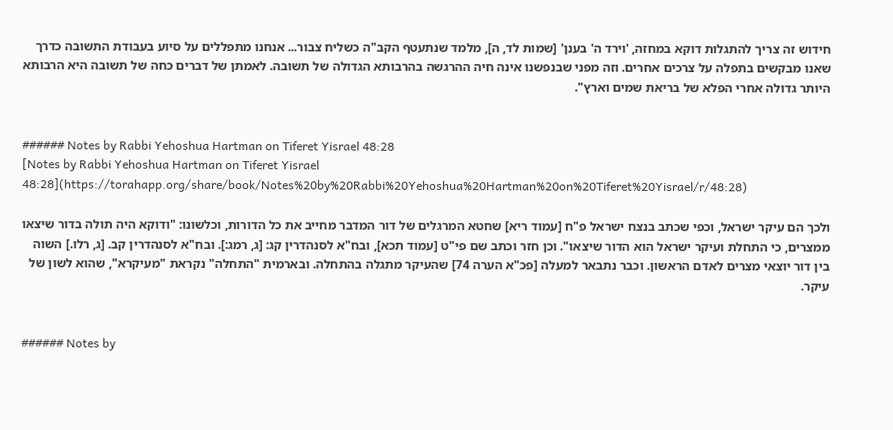חידוש זה צריך להתגלות דוקא במחזה, 'וירד ה' בענן' [שמות לד, ה], מלמד שנתעטף הקב"ה כשליח צבור... אנחנו מתפללים על סיוע בעבודת התשובה כדרך שאנו מבקשים בתפלה על צרכים אחרים. וזה מפני שבנפשנו אינה חיה ההרגשה בהרבותא הגדולה של תשובה. לאמתן של דברים כחה של תשובה היא הרבותא היותר גדולה אחרי הפלא של בריאת שמים וארץ".


###### Notes by Rabbi Yehoshua Hartman on Tiferet Yisrael 48:28
[Notes by Rabbi Yehoshua Hartman on Tiferet Yisrael 48:28](https://torahapp.org/share/book/Notes%20by%20Rabbi%20Yehoshua%20Hartman%20on%20Tiferet%20Yisrael/r/48:28)

ולכך הם עיקר ישראל, וכפי שכתב בנצח ישראל פ"ח [עמוד ריא] שחטא המרגלים של דור המדבר מחייב את כל הדורות, וכלשונו: "ודוקא היה תולה בדור שיצאו ממצרים, כי התחלת ועיקר ישראל הוא הדור שיצאו". וכן חזר וכתב שם פי"ט [עמוד תכא], ובח"א לסנהדרין קג: [ג, רמג:]. ובח"א לסנהדרין קב. [ג, רלו.] השוה בין דור יוצאי מצרים לאדם הראשון. וכבר נתבאר למעלה [פכ"א הערה 74] שהעיקר מתגלה בהתחלה. ובארמית "התחלה" נקראת "מעיקרא", שהוא לשון של עיקר.


###### Notes by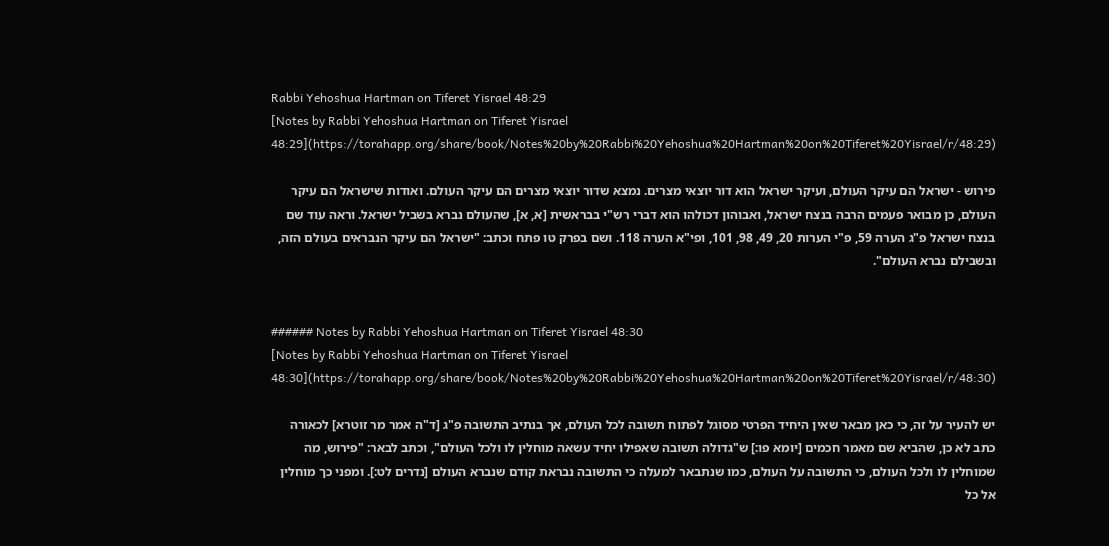Rabbi Yehoshua Hartman on Tiferet Yisrael 48:29
[Notes by Rabbi Yehoshua Hartman on Tiferet Yisrael 48:29](https://torahapp.org/share/book/Notes%20by%20Rabbi%20Yehoshua%20Hartman%20on%20Tiferet%20Yisrael/r/48:29)

פירוש - ישראל הם עיקר העולם, ועיקר ישראל הוא דור יוצאי מצרים. נמצא שדור יוצאי מצרים הם עיקר העולם. ואודות שישראל הם עיקר העולם, כן מבואר פעמים הרבה בנצח ישראל, ואבוהון דכולהו הוא דברי רש"י בבראשית [א, א], שהעולם נברא בשביל ישראל. וראה עוד שם בנצח ישראל פ"ג הערה 59, פ"י הערות 20, 49, 98, 101, ופי"א הערה 118. ושם בפרק טו פתח וכתב: "ישראל הם עיקר הנבראים בעולם הזה, ובשבילם נברא העולם".


###### Notes by Rabbi Yehoshua Hartman on Tiferet Yisrael 48:30
[Notes by Rabbi Yehoshua Hartman on Tiferet Yisrael 48:30](https://torahapp.org/share/book/Notes%20by%20Rabbi%20Yehoshua%20Hartman%20on%20Tiferet%20Yisrael/r/48:30)

יש להעיר על זה, כי כאן מבאר שאין היחיד הפרטי מסוגל לפתוח תשובה לכל העולם, אך בנתיב התשובה פ"ג [ד"ה אמר מר זוטרא] לכאורה כתב לא כן, שהביא שם מאמר חכמים [יומא פו:] ש"גדולה תשובה שאפילו יחיד עשאה מוחלין לו ולכל העולם", וכתב לבאר: "פירוש, מה שמוחלין לו ולכל העולם, כי התשובה על העולם, כמו שנתבאר למעלה כי התשובה נבראת קודם שנברא העולם [נדרים לט:]. ומפני כך מוחלין אל כל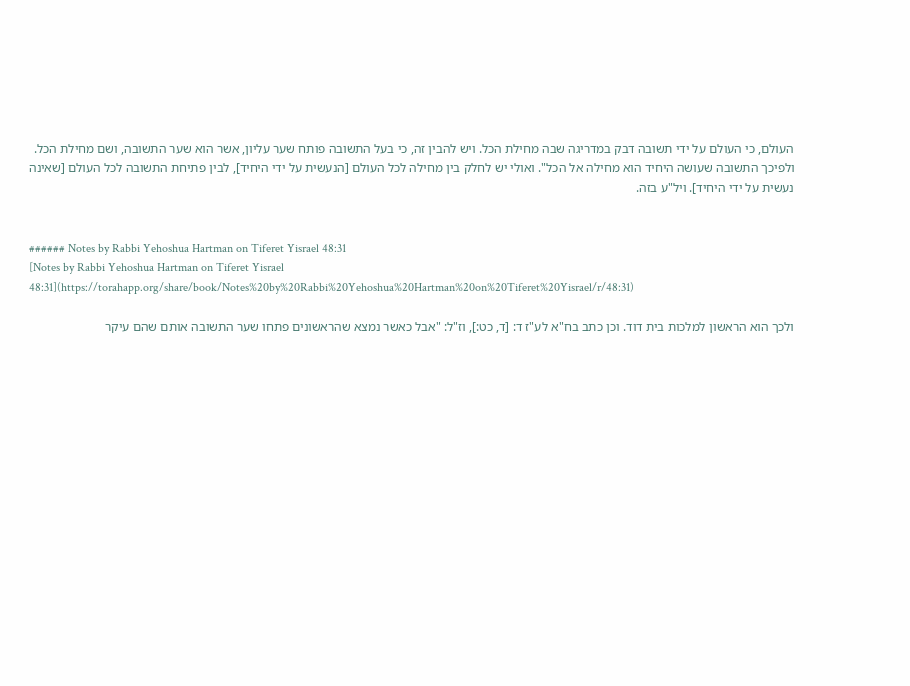העולם, כי העולם על ידי תשובה דבק במדריגה שבה מחילת הכל. ויש להבין זה, כי בעל התשובה פותח שער עליון, אשר הוא שער התשובה, ושם מחילת הכל. ולפיכך התשובה שעושה היחיד הוא מחילה אל הכל". ואולי יש לחלק בין מחילה לכל העולם [הנעשית על ידי היחיד], לבין פתיחת התשובה לכל העולם [שאינה נעשית על ידי היחיד]. ויל"ע בזה.


###### Notes by Rabbi Yehoshua Hartman on Tiferet Yisrael 48:31
[Notes by Rabbi Yehoshua Hartman on Tiferet Yisrael 48:31](https://torahapp.org/share/book/Notes%20by%20Rabbi%20Yehoshua%20Hartman%20on%20Tiferet%20Yisrael/r/48:31)

ולכך הוא הראשון למלכות בית דוד. וכן כתב בח"א לע"ז ד: [ד, כט:], וז"ל: "אבל כאשר נמצא שהראשונים פתחו שער התשובה אותם שהם עיקר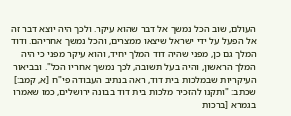העולם, שוב הכל נמשך אל דבר שהוא עיקר. ולכך היה יוצא דבר זה אל הפעל על ידי ישראל שיצאו ממצרים, והכל נמשך אחריהם. ודוד המלך גם כן, מפני שהיה דוד המלך יחיד, והוא עיקר מפני כי היה המלך הראשון, והיה בעל תשובה, לכך נמשך אחריו הכל". ובביאור העיקריות שבמלכות בית דוד, ראה בנתיב העבודה פי"ח [א, קמב:] שכתב: "ותקנו להזכיר מלכות בית דוד בבונה ירושלים, כמו שאמרו בגמרא [ברכות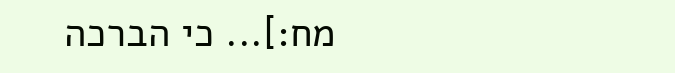מח:]... כי הברכה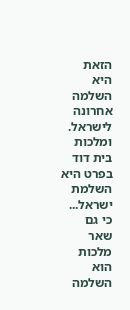הזאת היא השלמה אחרונה לישראל. ומלכות בית דוד בפרט היא השלמת ישראל... כי גם שאר מלכות הוא השלמה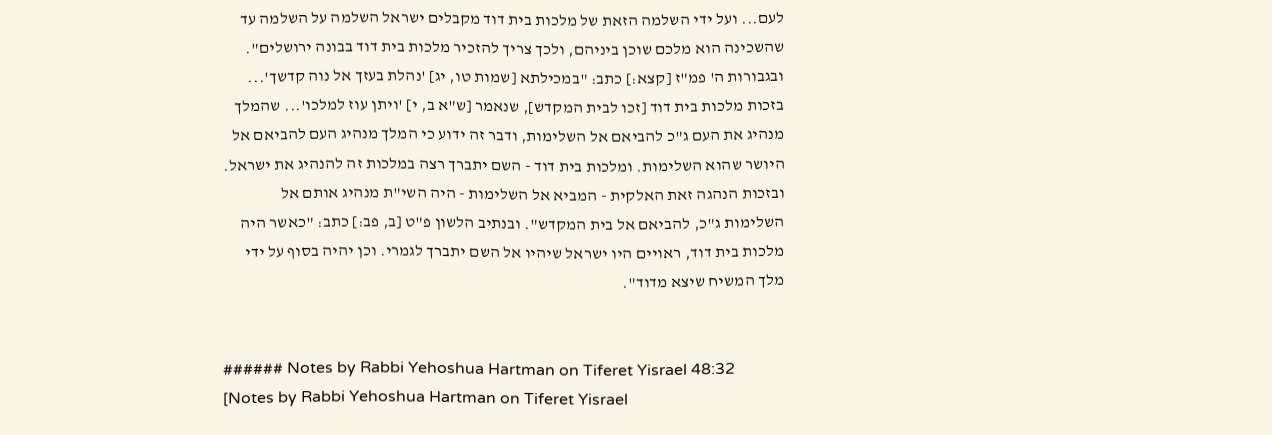לעם... ועל ידי השלמה הזאת של מלכות בית דוד מקבלים ישראל השלמה על השלמה עד שהשכינה הוא מלכם שוכן ביניהם, ולכך צריך להזכיר מלכות בית דוד בבונה ירושלים". ובגבורות ה' פמ"ז [קצא:] כתב: "במכילתא [שמות טו, יג] 'נהלת בעזך אל נוה קדשך'... בזכות מלכות בית דוד [זכו לבית המקדש], שנאמר [ש"א ב, י] 'ויתן עוז למלכו'... שהמלך מנהיג את העם ג"כ להביאם אל השלימות, ודבר זה ידוע כי המלך מנהיג העם להביאם אל היושר שהוא השלימות. ומלכות בית דוד - השם יתברך רצה במלכות זה להנהיג את ישראל. ובזכות הנהגה זאת האלקית - המביא אל השלימות - היה השי"ת מנהיג אותם אל השלימות ג"כ, להביאם אל בית המקדש". ובנתיב הלשון פ"ט [ב, פב:] כתב: "כאשר היה מלכות בית דוד, ראויים היו ישראל שיהיו אל השם יתברך לגמרי. וכן יהיה בסוף על ידי מלך המשיח שיצא מדוד".


###### Notes by Rabbi Yehoshua Hartman on Tiferet Yisrael 48:32
[Notes by Rabbi Yehoshua Hartman on Tiferet Yisrael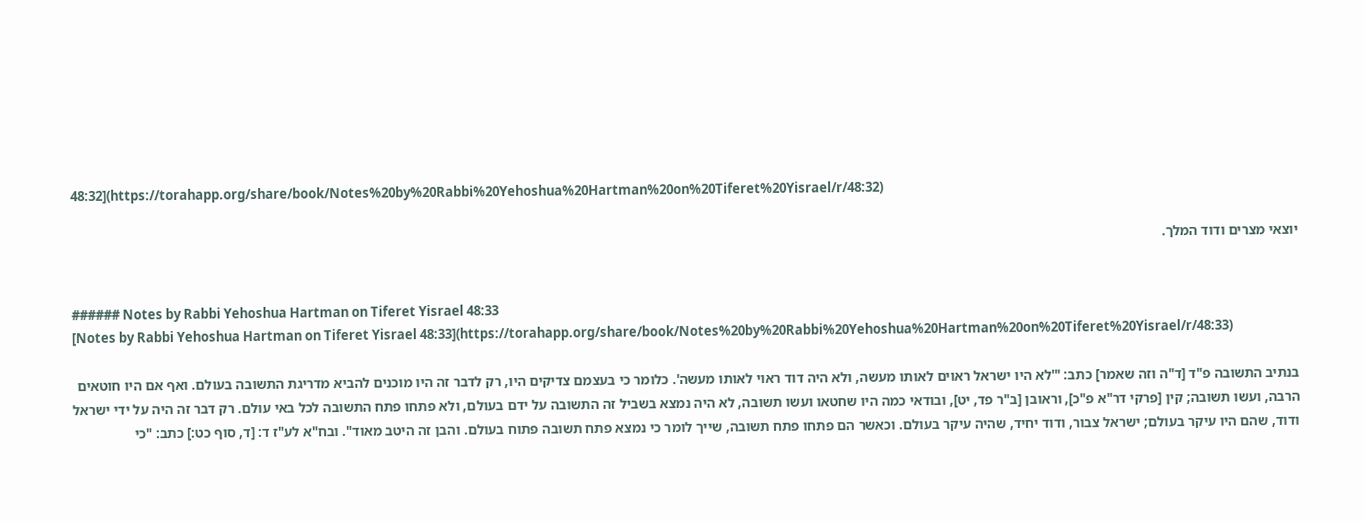48:32](https://torahapp.org/share/book/Notes%20by%20Rabbi%20Yehoshua%20Hartman%20on%20Tiferet%20Yisrael/r/48:32)

יוצאי מצרים ודוד המלך.


###### Notes by Rabbi Yehoshua Hartman on Tiferet Yisrael 48:33
[Notes by Rabbi Yehoshua Hartman on Tiferet Yisrael 48:33](https://torahapp.org/share/book/Notes%20by%20Rabbi%20Yehoshua%20Hartman%20on%20Tiferet%20Yisrael/r/48:33)

בנתיב התשובה פ"ד [ד"ה וזה שאמר] כתב: "'לא היו ישראל ראוים לאותו מעשה, ולא היה דוד ראוי לאותו מעשה'. כלומר כי בעצמם צדיקים היו, רק לדבר זה היו מוכנים להביא מדריגת התשובה בעולם. ואף אם היו חוטאים הרבה, ועשו תשובה; קין [פרקי דר"א פ"כ], וראובן [ב"ר פד, יט], ובודאי כמה היו שחטאו ועשו תשובה, לא היה נמצא בשביל זה התשובה על ידם בעולם, ולא פתחו פתח התשובה לכל באי עולם. רק דבר זה היה על ידי ישראל ודוד, שהם היו עיקר בעולם; ישראל צבור, ודוד יחיד, שהיה עיקר בעולם. וכאשר הם פתחו פתח תשובה, שייך לומר כי נמצא פתח תשובה פתוח בעולם. והבן זה היטב מאוד". ובח"א לע"ז ד: [ד, סוף כט:] כתב: "כי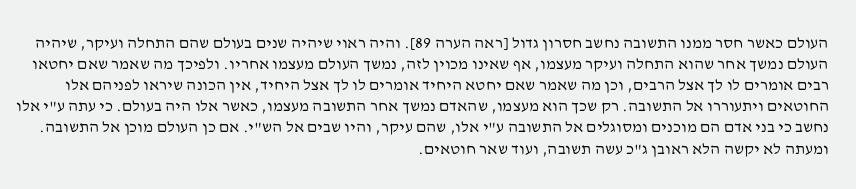העולם כאשר חסר ממנו התשובה נחשב חסרון גדול [ראה הערה 89]. והיה ראוי שיהיה שנים בעולם שהם התחלה ועיקר, שיהיה העולם נמשך אחר שהוא התחלה ועיקר מעצמו, אף שאינו מכוין לזה, נמשך העולם מעצמו אחריו. ולפיכך מה שאמר שאם יחטאו רבים אומרים לו לך אצל הרבים, וכן מה שאמר שאם יחטא היחיד אומרים לו לך אצל היחיד, אין הכונה שיראו לפניהם אלו החוטאים ויתעוררו אל התשובה. רק שכך הוא מעצמו, שהאדם נמשך אחר התשובה מעצמו, כאשר אלו היה בעולם. כי עתה ע"י אלו נחשב כי בני אדם הם מוכנים ומסוגלים אל התשובה ע"י אלו, שהם עיקר, והיו שבים אל הש"י. אם כן העולם מוכן אל התשובה. ומעתה לא יקשה הלא ראובן ג"כ עשה תשובה, ועוד שאר חוטאים.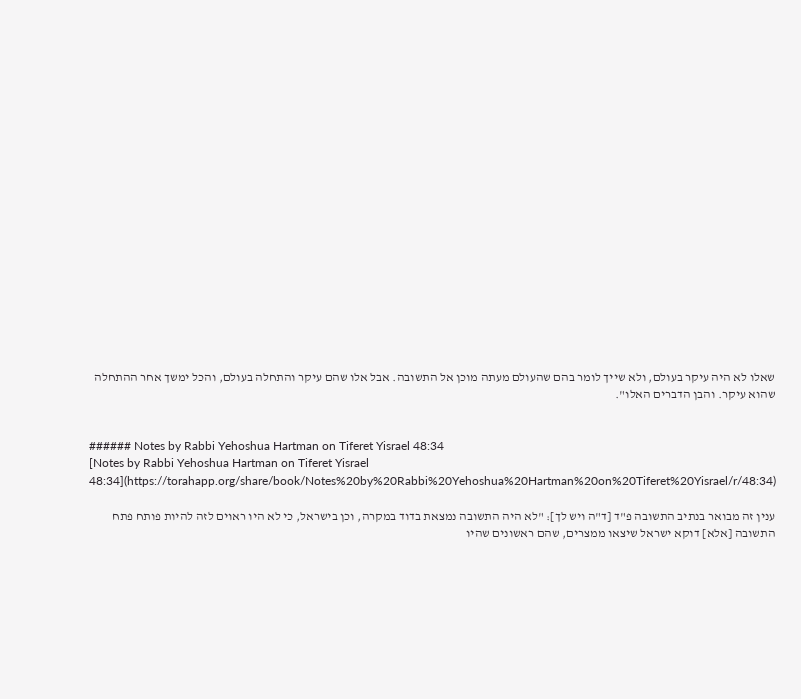שאלו לא היה עיקר בעולם, ולא שייך לומר בהם שהעולם מעתה מוכן אל התשובה. אבל אלו שהם עיקר והתחלה בעולם, והכל ימשך אחר ההתחלה שהוא עיקר. והבן הדברים האלו".


###### Notes by Rabbi Yehoshua Hartman on Tiferet Yisrael 48:34
[Notes by Rabbi Yehoshua Hartman on Tiferet Yisrael 48:34](https://torahapp.org/share/book/Notes%20by%20Rabbi%20Yehoshua%20Hartman%20on%20Tiferet%20Yisrael/r/48:34)

ענין זה מבואר בנתיב התשובה פ"ד [ד"ה ויש לך]: "לא היה התשובה נמצאת בדוד במקרה, וכן בישראל, כי לא היו ראוים לזה להיות פותח פתח התשובה [אלא] דוקא ישראל שיצאו ממצרים, שהם ראשונים שהיו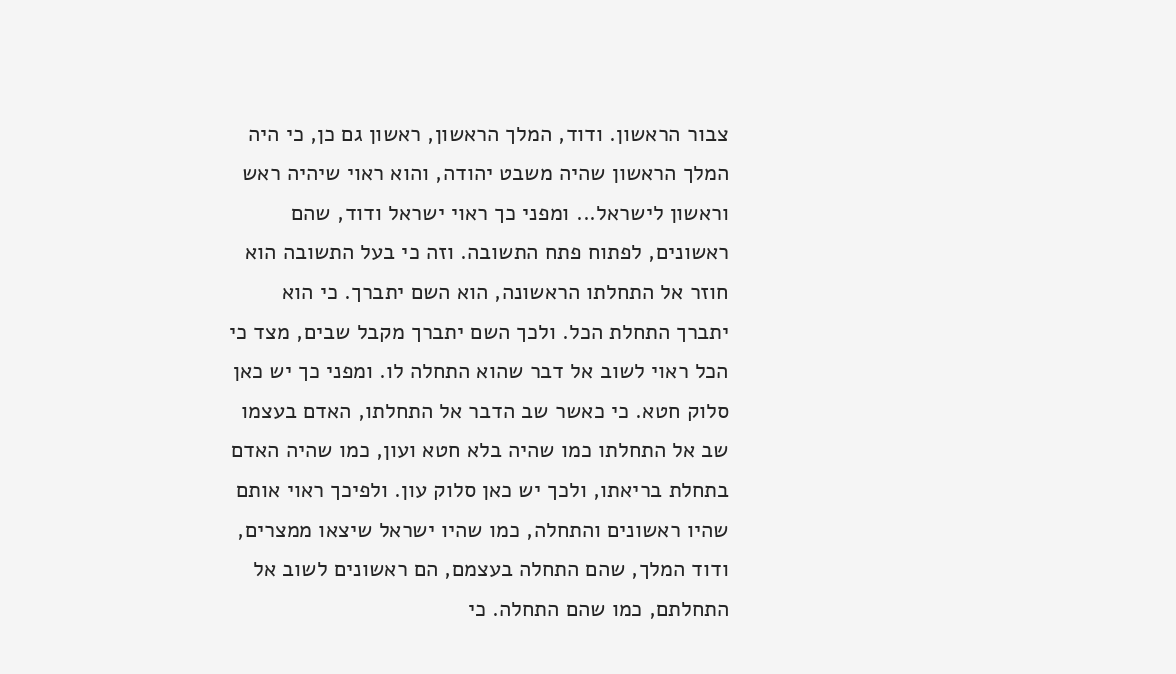צבור הראשון. ודוד, המלך הראשון, ראשון גם כן, כי היה המלך הראשון שהיה משבט יהודה, והוא ראוי שיהיה ראש וראשון לישראל... ומפני כך ראוי ישראל ודוד, שהם ראשונים, לפתוח פתח התשובה. וזה כי בעל התשובה הוא חוזר אל התחלתו הראשונה, הוא השם יתברך. כי הוא יתברך התחלת הכל. ולכך השם יתברך מקבל שבים, מצד כי הכל ראוי לשוב אל דבר שהוא התחלה לו. ומפני כך יש כאן סלוק חטא. כי כאשר שב הדבר אל התחלתו, האדם בעצמו שב אל התחלתו כמו שהיה בלא חטא ועון, כמו שהיה האדם בתחלת בריאתו, ולכך יש כאן סלוק עון. ולפיכך ראוי אותם שהיו ראשונים והתחלה, כמו שהיו ישראל שיצאו ממצרים, ודוד המלך, שהם התחלה בעצמם, הם ראשונים לשוב אל התחלתם, כמו שהם התחלה. כי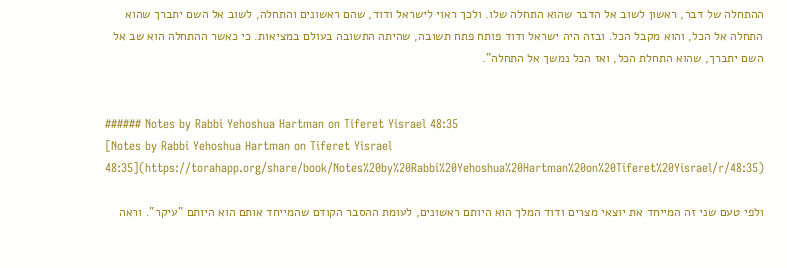ההתחלה של דבר, ראשון לשוב אל הדבר שהוא התחלה שלו. ולכך ראוי לישראל ודוד, שהם ראשונים והתחלה, לשוב אל השם יתברך שהוא התחלה אל הכל, והוא מקבל הכל. ובזה היה ישראל ודוד פותח פתח תשובה, שהיתה התשובה בעולם במציאות. כי כאשר ההתחלה הוא שב אל השם יתברך, שהוא התחלת הכל, ואז הכל נמשך אל התחלה".


###### Notes by Rabbi Yehoshua Hartman on Tiferet Yisrael 48:35
[Notes by Rabbi Yehoshua Hartman on Tiferet Yisrael 48:35](https://torahapp.org/share/book/Notes%20by%20Rabbi%20Yehoshua%20Hartman%20on%20Tiferet%20Yisrael/r/48:35)

ולפי טעם שני זה המייחד את יוצאי מצרים ודוד המלך הוא היותם ראשונים, לעומת ההסבר הקודם שהמייחד אותם הוא היותם "עיקר". וראה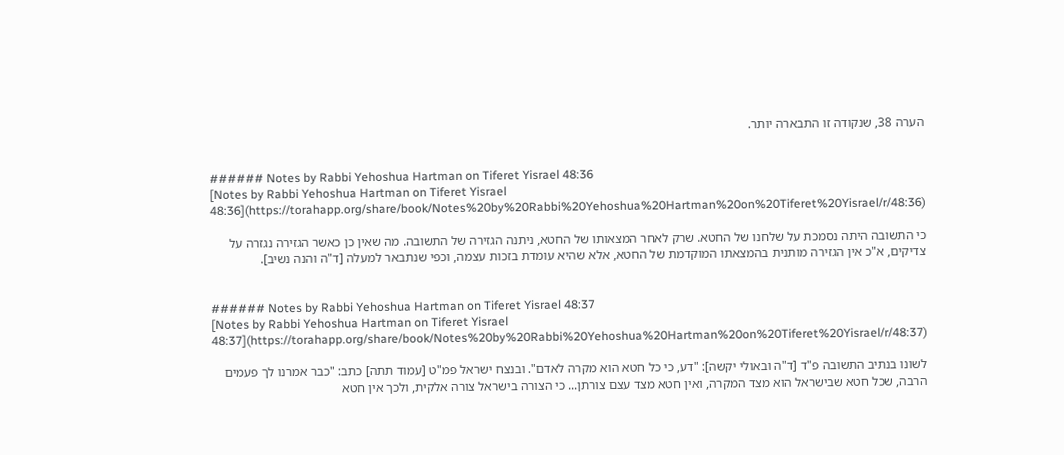הערה 38, שנקודה זו התבארה יותר.


###### Notes by Rabbi Yehoshua Hartman on Tiferet Yisrael 48:36
[Notes by Rabbi Yehoshua Hartman on Tiferet Yisrael 48:36](https://torahapp.org/share/book/Notes%20by%20Rabbi%20Yehoshua%20Hartman%20on%20Tiferet%20Yisrael/r/48:36)

כי התשובה היתה נסמכת על שלחנו של החטא. שרק לאחר המצאותו של החטא, ניתנה הגזירה של התשובה. מה שאין כן כאשר הגזירה נגזרה על צדיקים, א"כ אין הגזירה מותנית בהמצאתו המוקדמת של החטא, אלא שהיא עומדת בזכות עצמה, וכפי שנתבאר למעלה [ד"ה והנה נשיב].


###### Notes by Rabbi Yehoshua Hartman on Tiferet Yisrael 48:37
[Notes by Rabbi Yehoshua Hartman on Tiferet Yisrael 48:37](https://torahapp.org/share/book/Notes%20by%20Rabbi%20Yehoshua%20Hartman%20on%20Tiferet%20Yisrael/r/48:37)

לשונו בנתיב התשובה פ"ד [ד"ה ובאולי יקשה]: "דע, כי כל חטא הוא מקרה לאדם". ובנצח ישראל פמ"ט [עמוד תתה] כתב: "כבר אמרנו לך פעמים הרבה, שכל חטא שבישראל הוא מצד המקרה, ואין חטא מצד עצם צורתן... כי הצורה בישראל צורה אלקית, ולכך אין חטא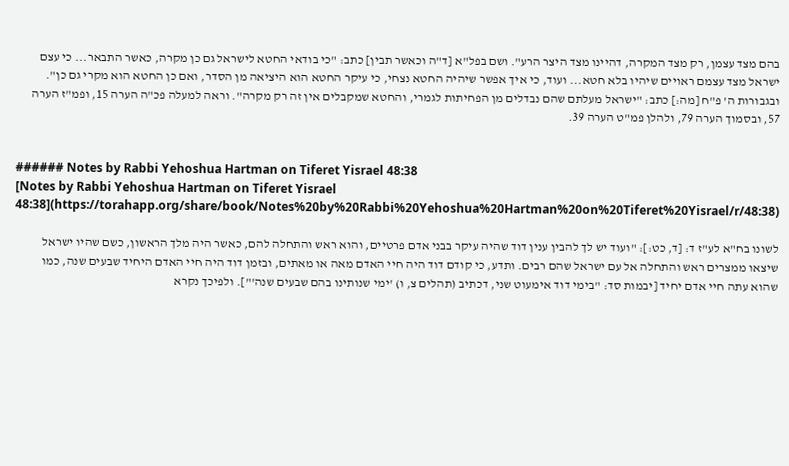בהם מצד עצמן, רק מצד המקרה, דהיינו מצד היצר הרע". ושם בפל"א [ד"ה וכאשר תבין] כתב: "כי בודאי החטא לישראל גם כן מקרה, כאשר התבאר... כי עצם ישראל מצד עצמם ראויים שיהיו בלא חטא... ועוד, כי איך אפשר שיהיה החטא נצחי, כי עיקר החטא הוא היציאה מן הסדר, ואם כן החטא הוא מקרי גם כן". ובגבורות ה' פ"ח [מה:] כתב: "ישראל מעלתם שהם נבדלים מן הפחיתות לגמרי, והחטא שמקבלים אין זה רק מקרה". וראה למעלה פכ"ה הערה 15, ופמ"ז הערה 57, ובסמוך הערה 79, ולהלן פמ"ט הערה 39.


###### Notes by Rabbi Yehoshua Hartman on Tiferet Yisrael 48:38
[Notes by Rabbi Yehoshua Hartman on Tiferet Yisrael 48:38](https://torahapp.org/share/book/Notes%20by%20Rabbi%20Yehoshua%20Hartman%20on%20Tiferet%20Yisrael/r/48:38)

לשונו בח"א לע"ז ד: [ד, כט:]: "ועוד יש לך להבין ענין דוד שהיה עיקר בבני אדם פרטיים, והוא ראש והתחלה להם, כאשר היה מלך הראשון, כשם שהיו ישראל שיצאו ממצרים ראש והתחלה אל עם ישראל שהם רבים. ותדע, כי קודם דוד היה חיי האדם מאה או מאתים, ובזמן דוד היה חיי האדם היחיד שבעים שנה, כמו שהוא עתה חיי אדם יחיד [יבמות סד: "בימי דוד אימעוט שני, דכתיב (תהלים צ, ו) 'ימי שנותינו בהם שבעים שנה'"]. ולפיכך נקרא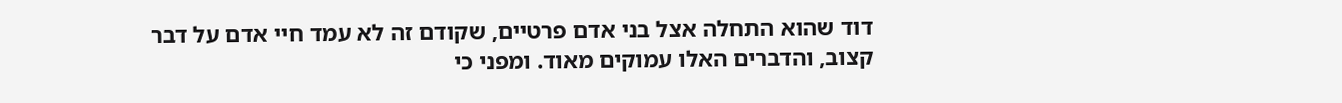דוד שהוא התחלה אצל בני אדם פרטיים, שקודם זה לא עמד חיי אדם על דבר קצוב, והדברים האלו עמוקים מאוד. ומפני כי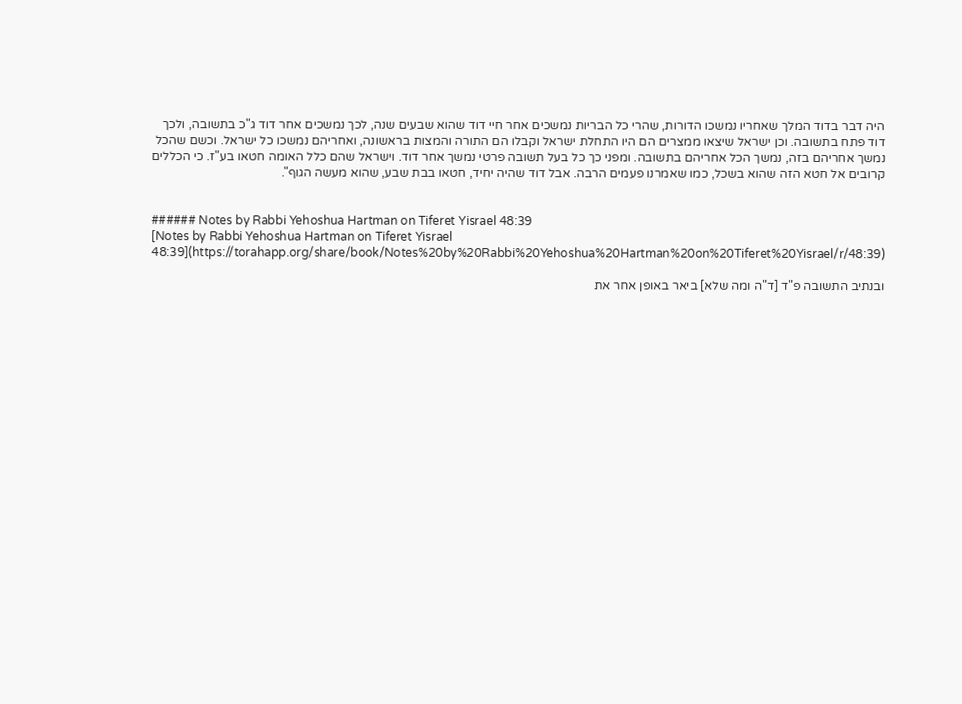היה דבר בדוד המלך שאחריו נמשכו הדורות, שהרי כל הבריות נמשכים אחר חיי דוד שהוא שבעים שנה, לכך נמשכים אחר דוד ג"כ בתשובה, ולכך דוד פתח בתשובה. וכן ישראל שיצאו ממצרים הם היו התחלת ישראל וקבלו הם התורה והמצות בראשונה, ואחריהם נמשכו כל ישראל. וכשם שהכל נמשך אחריהם בזה, נמשך הכל אחריהם בתשובה. ומפני כך כל בעל תשובה פרטי נמשך אחר דוד. וישראל שהם כלל האומה חטאו בע"ז. כי הכללים קרובים אל חטא הזה שהוא בשכל, כמו שאמרנו פעמים הרבה. אבל דוד שהיה יחיד, חטאו בבת שבע, שהוא מעשה הגוף".


###### Notes by Rabbi Yehoshua Hartman on Tiferet Yisrael 48:39
[Notes by Rabbi Yehoshua Hartman on Tiferet Yisrael 48:39](https://torahapp.org/share/book/Notes%20by%20Rabbi%20Yehoshua%20Hartman%20on%20Tiferet%20Yisrael/r/48:39)

ובנתיב התשובה פ"ד [ד"ה ומה שלא] ביאר באופן אחר את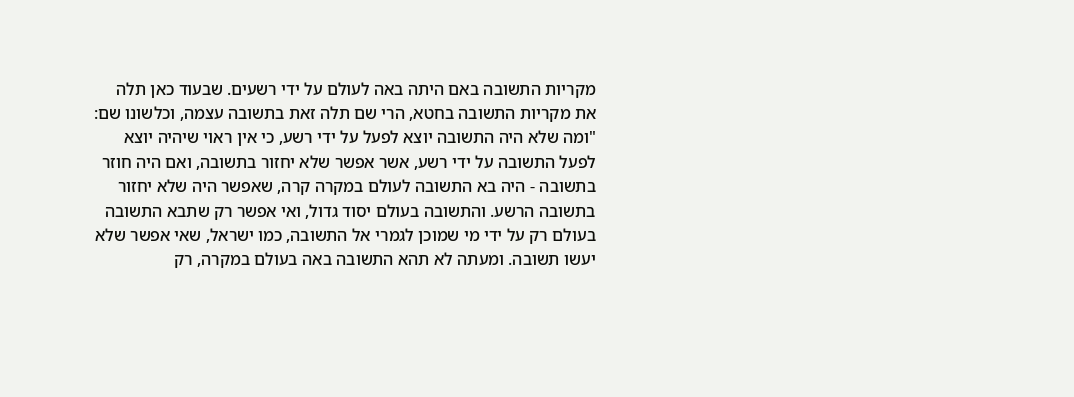מקריות התשובה באם היתה באה לעולם על ידי רשעים. שבעוד כאן תלה את מקריות התשובה בחטא, הרי שם תלה זאת בתשובה עצמה, וכלשונו שם: "ומה שלא היה התשובה יוצא לפעל על ידי רשע, כי אין ראוי שיהיה יוצא לפעל התשובה על ידי רשע, אשר אפשר שלא יחזור בתשובה, ואם היה חוזר בתשובה - היה בא התשובה לעולם במקרה קרה, שאפשר היה שלא יחזור בתשובה הרשע. והתשובה בעולם יסוד גדול, ואי אפשר רק שתבא התשובה בעולם רק על ידי מי שמוכן לגמרי אל התשובה, כמו ישראל, שאי אפשר שלא יעשו תשובה. ומעתה לא תהא התשובה באה בעולם במקרה, רק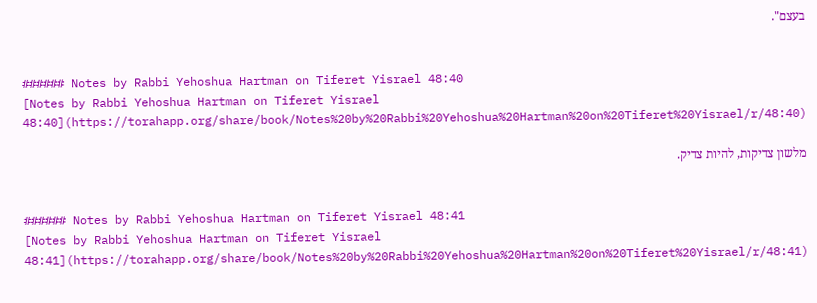בעצם".


###### Notes by Rabbi Yehoshua Hartman on Tiferet Yisrael 48:40
[Notes by Rabbi Yehoshua Hartman on Tiferet Yisrael 48:40](https://torahapp.org/share/book/Notes%20by%20Rabbi%20Yehoshua%20Hartman%20on%20Tiferet%20Yisrael/r/48:40)

מלשון צדיקות, להיות צדיק.


###### Notes by Rabbi Yehoshua Hartman on Tiferet Yisrael 48:41
[Notes by Rabbi Yehoshua Hartman on Tiferet Yisrael 48:41](https://torahapp.org/share/book/Notes%20by%20Rabbi%20Yehoshua%20Hartman%20on%20Tiferet%20Yisrael/r/48:41)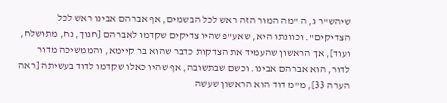שיהש"ר ג, ה "מה המור הזה ראש לכל הבשמים, אף אברהם אבינו ראש לכל הצדיקים". וכוונתו היא, שאע"פ שהיו צדיקים שקדמו לאברהם [חנוך, נח, מתושלח, ועוד], אך הראשון שהעמיד את הצדקות כדבר שהוא בר קיימא, והממשיכה מדור לדור, הוא אברהם אבינו. וכשם שבתשובה, אף שהיו כאלו שקדמו לדוד בעשיתה [ראה הערה 33], מ"מ דוד הוא הראשון שעשה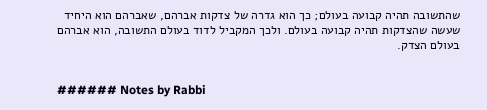שהתשובה תהיה קבועה בעולם; כך הוא גדרה של צדקות אברהם, שאברהם הוא היחיד שעשה שהצדקות תהיה קבועה בעולם. ולכך המקביל לדוד בעולם התשובה, הוא אברהם בעולם הצדק.


###### Notes by Rabbi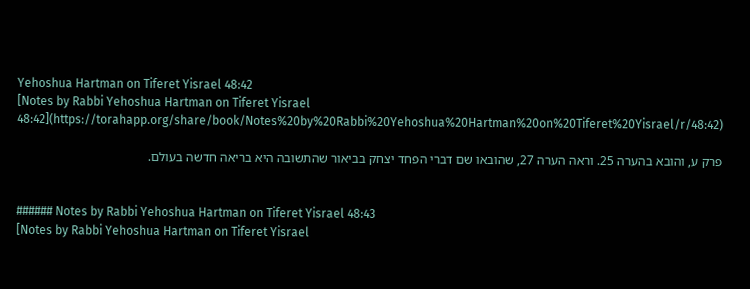Yehoshua Hartman on Tiferet Yisrael 48:42
[Notes by Rabbi Yehoshua Hartman on Tiferet Yisrael 48:42](https://torahapp.org/share/book/Notes%20by%20Rabbi%20Yehoshua%20Hartman%20on%20Tiferet%20Yisrael/r/48:42)

פרק ע, והובא בהערה 25. וראה הערה 27, שהובאו שם דברי הפחד יצחק בביאור שהתשובה היא בריאה חדשה בעולם.


###### Notes by Rabbi Yehoshua Hartman on Tiferet Yisrael 48:43
[Notes by Rabbi Yehoshua Hartman on Tiferet Yisrael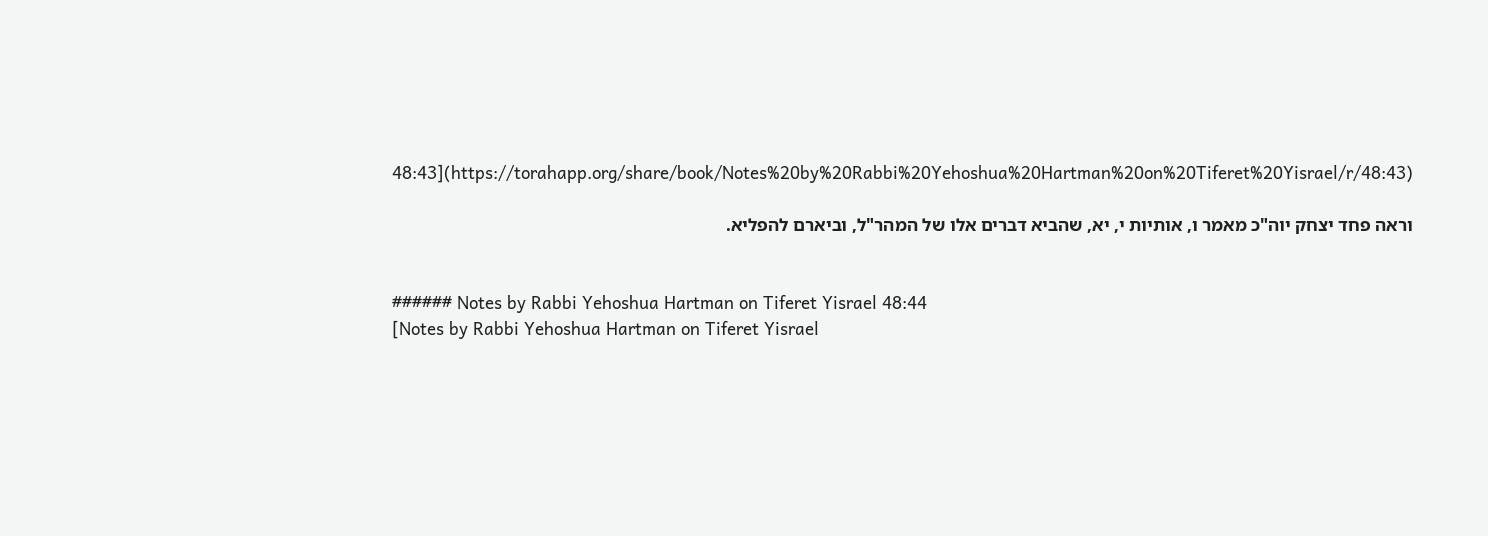48:43](https://torahapp.org/share/book/Notes%20by%20Rabbi%20Yehoshua%20Hartman%20on%20Tiferet%20Yisrael/r/48:43)

וראה פחד יצחק יוה"כ מאמר ו, אותיות י, יא, שהביא דברים אלו של המהר"ל, וביארם להפליא.


###### Notes by Rabbi Yehoshua Hartman on Tiferet Yisrael 48:44
[Notes by Rabbi Yehoshua Hartman on Tiferet Yisrael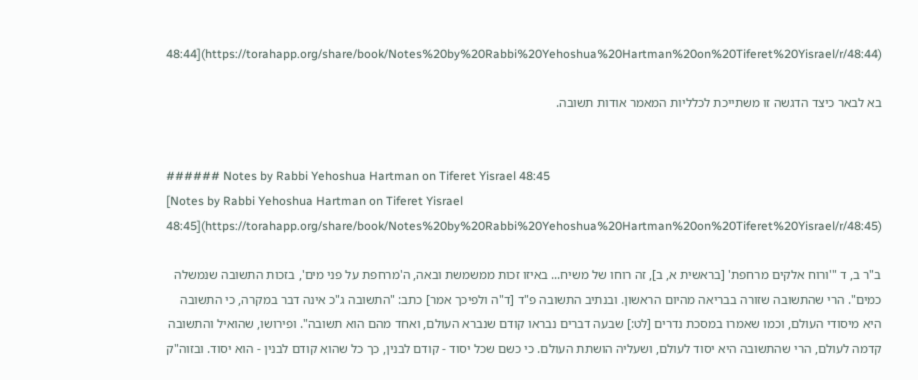48:44](https://torahapp.org/share/book/Notes%20by%20Rabbi%20Yehoshua%20Hartman%20on%20Tiferet%20Yisrael/r/48:44)

בא לבאר כיצד הדגשה זו משתייכת לכלליות המאמר אודות תשובה.


###### Notes by Rabbi Yehoshua Hartman on Tiferet Yisrael 48:45
[Notes by Rabbi Yehoshua Hartman on Tiferet Yisrael 48:45](https://torahapp.org/share/book/Notes%20by%20Rabbi%20Yehoshua%20Hartman%20on%20Tiferet%20Yisrael/r/48:45)

ב"ר ב, ד "'ורוח אלקים מרחפת' [בראשית א, ב], זה רוחו של משיח... באיזו זכות ממשמשת ובאה, ה'מרחפת על פני מים', בזכות התשובה שנמשלה כמים". הרי שהתשובה שזורה בבריאה מהיום הראשון. ובנתיב התשובה פ"ד [ד"ה ולפיכך אמר] כתב: "התשובה ג"כ אינה דבר במקרה, כי התשובה היא מיסודי העולם, וכמו שאמרו במסכת נדרים [לט:] שבעה דברים נבראו קודם שנברא העולם, ואחד מהם הוא תשובה". ופירושו, שהואיל והתשובה קדמה לעולם, הרי שהתשובה היא יסוד לעולם, ושעליה הושתת העולם. כי כשם שכל יסוד - קודם לבנין, כך כל שהוא קודם לבנין - הוא יסוד. ובזוה"ק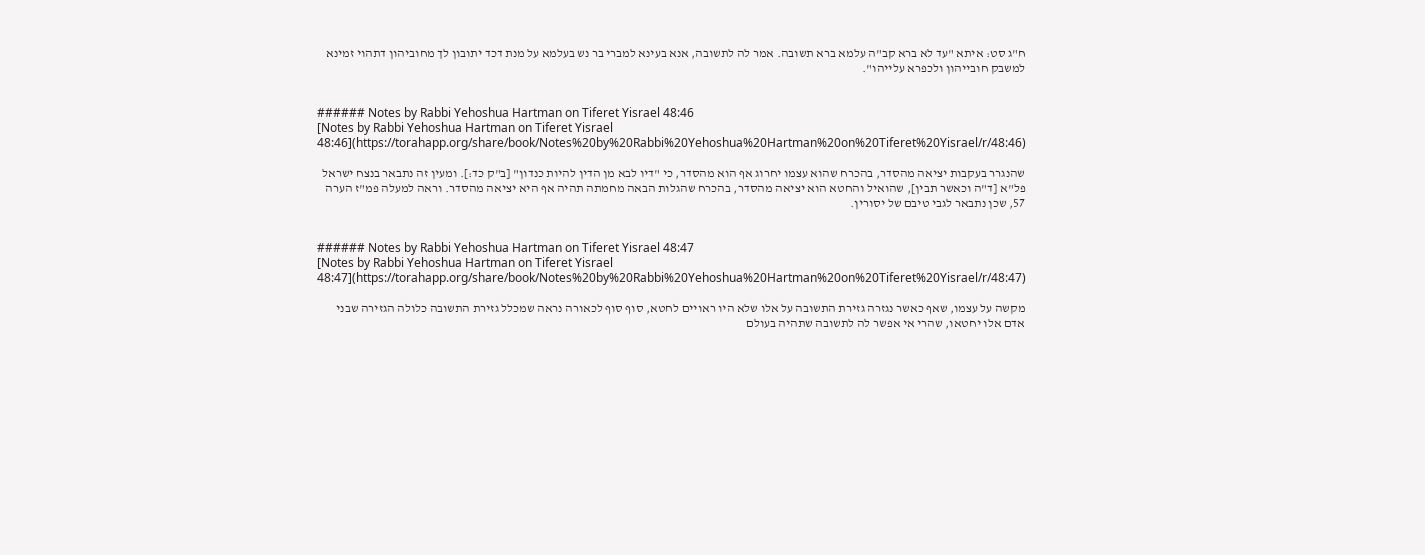ח"ג סט: איתא "עד לא ברא קב"ה עלמא ברא תשובה. אמר לה לתשובה, אנא בעינא למברי בר נש בעלמא על מנת דכד יתובון לך מחוביהון דתהוי זמינא למשבק חובייהון ולכפרא עלייהו".


###### Notes by Rabbi Yehoshua Hartman on Tiferet Yisrael 48:46
[Notes by Rabbi Yehoshua Hartman on Tiferet Yisrael 48:46](https://torahapp.org/share/book/Notes%20by%20Rabbi%20Yehoshua%20Hartman%20on%20Tiferet%20Yisrael/r/48:46)

שהנגרר בעקבות יציאה מהסדר, בהכרח שהוא עצמו יחרוג אף הוא מהסדר, כי "דיו לבא מן הדין להיות כנדון" [ב"ק כד:]. ומעין זה נתבאר בנצח ישראל פל"א [ד"ה וכאשר תבין], שהואיל והחטא הוא יציאה מהסדר, בהכרח שהגלות הבאה מחמתה תהיה אף היא יציאה מהסדר. וראה למעלה פמ"ז הערה 57, שכן נתבאר לגבי טיבם של יסורין.


###### Notes by Rabbi Yehoshua Hartman on Tiferet Yisrael 48:47
[Notes by Rabbi Yehoshua Hartman on Tiferet Yisrael 48:47](https://torahapp.org/share/book/Notes%20by%20Rabbi%20Yehoshua%20Hartman%20on%20Tiferet%20Yisrael/r/48:47)

מקשה על עצמו, שאף כאשר נגזרה גזירת התשובה על אלו שלא היו ראויים לחטא, סוף סוף לכאורה נראה שמכלל גזירת התשובה כלולה הגזירה שבני אדם אלו יחטאו, שהרי אי אפשר לה לתשובה שתהיה בעולם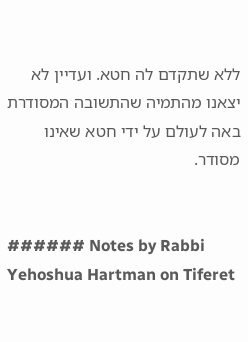ללא שתקדם לה חטא. ועדיין לא יצאנו מהתמיה שהתשובה המסודרת באה לעולם על ידי חטא שאינו מסודר.


###### Notes by Rabbi Yehoshua Hartman on Tiferet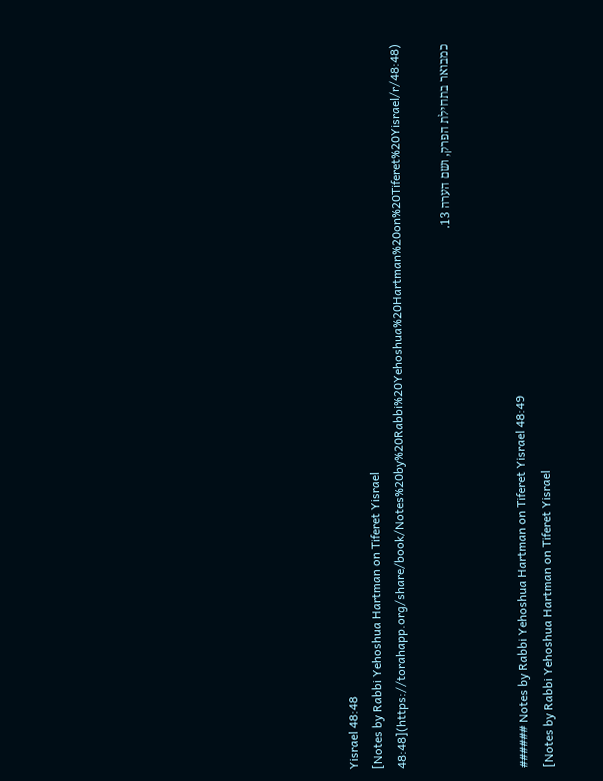Yisrael 48:48
[Notes by Rabbi Yehoshua Hartman on Tiferet Yisrael 48:48](https://torahapp.org/share/book/Notes%20by%20Rabbi%20Yehoshua%20Hartman%20on%20Tiferet%20Yisrael/r/48:48)

כמבואר בתחילת הפרק, ושם הערה 13.


###### Notes by Rabbi Yehoshua Hartman on Tiferet Yisrael 48:49
[Notes by Rabbi Yehoshua Hartman on Tiferet Yisrael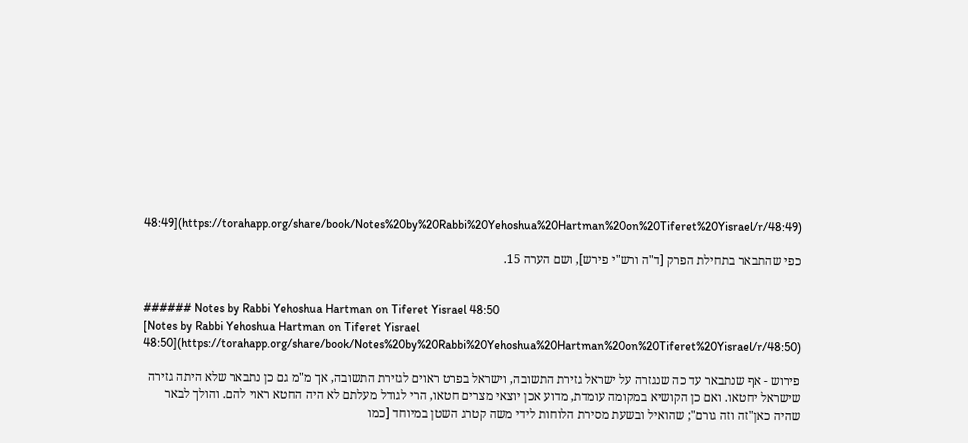48:49](https://torahapp.org/share/book/Notes%20by%20Rabbi%20Yehoshua%20Hartman%20on%20Tiferet%20Yisrael/r/48:49)

כפי שהתבאר בתחילת הפרק [ד"ה ורש"י פירש], ושם הערה 15.


###### Notes by Rabbi Yehoshua Hartman on Tiferet Yisrael 48:50
[Notes by Rabbi Yehoshua Hartman on Tiferet Yisrael 48:50](https://torahapp.org/share/book/Notes%20by%20Rabbi%20Yehoshua%20Hartman%20on%20Tiferet%20Yisrael/r/48:50)

פירוש - אף שנתבאר עד כה שנגזרה על ישראל גזירת התשובה, וישראל בפרט ראוים לגזירת התשובה, אך מ"מ גם כן נתבאר שלא היתה גזירה שישראל יחטאו. ואם כן הקושיא במקומה עומדת, מדוע אכן יוצאי מצרים חטאו, הרי לגודל מעלתם לא היה החטא ראוי להם. והולך לבאר שהיה כאן"זה וזה גורם"; שהואיל ובשעת מסירת הלוחות לידי משה קטרג השטן במיוחד [כמו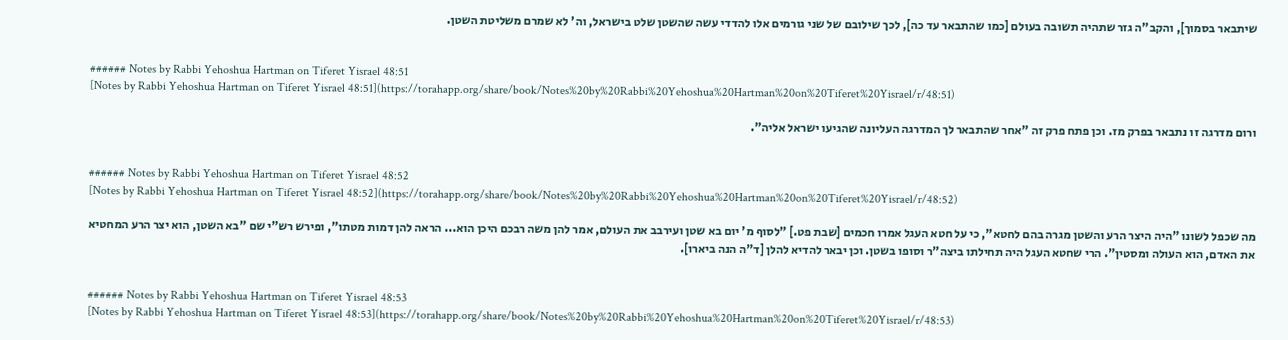שיתבאר בסמוך], והקב"ה גזר שתהיה תשובה בעולם [כמו שהתבאר עד כה], לכך שילובם של שני גורמים אלו להדדי עשה שהשטן שלט בישראל, וה' לא שמרם משליטת השטן.


###### Notes by Rabbi Yehoshua Hartman on Tiferet Yisrael 48:51
[Notes by Rabbi Yehoshua Hartman on Tiferet Yisrael 48:51](https://torahapp.org/share/book/Notes%20by%20Rabbi%20Yehoshua%20Hartman%20on%20Tiferet%20Yisrael/r/48:51)

ורום מדרגה זו נתבאר בפרק מז. וכן פתח פרק זה "אחר שהתבאר לך המדרגה העליונה שהגיעו ישראל אליה".


###### Notes by Rabbi Yehoshua Hartman on Tiferet Yisrael 48:52
[Notes by Rabbi Yehoshua Hartman on Tiferet Yisrael 48:52](https://torahapp.org/share/book/Notes%20by%20Rabbi%20Yehoshua%20Hartman%20on%20Tiferet%20Yisrael/r/48:52)

מה שכפל לשונו "היה היצר הרע והשטן מגרה בהם לחטא", כי על חטא העגל אמרו חכמים [שבת פט.] "לסוף מ' יום בא שטן ועירבב את העולם, אמר להן משה רבכם היכן הוא... הראה להן דמות מטתו", ופירש רש"י שם "בא השטן, הוא יצר הרע המחטיא את האדם, הוא העולה ומסטין". הרי שחטא העגל היה תחילתו ביצה"ר וסופו בשטן. וכן יבאר להדיא להלן [ד"ה הנה ביארו].


###### Notes by Rabbi Yehoshua Hartman on Tiferet Yisrael 48:53
[Notes by Rabbi Yehoshua Hartman on Tiferet Yisrael 48:53](https://torahapp.org/share/book/Notes%20by%20Rabbi%20Yehoshua%20Hartman%20on%20Tiferet%20Yisrael/r/48:53)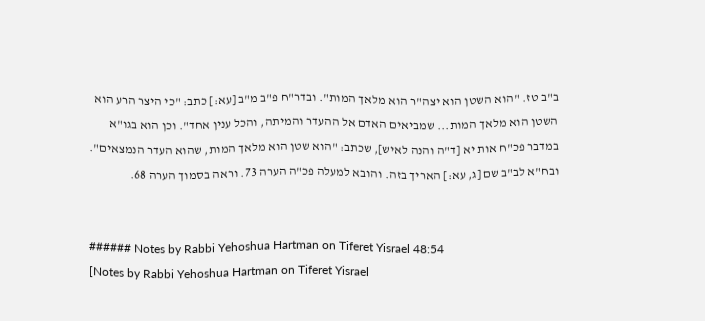ב"ב טז. "הוא השטן הוא יצה"ר הוא מלאך המות". ובדר"ח פ"ב מ"ב [עא:] כתב: "כי היצר הרע הוא השטן הוא מלאך המות... שמביאים האדם אל ההעדר והמיתה, והכל ענין אחד". וכן הוא בגו"א במדבר פכ"ח אות יא [ד"ה והנה לאיש], שכתב: "הוא שטן הוא מלאך המות, שהוא העדר הנמצאים". ובח"א לב"ב שם [ג, עא:] האריך בזה. והובא למעלה פכ"ה הערה 73. וראה בסמוך הערה 68.


###### Notes by Rabbi Yehoshua Hartman on Tiferet Yisrael 48:54
[Notes by Rabbi Yehoshua Hartman on Tiferet Yisrael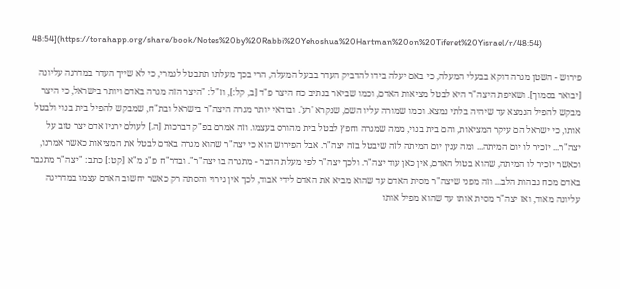48:54](https://torahapp.org/share/book/Notes%20by%20Rabbi%20Yehoshua%20Hartman%20on%20Tiferet%20Yisrael/r/48:54)

פירוש - השטן מגרה דוקא בבעלי המעלה, כי באם יעלה בידו להדביק העדר בבעל המעלה, הרי בכך מעלתו תתבטל לגמרי, כי לא שייך העדר במדרגה עליונה [יבואר בסמוך]. ושאיפת היצה"ר היא לבטל מציאות האדם, וכמו שביאר בנתיב כח היצר פ"ד [ב, קל:], וז"ל: "היצר הזה מגרה באדם ויותר בישראל, כי היצר מבקש להפיל הנמצא עד שיהיה בלתי נמצא. וכמו שמורה עליו השם, שנקרא 'רע'. ובודאי יותר מגרה היצה"ר בישראל ובת"ח, שמבקש להפיל בית בנוי ולבטל אותו, כי ישראל הם עיקר המציאות, והם בית בנוי, ממה שמגרה וחפץ לבטל בית מהורס בעצמו. וזה אמרם בפ"ק דברכות [ה.] לעולם ירגיז אדם יצר טוב על יצה"ר... יזכיר לו יום המיתה... ומה ענין יום המיתה לזה שיבטל בזה יצה"ר. אבל הפירוש הוא כי יצה"ר שהוא מגרה באדם לבטל את המציאות כאשר אמרנו, וכאשר יזכיר לו המיתה, שהוא בטול האדם, אין כאן עוד יצה"ר. ולכך יצה"ר לפי מעלת הדבר - מתגרה בו יצה"ר". ובדר"ח פ"ג מ"א [קט:] כתב: "יצה"ר מתגבר באדם מכח גבהות הלב... וזה מפני שיצה"ר מסית האדם עד שהוא מביא את האדם לידי אבוד, לכך אין גירוי והסתה רק כאשר יחשוב האדם עצמו במדריגה עליונה מאוד, ואז יצה"ר מסית אותו עד שהוא מפיל אותו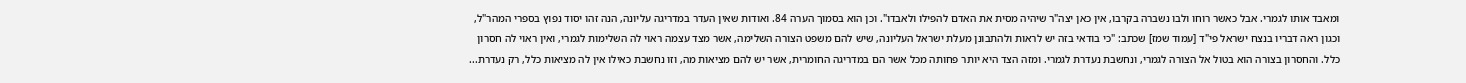ומאבד אותו לגמרי. אבל כאשר רוחו ולבו נשברה בקרבו, אין כאן יצה"ר שיהיה מסית את האדם להפילו ולאבדו". וכן הוא בסמוך הערה 84. ואודות שאין העדר במדריגה עליונה, הנה זהו יסוד נפוץ בספרי המהר"ל, וכגון ראה דבריו בנצח ישראל פי"ד [עמוד שמז] שכתב: "כי בודאי בזה יש לראות ולהתבונן מעלת ישראל העליונה, שיש להם משפט הצורה השלימה, אשר מצד עצמה ראוי לה השלימות לגמרי, ואין ראוי לה חסרון כלל. והחסרון בצורה הוא בטול אל הצורה לגמרי, ונחשבת נעדרת לגמרי. ומזה הצד היא יותר פחותה מכל אשר הם במדריגה החומרית, אשר יש להם מציאות מה, וזו נחשבת כאילו אין לה מציאות כלל, רק נעדרת...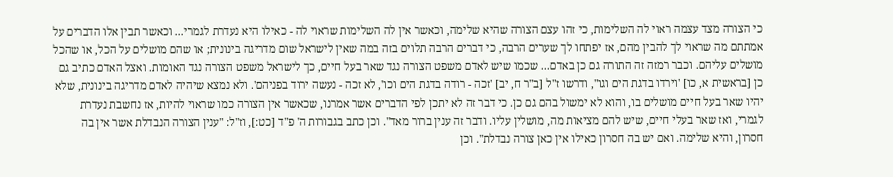כי הצורה מצד עצמה ראוי לה השלימות, כי זהו עצם הצורה שהיא שלימה, וכאשר אין לה השלימות שראוי לה - כאילו היא נעדרת לגמרי... וכאשר תבין אלו הדברים על אמתתם מה שראוי לך להבין מהם, אז יפתחו לך שערים הרבה, כי דברים הרבה תלוים בזה במה שאין לישראל שום מדריגה בינונית; או שהם מושלים על הכל, או שהכל מושלים עליהם. וכבר רמזה זה התורה גם כן באדם... שכמו שיש לאדם משפט הצורה נגד שאר בעל חיים, כך לישראל משפט הצורה נגד האומות. ואצל האדם כתיב גם כן [בראשית א, כו] 'וירדו בדגת הים וגו", ודרשו ז"ל [ב"ר ח, יב] 'זכה - רודה בדגת הים וכו', לא זכה - נעשה ירוד בפניהם'. ולא נמצא שיהיה לאדם מדריגה בינונית, שלא יהיו שאר בעל חיים מושלים בו, והוא לא ימשול בהם גם כן. כי דבר זה לא יתכן לפי הדברים אשר אמרנו, שכאשר אין הצורה כמו שראוי להיות, אז נחשבת נעדרת לגמרי, ואז שאר בעלי חיים, שיש להם מציאות מה, מושלין עליו. ודבר זה ענין ברור מאד". וכן כתב בגבורות ה' פ"ד [כט:], וז"ל: "ענין הצורה הנבדלת אשר אין בה חסרון, והיא שלימה. ואם יש בה חסרון כאילו אין כאן צורה נבדלת". וכן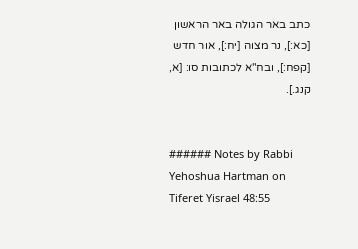כתב באר הגולה באר הראשון [כא:], נר מצוה [יח:], אור חדש [קפח:], ובח"א לכתובות סו: [א, קנג.].


###### Notes by Rabbi Yehoshua Hartman on Tiferet Yisrael 48:55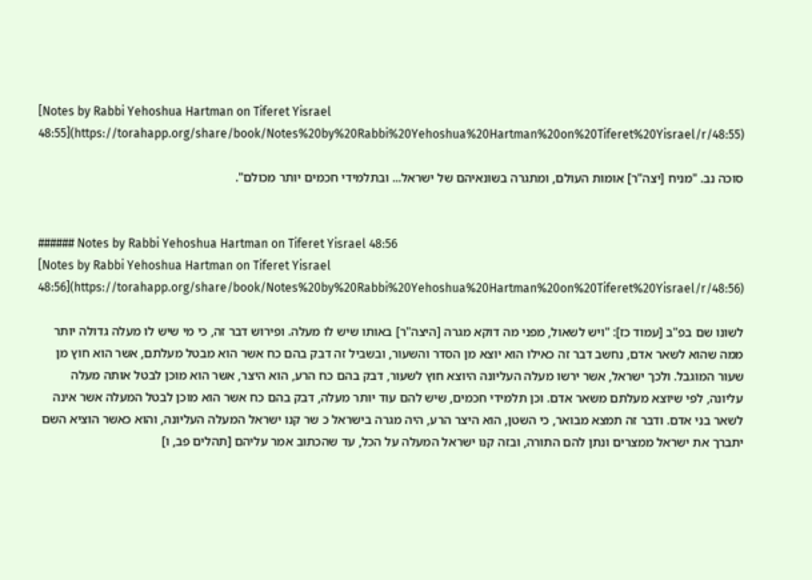[Notes by Rabbi Yehoshua Hartman on Tiferet Yisrael 48:55](https://torahapp.org/share/book/Notes%20by%20Rabbi%20Yehoshua%20Hartman%20on%20Tiferet%20Yisrael/r/48:55)

סוכה נב. "מניח [יצה"ר] אומות העולם, ומתגרה בשונאיהם של ישראל... ובתלמידי חכמים יותר מכולם".


###### Notes by Rabbi Yehoshua Hartman on Tiferet Yisrael 48:56
[Notes by Rabbi Yehoshua Hartman on Tiferet Yisrael 48:56](https://torahapp.org/share/book/Notes%20by%20Rabbi%20Yehoshua%20Hartman%20on%20Tiferet%20Yisrael/r/48:56)

לשונו שם בפ"ב [עמוד כז]: "ויש לשאול, מפני מה דוקא מגרה [היצה"ר] באותו שיש לו מעלה. ופירוש דבר זה, כי מי שיש לו מעלה גדולה יותר ממה שהוא לשאר אדם, נחשב דבר זה כאילו הוא יוצא מן הסדר והשעור, ובשביל זה דבק בהם כח אשר הוא מבטל מעלתם, אשר הוא חוץ מן שעור המוגבל. ולכך ישראל, אשר ירשו מעלה העליונה היוצא חוץ לשעור, דבק בהם כח הרע, הוא היצר, אשר הוא מוכן לבטל אותה מעלה עליונה, לפי שיוצא מעלתם משאר אדם. וכן תלמידי חכמים, שיש להם עוד יותר מעלה, דבק בהם כח אשר הוא מוכן לבטל המעלה אשר אינה לשאר בני אדם. ודבר זה תמצא מבואר, כי השטן, הוא היצר הרע, היה מגרה בישראל כ שר קנו ישראל המעלה העליונה, והוא כאשר הוציא השם יתברך את ישראל ממצרים ונתן להם התורה, ובזה קנו ישראל המעלה על הכל, עד שהכתוב אמר עליהם [תהלים פב, ו]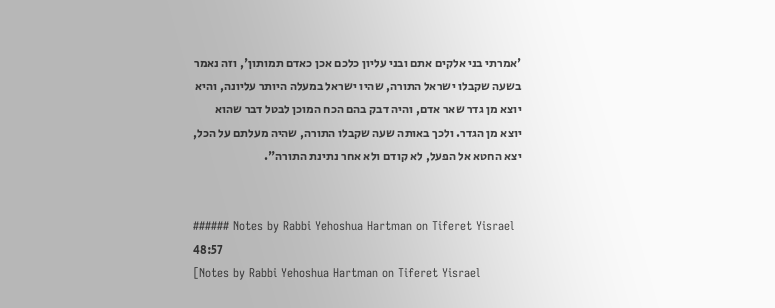'אמרתי בני אלקים אתם ובני עליון כלכם אכן כאדם תמותון', וזה נאמר בשעה שקבלו ישראל התורה, שהיו ישראל במעלה היותר עליונה, והיא יוצא מן גדר שאר אדם, והיה דבק בהם הכח המוכן לבטל דבר שהוא יוצא מן הגדר. ולכך באותה שעה שקבלו התורה, שהיה מעלתם על הכל, יצא החטא אל הפעל, לא קודם ולא אחר נתינת התורה".


###### Notes by Rabbi Yehoshua Hartman on Tiferet Yisrael 48:57
[Notes by Rabbi Yehoshua Hartman on Tiferet Yisrael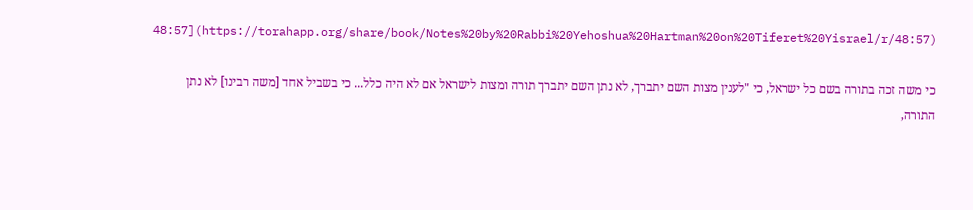48:57](https://torahapp.org/share/book/Notes%20by%20Rabbi%20Yehoshua%20Hartman%20on%20Tiferet%20Yisrael/r/48:57)

כי משה זכה בתורה בשם כל ישראל, כי "לענין מצות השם יתברך, לא נתן השם יתברך תורה ומצות לישראל אם לא היה כלל... כי בשביל אחד [משה רבינו] לא נתן התורה,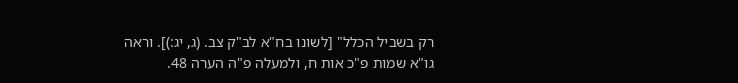רק בשביל הכלל" [לשונו בח"א לב"ק צב. (ג, יג:)]. וראה גו"א שמות פ"כ אות ח, ולמעלה פ"ה הערה 48.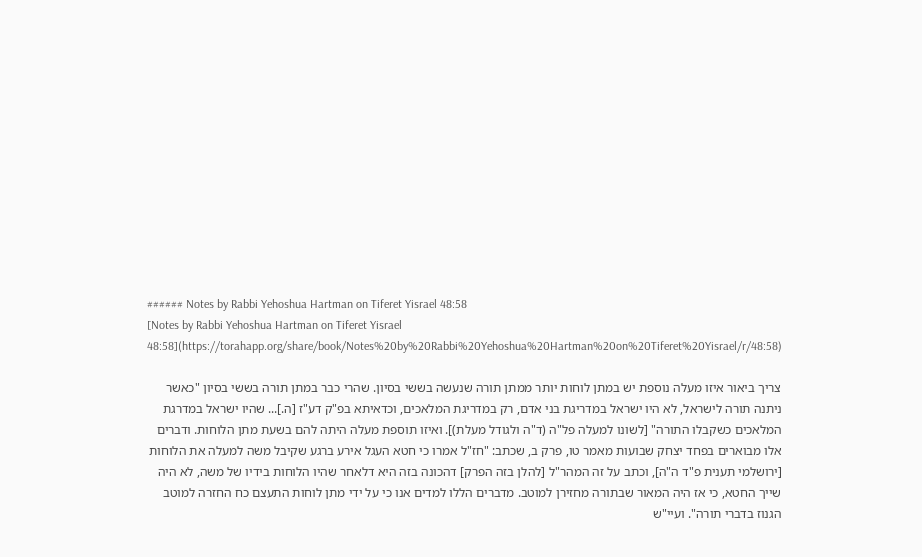###### Notes by Rabbi Yehoshua Hartman on Tiferet Yisrael 48:58
[Notes by Rabbi Yehoshua Hartman on Tiferet Yisrael 48:58](https://torahapp.org/share/book/Notes%20by%20Rabbi%20Yehoshua%20Hartman%20on%20Tiferet%20Yisrael/r/48:58)

צריך ביאור איזו מעלה נוספת יש במתן לוחות יותר ממתן תורה שנעשה בששי בסיון. שהרי כבר במתן תורה בששי בסיון "כאשר ניתנה תורה לישראל, לא היו ישראל במדריגת בני אדם, רק במדריגת המלאכים, וכדאיתא בפ"ק דע"ז [ה.]... שהיו ישראל במדרגת המלאכים כשקבלו התורה" [לשונו למעלה פל"ה (ד"ה ולגודל מעלת)]. ואיזו תוספת מעלה היתה להם בשעת מתן הלוחות. ודברים אלו מבוארים בפחד יצחק שבועות מאמר טו, פרק ב, שכתב: "חז"ל אמרו כי חטא העגל אירע ברגע שקיבל משה למעלה את הלוחות [ירושלמי תענית פ"ד ה"ה], וכתב על זה המהר"ל [להלן בזה הפרק] דהכונה בזה היא דלאחר שהיו הלוחות בידיו של משה, לא היה שייך החטא, כי אז היה המאור שבתורה מחזירן למוטב. מדברים הללו למדים אנו כי על ידי מתן לוחות התעצם כח החזרה למוטב הגנוז בדברי תורה". ועיי"ש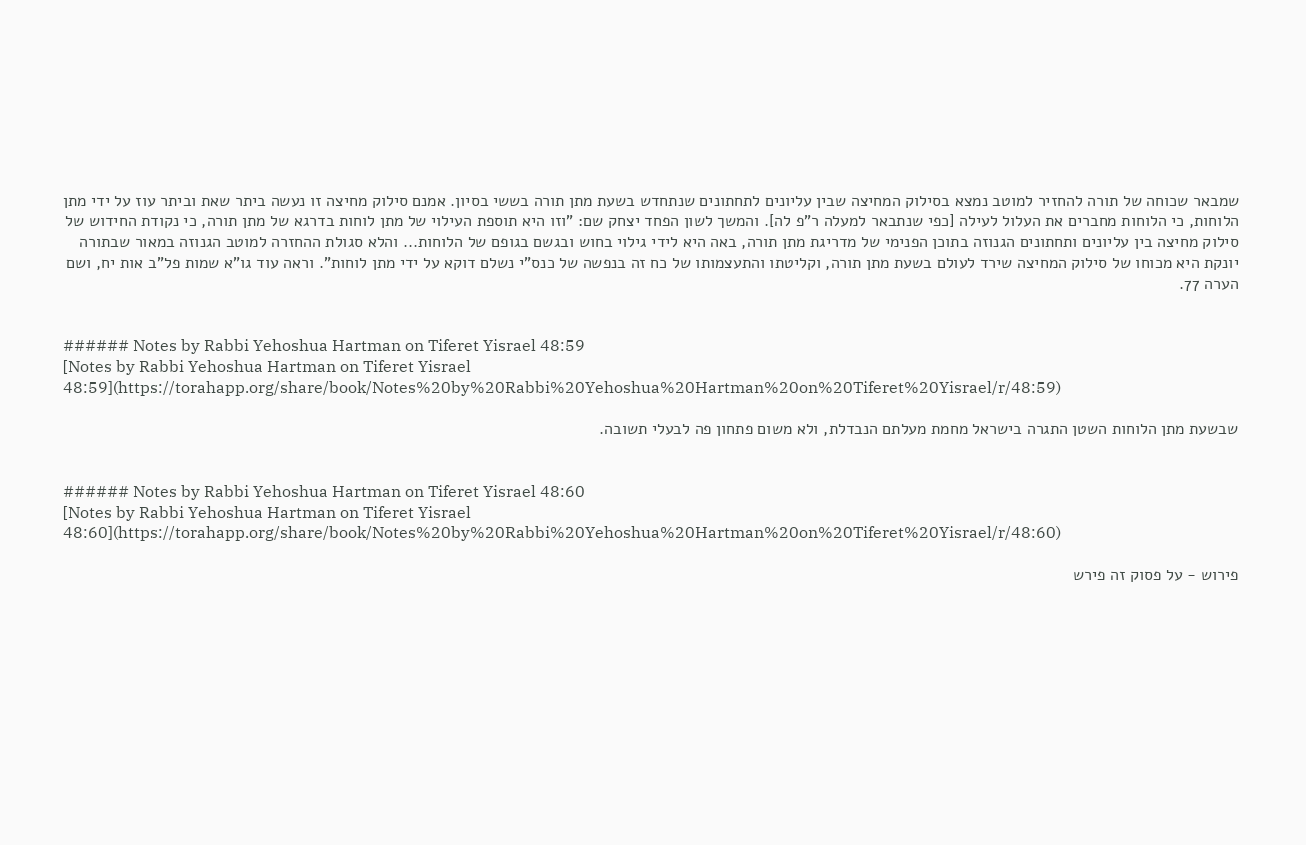שמבאר שכוחה של תורה להחזיר למוטב נמצא בסילוק המחיצה שבין עליונים לתחתונים שנתחדש בשעת מתן תורה בששי בסיון. אמנם סילוק מחיצה זו נעשה ביתר שאת וביתר עוז על ידי מתן הלוחות, כי הלוחות מחברים את העלול לעילה [כפי שנתבאר למעלה ר"פ לה]. והמשך לשון הפחד יצחק שם: "וזו היא תוספת העילוי של מתן לוחות בדרגא של מתן תורה, כי נקודת החידוש של סילוק מחיצה בין עליונים ותחתונים הגנוזה בתוכן הפנימי של מדריגת מתן תורה, באה היא לידי גילוי בחוש ובגשם בגופם של הלוחות... והלא סגולת ההחזרה למוטב הגנוזה במאור שבתורה יונקת היא מכוחו של סילוק המחיצה שירד לעולם בשעת מתן תורה, וקליטתו והתעצמותו של כח זה בנפשה של כנס"י נשלם דוקא על ידי מתן לוחות". וראה עוד גו"א שמות פל"ב אות יח, ושם הערה 77.


###### Notes by Rabbi Yehoshua Hartman on Tiferet Yisrael 48:59
[Notes by Rabbi Yehoshua Hartman on Tiferet Yisrael 48:59](https://torahapp.org/share/book/Notes%20by%20Rabbi%20Yehoshua%20Hartman%20on%20Tiferet%20Yisrael/r/48:59)

שבשעת מתן הלוחות השטן התגרה בישראל מחמת מעלתם הנבדלת, ולא משום פתחון פה לבעלי תשובה.


###### Notes by Rabbi Yehoshua Hartman on Tiferet Yisrael 48:60
[Notes by Rabbi Yehoshua Hartman on Tiferet Yisrael 48:60](https://torahapp.org/share/book/Notes%20by%20Rabbi%20Yehoshua%20Hartman%20on%20Tiferet%20Yisrael/r/48:60)

פירוש - על פסוק זה פירש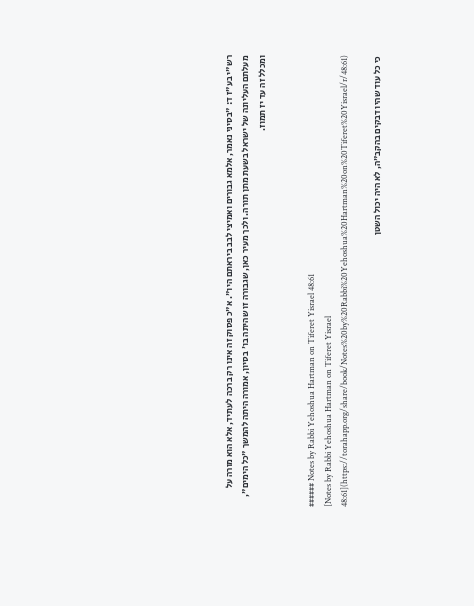רש"י בע"ז ד: "בסיני נאמר, אלמא גבורים ואמיצי לבב ביראתם היו". א"כ פסוק זה אינו רק ברכה לעתיד, אלא הוא מורה על מעלתם העליונה של ישראל בשעת מתן תורה. ולכך מעיר כאן, שגבורה זו שהיתה בו' בסיון, אמורה היתה להמשך "כל הימים", ומכלל זה עד יז תמוז.


###### Notes by Rabbi Yehoshua Hartman on Tiferet Yisrael 48:61
[Notes by Rabbi Yehoshua Hartman on Tiferet Yisrael 48:61](https://torahapp.org/share/book/Notes%20by%20Rabbi%20Yehoshua%20Hartman%20on%20Tiferet%20Yisrael/r/48:61)

כי כל עוד שהיו דבקים בהקב"ה, לא היה יכול השטן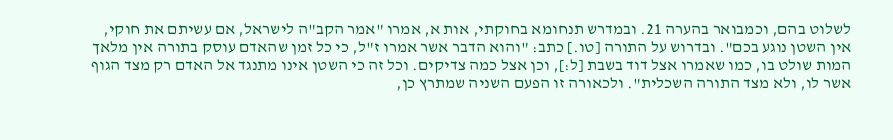לשלוט בהם, וכמבואר בהערה 21. ובמדרש תנחומא בחוקתי, אות א, אמרו "אמר הקב"ה לישראל, אם עשיתם את חוקי, אין השטן נוגע בכם". ובדרוש על התורה [טו.] כתב: "והוא הדבר אשר אמרו ז"ל, כי כל זמן שהאדם עוסק בתורה אין מלאך המות שולט בו, כמו שאמרו אצל דוד בשבת [ל:], וכן אצל כמה צדיקים. וכל זה כי השטן אינו מתנגד אל האדם רק מצד הגוף אשר לו, ולא מצד התורה השכלית". ולכאורה זו הפעם השניה שמתרץ כן,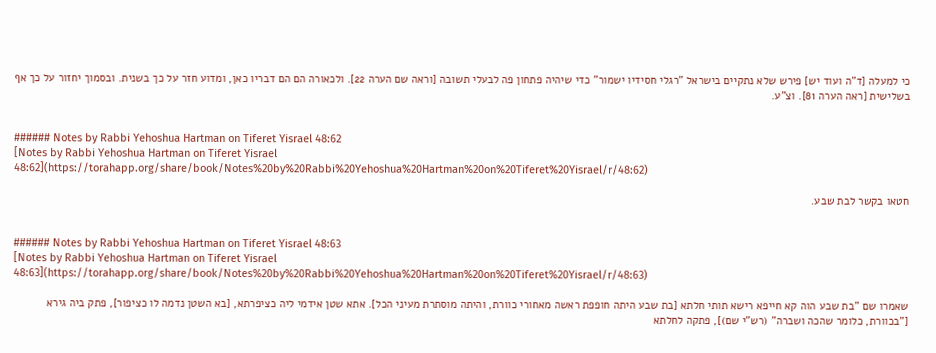כי למעלה [ד"ה ועוד יש] פירש שלא נתקיים בישראל "רגלי חסידיו ישמור" כדי שיהיה פתחון פה לבעלי תשובה [וראה שם הערה 22]. ולכאורה הם הם דבריו כאן, ומדוע חזר על כך בשנית. ובסמוך יחזור על כך אף בשלישית [ראה הערה 81]. וצ"ע.


###### Notes by Rabbi Yehoshua Hartman on Tiferet Yisrael 48:62
[Notes by Rabbi Yehoshua Hartman on Tiferet Yisrael 48:62](https://torahapp.org/share/book/Notes%20by%20Rabbi%20Yehoshua%20Hartman%20on%20Tiferet%20Yisrael/r/48:62)

חטאו בקשר לבת שבע.


###### Notes by Rabbi Yehoshua Hartman on Tiferet Yisrael 48:63
[Notes by Rabbi Yehoshua Hartman on Tiferet Yisrael 48:63](https://torahapp.org/share/book/Notes%20by%20Rabbi%20Yehoshua%20Hartman%20on%20Tiferet%20Yisrael/r/48:63)

שאמרו שם "בת שבע הוה קא חייפא רישא תותי חלתא [בת שבע היתה חופפת ראשה מאחורי כוורת, והיתה מוסתרת מעיני הכל]. אתא שטן אידמי ליה כציפרתא, [בא השטן נדמה לו כציפור], פתק ביה גירא ["בכוורת, כלומר שהכה ושברה" (רש"י שם)], פתקה לחלתא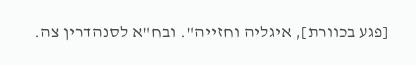[פגע בכוורת], איגליה וחזייה". ובח"א לסנהדרין צה.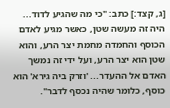[ג, קצד:] כתב: "כי מה שהגיע לדוד... היה זה מעשה שטן, כאשר מגיע לאדם הכוסף והחמדה מחמת יצר הרע, והוא שטן הוא יצר הרע, ועל ידי זה נמשך האדם אל ההעדר... 'וזרק ביה גירא' הוא כוסף, כלומר שהיה נכסף לדבר".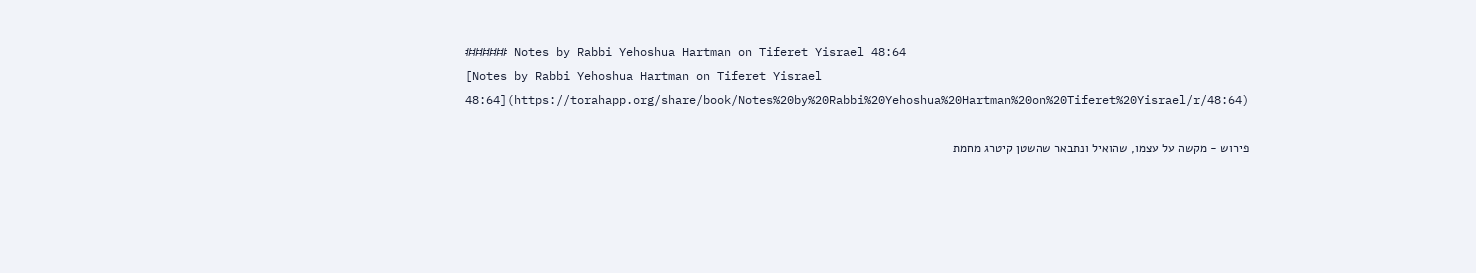###### Notes by Rabbi Yehoshua Hartman on Tiferet Yisrael 48:64
[Notes by Rabbi Yehoshua Hartman on Tiferet Yisrael 48:64](https://torahapp.org/share/book/Notes%20by%20Rabbi%20Yehoshua%20Hartman%20on%20Tiferet%20Yisrael/r/48:64)

פירוש - מקשה על עצמו, שהואיל ונתבאר שהשטן קיטרג מחמת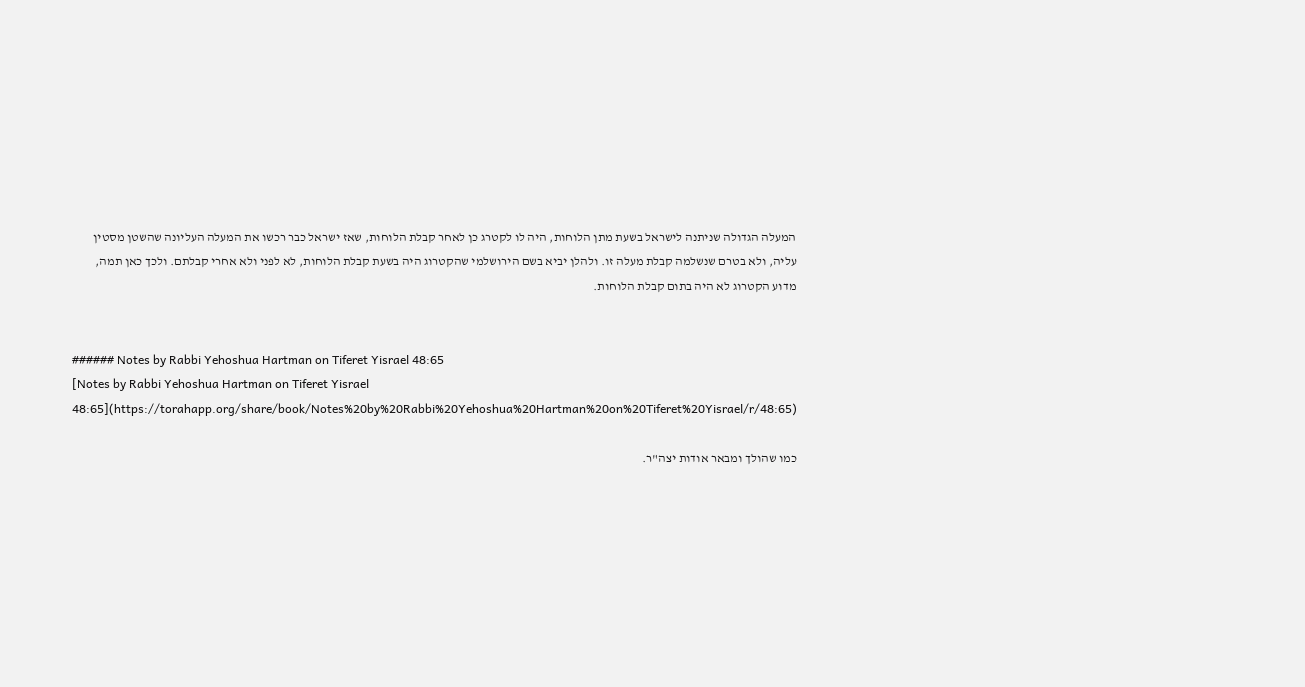המעלה הגדולה שניתנה לישראל בשעת מתן הלוחות, היה לו לקטרג כן לאחר קבלת הלוחות, שאז ישראל כבר רכשו את המעלה העליונה שהשטן מסטין עליה, ולא בטרם שנשלמה קבלת מעלה זו. ולהלן יביא בשם הירושלמי שהקטרוג היה בשעת קבלת הלוחות, לא לפני ולא אחרי קבלתם. ולכך כאן תמה, מדוע הקטרוג לא היה בתום קבלת הלוחות.


###### Notes by Rabbi Yehoshua Hartman on Tiferet Yisrael 48:65
[Notes by Rabbi Yehoshua Hartman on Tiferet Yisrael 48:65](https://torahapp.org/share/book/Notes%20by%20Rabbi%20Yehoshua%20Hartman%20on%20Tiferet%20Yisrael/r/48:65)

כמו שהולך ומבאר אודות יצה"ר.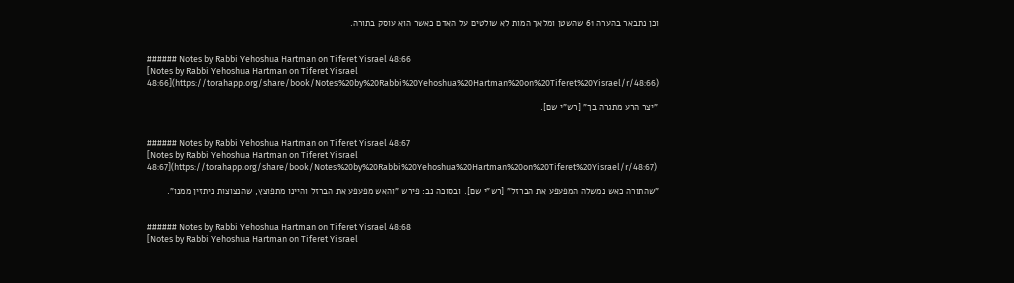וכן נתבאר בהערה 61 שהשטן ומלאך המות לא שולטים על האדם כאשר הוא עוסק בתורה.


###### Notes by Rabbi Yehoshua Hartman on Tiferet Yisrael 48:66
[Notes by Rabbi Yehoshua Hartman on Tiferet Yisrael 48:66](https://torahapp.org/share/book/Notes%20by%20Rabbi%20Yehoshua%20Hartman%20on%20Tiferet%20Yisrael/r/48:66)

"יצר הרע מתגרה בך" [רש"י שם].


###### Notes by Rabbi Yehoshua Hartman on Tiferet Yisrael 48:67
[Notes by Rabbi Yehoshua Hartman on Tiferet Yisrael 48:67](https://torahapp.org/share/book/Notes%20by%20Rabbi%20Yehoshua%20Hartman%20on%20Tiferet%20Yisrael/r/48:67)

"שהתורה כאש נמשלה המפעפע את הברזל" [רש"י שם]. ובסוכה נב: פירש "והאש מפעפע את הברזל והיינו מתפוצץ, שהנצוצות ניתזין ממנו".


###### Notes by Rabbi Yehoshua Hartman on Tiferet Yisrael 48:68
[Notes by Rabbi Yehoshua Hartman on Tiferet Yisrael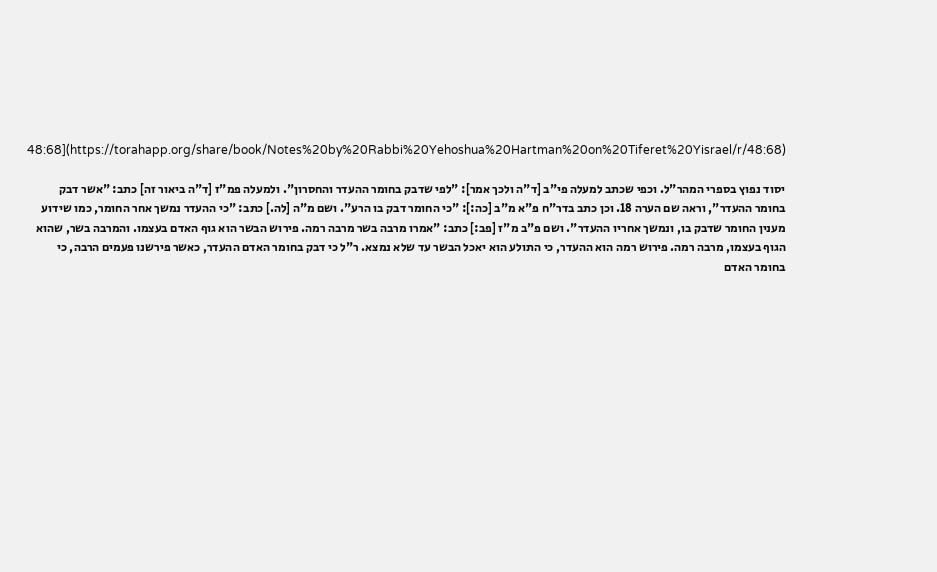48:68](https://torahapp.org/share/book/Notes%20by%20Rabbi%20Yehoshua%20Hartman%20on%20Tiferet%20Yisrael/r/48:68)

יסוד נפוץ בספרי המהר"ל. וכפי שכתב למעלה פי"ב [ד"ה ולכך אמר]: "לפי שדבק בחומר ההעדר והחסרון". ולמעלה פמ"ז [ד"ה ביאור זה] כתב: "אשר דבק בחומר ההעדר", וראה שם הערה 18. וכן כתב בדר"ח פ"א מ"ב [כה:]: "כי החומר דבק בו הרע". ושם מ"ה [לה.] כתב: "כי ההעדר נמשך אחר החומר, כמו שידוע מענין החומר שדבק בו, ונמשך אחריו ההעדר". ושם פ"ב מ"ז [פב:] כתב: "אמרו מרבה בשר מרבה רמה. פירוש הבשר הוא גוף האדם בעצמו. והמרבה בשר, שהוא הגוף בעצמו, מרבה רמה. פירוש רמה הוא ההעדר, כי התולע הוא יאכל הבשר עד שלא נמצא. ר"ל כי דבק בחומר האדם ההעדר, כאשר פירשנו פעמים הרבה, כי בחומר האדם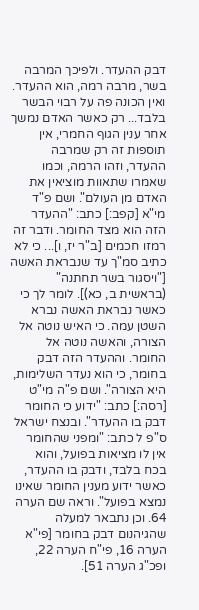דבק ההעדר. ולפיכך המרבה בשר, מרבה רמה, הוא ההעדר. ואין הכונה פה על רבוי הבשר בלבד... רק כאשר האדם נמשך אחר ענין הגוף החמרי, אין תוספות זה רק שמרבה ההעדר, וזהו הרמה, וכמו שאמרו שתאוות מוציאין את האדם מן העולם". ושם פ"ד מי"א [קפב:] כתב: "ההעדר הזה הוא מצד החומר. ודבר זה רמזו חכמים [ב"ר יז, ו]... כי לא כתיב סמ"ך עד שנבראת האשה ["ויסגור בשר תחתנה" (בראשית ב, כא)]. לומר לך כי כאשר נבראת האשה נברא השטן עמה. כי האיש נוטה אל הצורה, והאשה נוטה אל החומר. וההעדר הזה דבק בחומר, כי הוא נעדר השלימות, היא הצורה". ושם פ"ה מי"ט [רסה:] כתב: "ידוע כי החומר דבק בו ההעדר". ובנצח ישראל ס"פ ל כתב: "ומפני שהחומר אין לו מציאות בפועל, והוא בכח בלבד, ודבק בו ההעדר, כאשר ידוע מענין החומר שאינו נמצא בפועל". וראה שם הערה 64. וכן נתבאר למעלה שהגיהנום דבק בחומר [פי"א הערה 16, פי"ח הערה 22, ופכ"ג הערה 51].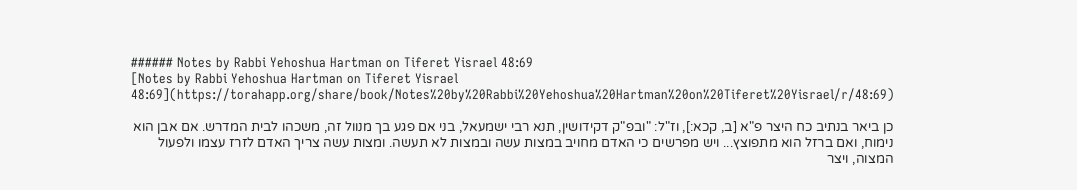###### Notes by Rabbi Yehoshua Hartman on Tiferet Yisrael 48:69
[Notes by Rabbi Yehoshua Hartman on Tiferet Yisrael 48:69](https://torahapp.org/share/book/Notes%20by%20Rabbi%20Yehoshua%20Hartman%20on%20Tiferet%20Yisrael/r/48:69)

כן ביאר בנתיב כח היצר פ"א [ב, קכא:], וז"ל: "ובפ"ק דקידושין, תנא רבי ישמעאל, בני אם פגע בך מנוול זה, משכהו לבית המדרש. אם אבן הוא נימוח, ואם ברזל הוא מתפוצץ... ויש מפרשים כי האדם מחויב במצות עשה ובמצות לא תעשה. ומצות עשה צריך האדם לזרז עצמו ולפעול המצוה, ויצר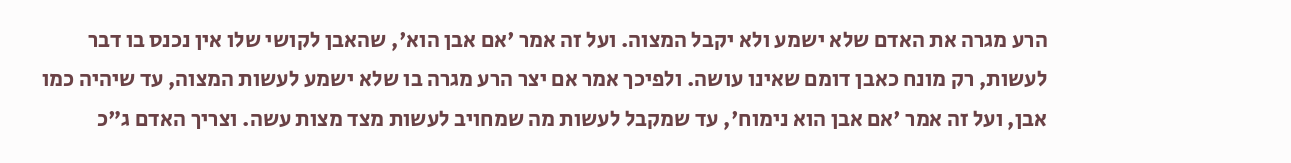הרע מגרה את האדם שלא ישמע ולא יקבל המצוה. ועל זה אמר 'אם אבן הוא', שהאבן לקושי שלו אין נכנס בו דבר לעשות, רק מונח כאבן דומם שאינו עושה. ולפיכך אמר אם יצר הרע מגרה בו שלא ישמע לעשות המצוה, עד שיהיה כמו אבן, ועל זה אמר 'אם אבן הוא נימוח', עד שמקבל לעשות מה שמחויב לעשות מצד מצות עשה. וצריך האדם ג"כ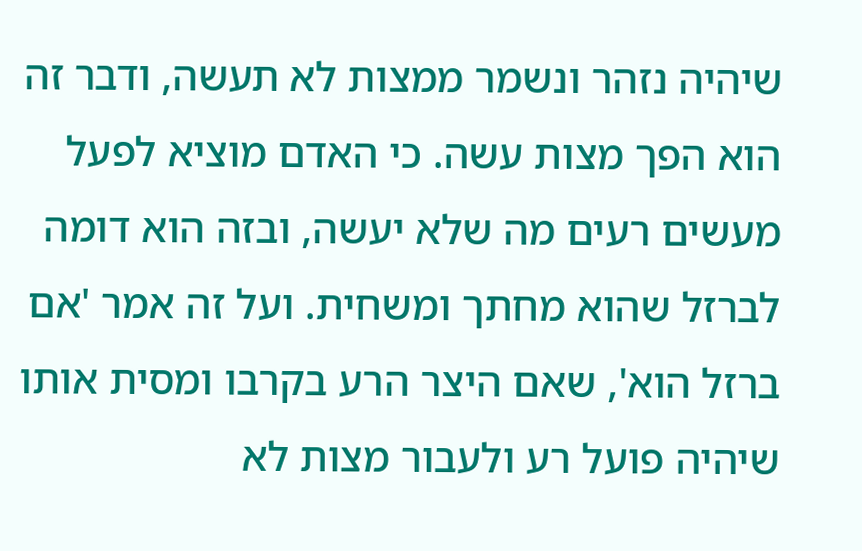שיהיה נזהר ונשמר ממצות לא תעשה, ודבר זה הוא הפך מצות עשה. כי האדם מוציא לפעל מעשים רעים מה שלא יעשה, ובזה הוא דומה לברזל שהוא מחתך ומשחית. ועל זה אמר 'אם ברזל הוא', שאם היצר הרע בקרבו ומסית אותו שיהיה פועל רע ולעבור מצות לא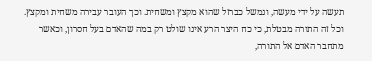תעשה על ידי מעשה, ונמשל כברזל שהוא מקצץ ומשחית. וכך העובר עבירה משחית ומקצץ. וכל זה התורה מבטלת, כי כח היצר הרע אינו שולט רק במה שהאדם בעל חסרון, וכאשר מתחבר האדם אל התורה,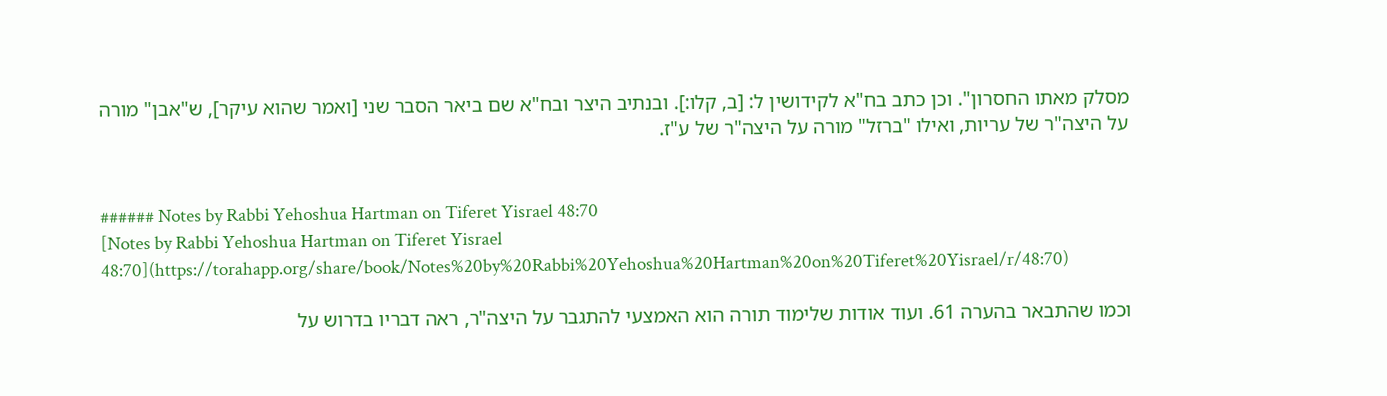מסלק מאתו החסרון". וכן כתב בח"א לקידושין ל: [ב, קלו:]. ובנתיב היצר ובח"א שם ביאר הסבר שני [ואמר שהוא עיקר], ש"אבן" מורה על היצה"ר של עריות, ואילו "ברזל" מורה על היצה"ר של ע"ז.


###### Notes by Rabbi Yehoshua Hartman on Tiferet Yisrael 48:70
[Notes by Rabbi Yehoshua Hartman on Tiferet Yisrael 48:70](https://torahapp.org/share/book/Notes%20by%20Rabbi%20Yehoshua%20Hartman%20on%20Tiferet%20Yisrael/r/48:70)

וכמו שהתבאר בהערה 61. ועוד אודות שלימוד תורה הוא האמצעי להתגבר על היצה"ר, ראה דבריו בדרוש על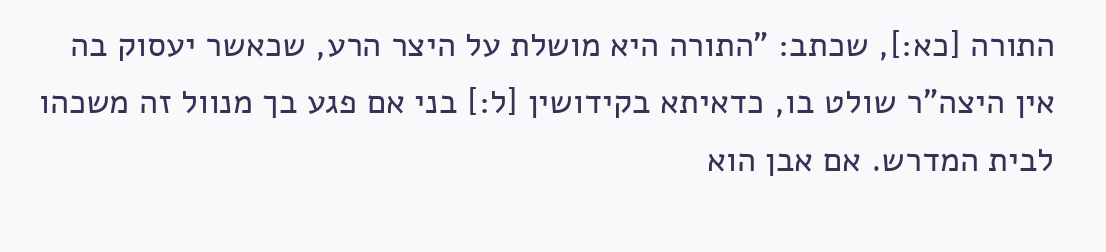התורה [כא:], שכתב: "התורה היא מושלת על היצר הרע, שכאשר יעסוק בה אין היצה"ר שולט בו, כדאיתא בקידושין [ל:] בני אם פגע בך מנוול זה משכהו לבית המדרש. אם אבן הוא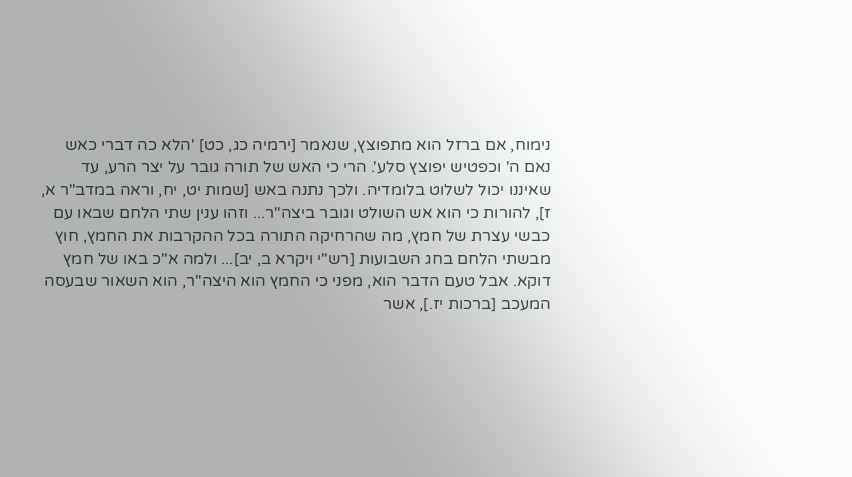נימוח, אם ברזל הוא מתפוצץ, שנאמר [ירמיה כג, כט] 'הלא כה דברי כאש נאם ה' וכפטיש יפוצץ סלע'. הרי כי האש של תורה גובר על יצר הרע, עד שאיננו יכול לשלוט בלומדיה. ולכך נתנה באש [שמות יט, יח, וראה במדב"ר א, ז], להורות כי הוא אש השולט וגובר ביצה"ר... וזהו ענין שתי הלחם שבאו עם כבשי עצרת של חמץ, מה שהרחיקה התורה בכל ההקרבות את החמץ, חוץ מבשתי הלחם בחג השבועות [רש"י ויקרא ב, יב]... ולמה א"כ באו של חמץ דוקא. אבל טעם הדבר הוא, מפני כי החמץ הוא היצה"ר, הוא השאור שבעסה המעכב [ברכות יז.], אשר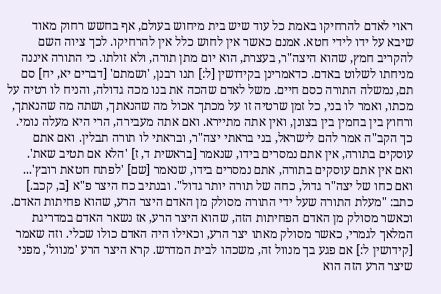ראוי לאדם להרחיקו באמת כל עוד שיש בית מיחוש בעולם, אף בחשש רחוק מאוד שיבא על ידו לידי חטא. אמנם כאשר אין לחוש כלל אין להרחיקו. לכך ציוה השם להקריב חמץ, שהוא היצה"ר, בעצרת, הוא יום מתן תורה, ולא זולתו. כי התורה איננה מניחתו לשלוט באדם. כדאמרינן בקידושין [ל:] תנו רבנן, 'ושמתם' [דברים יא, יח] סם תם, נמשלה התורה כסם חיים. משל לאדם שהכה את בנו מכה גדולה, והניח לו רטיה על מכתו, ואמר לו בני, כל זמן שרטיה זו על מכתך אכול מה שהנאתך, ושתה מה שהנאתך, ורחוץ בין בחמין בין בצונן, ואין אתה מתיירא. ואם אתה מעבירה, הרי היא מעלה נומי. כך הקב"ה אמר להם לישראל, בני בראתי יצה"ר, ובראתי לו תורה תבלין. ואם אתם עוסקים בתורה, אין אתם נמסרים בידו, שנאמר [בראשית ד, ז] 'הלא אם תטיב שאת'. ואם אין אתם עוסקים בתורה, אתם נמסרים בידו, שנאמר [שם] 'לפתח חטאת רובץ'... ואם כחו של יצה"ר גדול, כחה של תורה יותר גדול". ובנתיב כח היצר פ"א [ב, קכב.] כתב: "מעלת התורה שעל ידי התורה מסולק מן האדם היצר הרע, שהוא פחיתות האדם. וכאשר מסולק מן האדם הפחיתות הזה, שהוא היצר הרע, אז נשאר האדם במדריגת המלאך לגמרי, כאשר מסולק מאתו יצר הרע, וכאילו היה האדם כולו שכלי. וזה שאמר [קידושין ל:] אם פגע בך מנוול זה, משכהו לבית המדרש. קרא היצר הרע 'מנוול', מפני שיצר הרע הזה הוא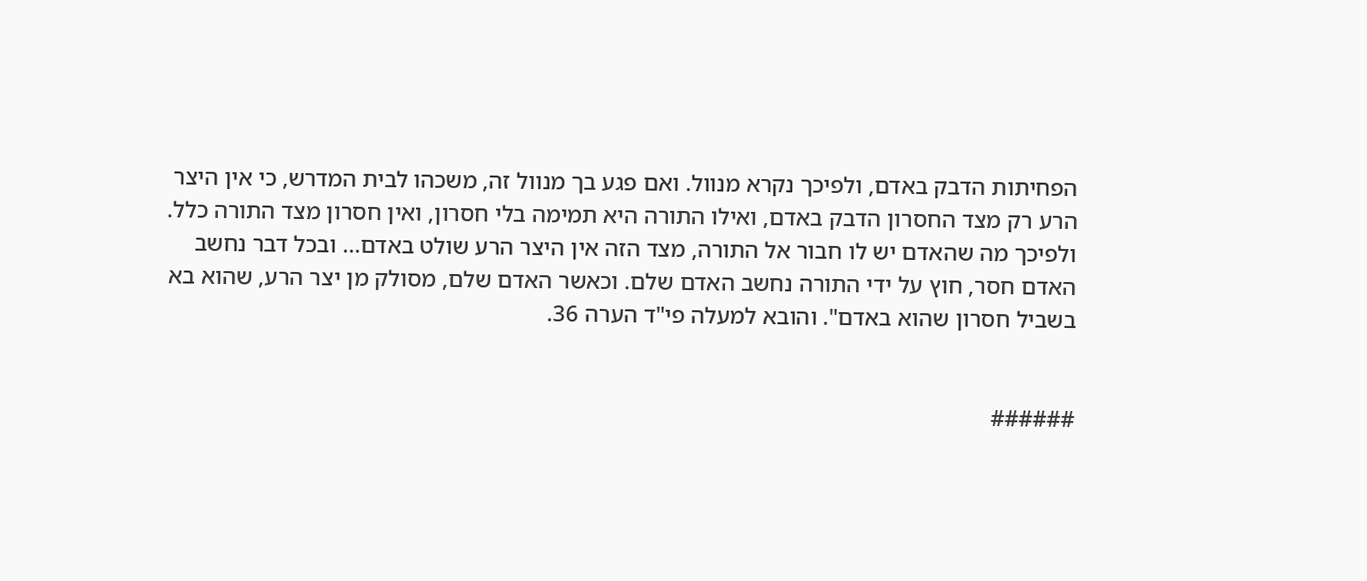הפחיתות הדבק באדם, ולפיכך נקרא מנוול. ואם פגע בך מנוול זה, משכהו לבית המדרש, כי אין היצר הרע רק מצד החסרון הדבק באדם, ואילו התורה היא תמימה בלי חסרון, ואין חסרון מצד התורה כלל. ולפיכך מה שהאדם יש לו חבור אל התורה, מצד הזה אין היצר הרע שולט באדם... ובכל דבר נחשב האדם חסר, חוץ על ידי התורה נחשב האדם שלם. וכאשר האדם שלם, מסולק מן יצר הרע, שהוא בא בשביל חסרון שהוא באדם". והובא למעלה פי"ד הערה 36.


######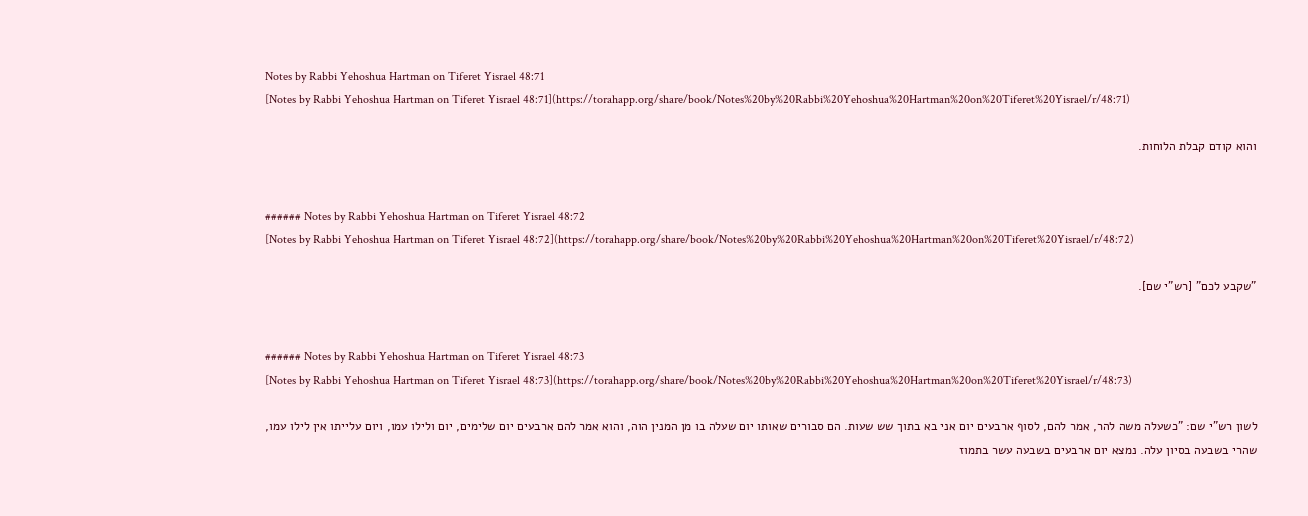Notes by Rabbi Yehoshua Hartman on Tiferet Yisrael 48:71
[Notes by Rabbi Yehoshua Hartman on Tiferet Yisrael 48:71](https://torahapp.org/share/book/Notes%20by%20Rabbi%20Yehoshua%20Hartman%20on%20Tiferet%20Yisrael/r/48:71)

והוא קודם קבלת הלוחות.


###### Notes by Rabbi Yehoshua Hartman on Tiferet Yisrael 48:72
[Notes by Rabbi Yehoshua Hartman on Tiferet Yisrael 48:72](https://torahapp.org/share/book/Notes%20by%20Rabbi%20Yehoshua%20Hartman%20on%20Tiferet%20Yisrael/r/48:72)

"שקבע לכם" [רש"י שם].


###### Notes by Rabbi Yehoshua Hartman on Tiferet Yisrael 48:73
[Notes by Rabbi Yehoshua Hartman on Tiferet Yisrael 48:73](https://torahapp.org/share/book/Notes%20by%20Rabbi%20Yehoshua%20Hartman%20on%20Tiferet%20Yisrael/r/48:73)

לשון רש"י שם: "כשעלה משה להר, אמר להם, לסוף ארבעים יום אני בא בתוך שש שעות. הם סבורים שאותו יום שעלה בו מן המנין הוה, והוא אמר להם ארבעים יום שלימים, יום ולילו עמו, ויום עלייתו אין לילו עמו, שהרי בשבעה בסיון עלה. נמצא יום ארבעים בשבעה עשר בתמוז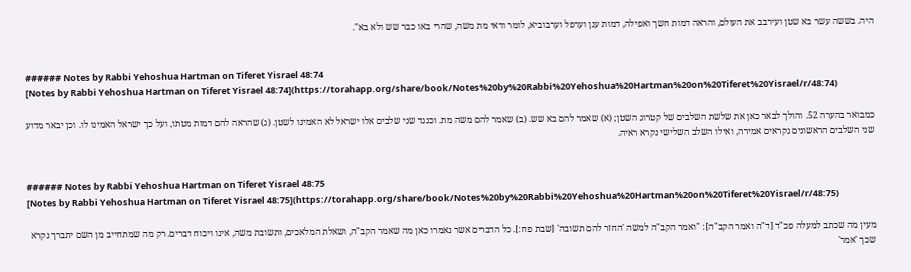היה. בששה עשר בא שטן ועירבב את העולם, והראה דמות חשך ואפילה, דמות ענן וערפל וערבוביא, לומר ודאי מת משה, שהרי באו כבר שש ולא בא".


###### Notes by Rabbi Yehoshua Hartman on Tiferet Yisrael 48:74
[Notes by Rabbi Yehoshua Hartman on Tiferet Yisrael 48:74](https://torahapp.org/share/book/Notes%20by%20Rabbi%20Yehoshua%20Hartman%20on%20Tiferet%20Yisrael/r/48:74)

כמבואר בהערה 52. והולך לבאר כאן את שלשת השלבים של קטרוג השטן; (א) שאמר להם בא שש. (ב) שאמר להם משה מת. וכנגד שני שלבים אלו ישראל לא האמינו לשטן. (ג) שהראה להם דמות מטתו, ועל כך ישראל האמינו לו. וכן יבאר מדוע שני השלבים הראשונים נקראים אמירה, ואילו השלב השלישי נקרא ראיה.


###### Notes by Rabbi Yehoshua Hartman on Tiferet Yisrael 48:75
[Notes by Rabbi Yehoshua Hartman on Tiferet Yisrael 48:75](https://torahapp.org/share/book/Notes%20by%20Rabbi%20Yehoshua%20Hartman%20on%20Tiferet%20Yisrael/r/48:75)

מעין מה שכתב למעלה פכ"ד [ד"ה ואמר הקב"ה]: "ואמר הקב"ה למשה 'החזר להם תשובה' [שבת פח:]. כל הדברים אשר נאמרו כאן מה שאמר הקב"ה, ושאלת המלאכים, ותשובת משה, אינו ויכוח דברים. רק מה שמתחייב מן השם יתברך נקרא שכך 'אמר'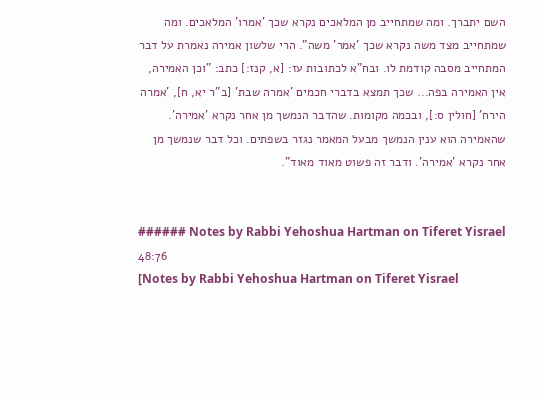השם יתברך. ומה שמתחייב מן המלאכים נקרא שכך 'אמרו' המלאכים. ומה שמתחייב מצד משה נקרא שכך 'אמר' משה". הרי שלשון אמירה נאמרת על דבר המתחייב מסבה קודמת לו. ובח"א לכתובות עז: [א, קנז:] כתב: "וכן האמירה, אין האמירה בפה... שכך תמצא בדברי חכמים 'אמרה שבת' [ב"ר יא, ח], 'אמרה הירח' [חולין ס:], ובכמה מקומות. שהדבר הנמשך מן אחר נקרא 'אמירה'. שהאמירה הוא ענין הנמשך מבעל המאמר נגזר בשפתים. וכל דבר שנמשך מן אחר נקרא 'אמירה'. ודבר זה פשוט מאוד מאוד".


###### Notes by Rabbi Yehoshua Hartman on Tiferet Yisrael 48:76
[Notes by Rabbi Yehoshua Hartman on Tiferet Yisrael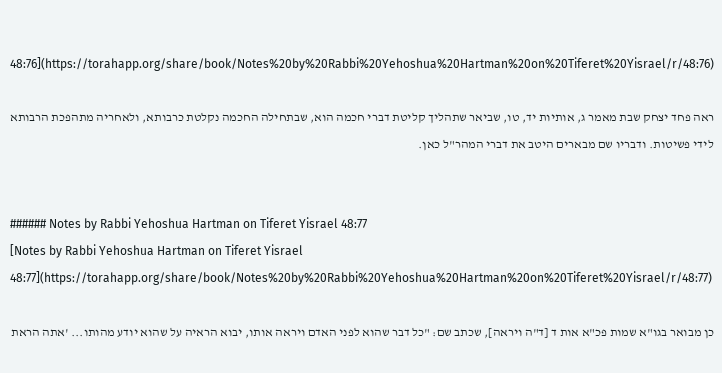48:76](https://torahapp.org/share/book/Notes%20by%20Rabbi%20Yehoshua%20Hartman%20on%20Tiferet%20Yisrael/r/48:76)

ראה פחד יצחק שבת מאמר ג, אותיות יד, טו, שביאר שתהליך קליטת דברי חכמה הוא, שבתחילה החכמה נקלטת כרבותא, ולאחריה מתהפכת הרבותא לידי פשיטות. ודבריו שם מבארים היטב את דברי המהר"ל כאן.


###### Notes by Rabbi Yehoshua Hartman on Tiferet Yisrael 48:77
[Notes by Rabbi Yehoshua Hartman on Tiferet Yisrael 48:77](https://torahapp.org/share/book/Notes%20by%20Rabbi%20Yehoshua%20Hartman%20on%20Tiferet%20Yisrael/r/48:77)

כן מבואר בגו"א שמות פכ"א אות ד [ד"ה ויראה], שכתב שם: "כל דבר שהוא לפני האדם ויראה אותו, יבוא הראיה על שהוא יודע מהותו... 'אתה הראת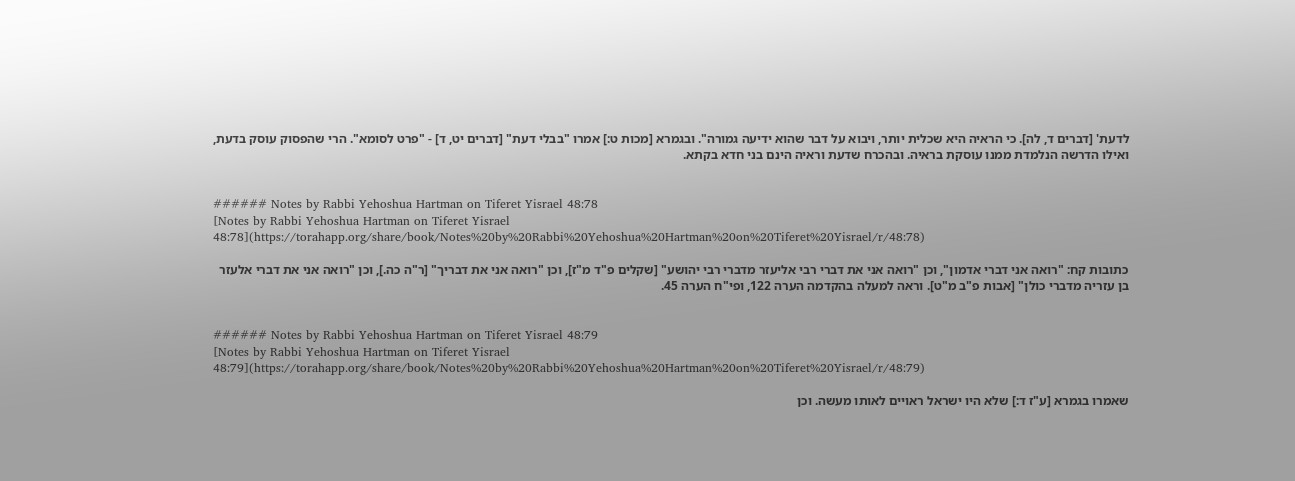לדעת' [דברים ד, לה]. כי הראיה היא שכלית יותר, ויבוא על דבר שהוא ידיעה גמורה". ובגמרא [מכות ט:] אמרו "בבלי דעת" [דברים יט, ד] - "פרט לסומא". הרי שהפסוק עוסק בדעת, ואילו הדרשה הנלמדת ממנו עוסקת בראיה. ובהכרח שדעת וראיה הינם בני חדא בקתא.


###### Notes by Rabbi Yehoshua Hartman on Tiferet Yisrael 48:78
[Notes by Rabbi Yehoshua Hartman on Tiferet Yisrael 48:78](https://torahapp.org/share/book/Notes%20by%20Rabbi%20Yehoshua%20Hartman%20on%20Tiferet%20Yisrael/r/48:78)

כתובות קח: "רואה אני דברי אדמון", וכן "רואה אני את דברי רבי אליעזר מדברי רבי יהושע" [שקלים פ"ד מ"ז], וכן "רואה אני את דבריך" [ר"ה כה.], וכן "רואה אני את דברי אלעזר בן עזריה מדברי כולן" [אבות פ"ב מ"ט]. וראה למעלה בהקדמה הערה 122, ופי"ח הערה 45.


###### Notes by Rabbi Yehoshua Hartman on Tiferet Yisrael 48:79
[Notes by Rabbi Yehoshua Hartman on Tiferet Yisrael 48:79](https://torahapp.org/share/book/Notes%20by%20Rabbi%20Yehoshua%20Hartman%20on%20Tiferet%20Yisrael/r/48:79)

שאמרו בגמרא [ע"ז ד:] שלא היו ישראל ראויים לאותו מעשה. וכן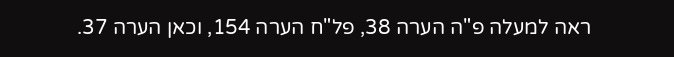ראה למעלה פ"ה הערה 38, פל"ח הערה 154, וכאן הערה 37.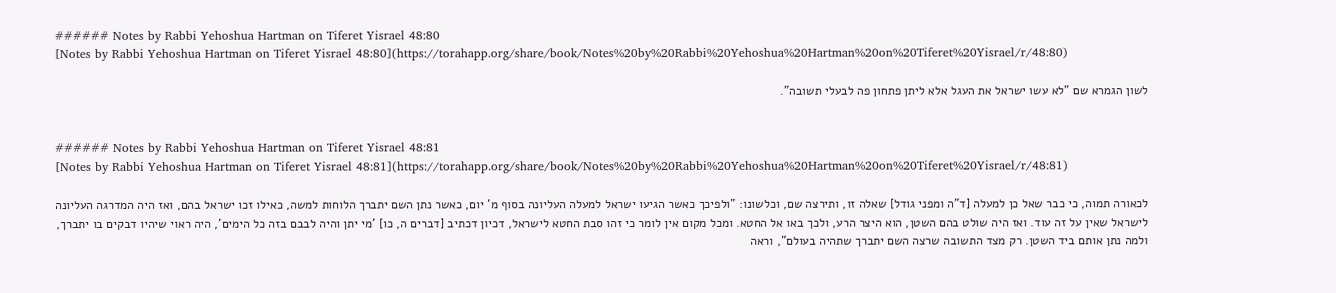###### Notes by Rabbi Yehoshua Hartman on Tiferet Yisrael 48:80
[Notes by Rabbi Yehoshua Hartman on Tiferet Yisrael 48:80](https://torahapp.org/share/book/Notes%20by%20Rabbi%20Yehoshua%20Hartman%20on%20Tiferet%20Yisrael/r/48:80)

לשון הגמרא שם "לא עשו ישראל את העגל אלא ליתן פתחון פה לבעלי תשובה".


###### Notes by Rabbi Yehoshua Hartman on Tiferet Yisrael 48:81
[Notes by Rabbi Yehoshua Hartman on Tiferet Yisrael 48:81](https://torahapp.org/share/book/Notes%20by%20Rabbi%20Yehoshua%20Hartman%20on%20Tiferet%20Yisrael/r/48:81)

לכאורה תמוה, כי כבר שאל כן למעלה [ד"ה ומפני גודל] שאלה זו, ותירצה שם, וכלשונו: "ולפיכך כאשר הגיעו ישראל למעלה העליונה בסוף מ' יום, כאשר נתן השם יתברך הלוחות למשה, כאילו זכו ישראל בהם, ואז היה המדרגה העליונה לישראל שאין על זה עוד. ואז היה שולט בהם השטן, הוא היצר הרע, ולכך באו אל החטא. ומכל מקום אין לומר כי זהו סבת החטא לישראל, דכיון דכתיב [דברים ה, כו] 'מי יתן והיה לבבם בזה כל הימים', היה ראוי שיהיו דבקים בו יתברך, ולמה נתן אותם ביד השטן. רק מצד התשובה שרצה השם יתברך שתהיה בעולם", וראה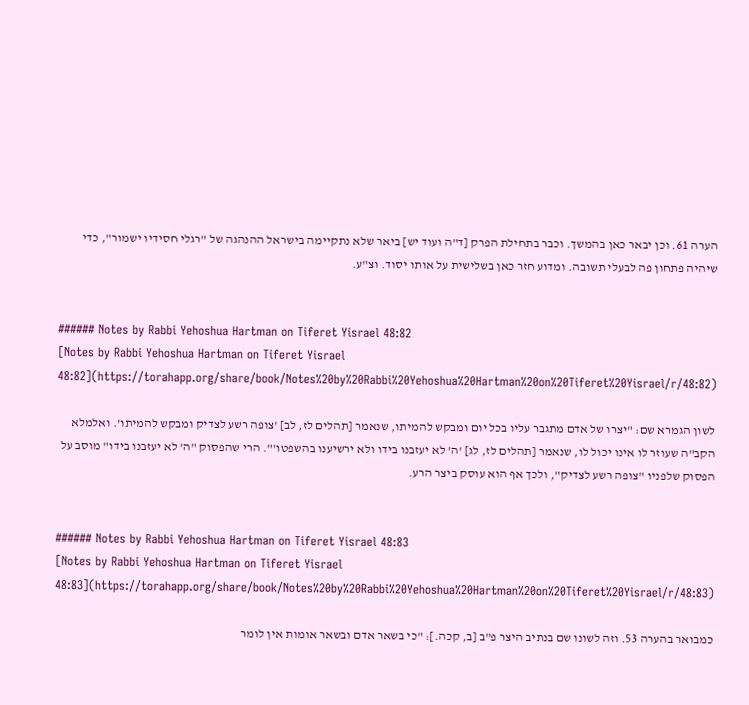הערה 61. וכן יבאר כאן בהמשך. וכבר בתחילת הפרק [ד"ה ועוד יש] ביאר שלא נתקיימה בישראל ההנהגה של "רגלי חסידיו ישמור", כדי שיהיה פתחון פה לבעלי תשובה. ומדוע חזר כאן בשלישית על אותו יסוד. וצ"ע.


###### Notes by Rabbi Yehoshua Hartman on Tiferet Yisrael 48:82
[Notes by Rabbi Yehoshua Hartman on Tiferet Yisrael 48:82](https://torahapp.org/share/book/Notes%20by%20Rabbi%20Yehoshua%20Hartman%20on%20Tiferet%20Yisrael/r/48:82)

לשון הגמרא שם: "יצרו של אדם מתגבר עליו בכל יום ומבקש להמיתו, שנאמר [תהלים לז, לב] 'צופה רשע לצדיק ומבקש להמיתו'. ואלמלא הקב"ה שעוזר לו אינו יכול לו, שנאמר [תהלים לז, לג] 'ה' לא יעזבנו בידו ולא ירשיענו בהשפטו'". הרי שהפסוק "ה' לא יעזבנו בידו" מוסב על הפסוק שלפניו "צופה רשע לצדיק", ולכך אף הוא עוסק ביצר הרע.


###### Notes by Rabbi Yehoshua Hartman on Tiferet Yisrael 48:83
[Notes by Rabbi Yehoshua Hartman on Tiferet Yisrael 48:83](https://torahapp.org/share/book/Notes%20by%20Rabbi%20Yehoshua%20Hartman%20on%20Tiferet%20Yisrael/r/48:83)

כמבואר בהערה 53. וזה לשונו שם בנתיב היצר פ"ב [ב, קכה.]: "כי בשאר אדם ובשאר אומות אין לומר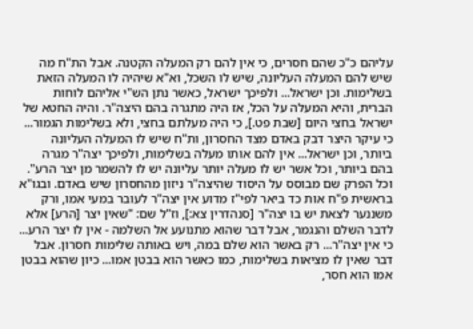עליהם כ"כ שהם חסרים, כי אין להם רק המעלה הקטנה. אבל הת"ח מה שיש להם המעלה העליונה, שיש לו השכל, וא"א שיהיה לו המעלה הזאת בשלימות. וכן ישראל... ולפיכך ישראל, כאשר נתן הש"י אליהם לוחות הברית, והיא המעלה על הכל, אז היה מתגרה בהם היצה"ר. והיה החטא של ישראל בחצי היום [שבת פט.], כי היה מעלתם בחצי, ולא בשלימות הגמור... כי עיקר היצר דבק באדם מצד החסרון, ות"ח שיש לו המעלה העליונה ביותר, וכן ישראל... אין להם אותו מעלה בשלימות, ולפיכך יצה"ר מגרה בהם ביותר, וכל אשר יש לו מעלה יותר עליונה יש לו להשמר מן יצר הרע". וכל הפרק שם מבוסס על היסוד שהיצה"ר ניזון מהחסרון שיש באדם. ובגו"א בראשית פ"ח אות כד ביאר לפי"ז מדוע אין יצה"ר לעובר במעי אמו, ורק משננער לצאת יש בו יצה"ר [סנהדרין צא:], וז"ל שם: "שאין יצר [הרע] אלא לדבר השלם והנגמר, אבל דבר שהוא מתנועע אל השלמה - אין לו יצר הרע... כי אין יצה"ר... רק באשר הוא שלם במה, ויש באותה שלימות חסרון. אבל דבר שאין לו מציאות בשלימות, כמו כאשר הוא בבטן אמו... כיון שהוא בבטן אמו הוא חסר,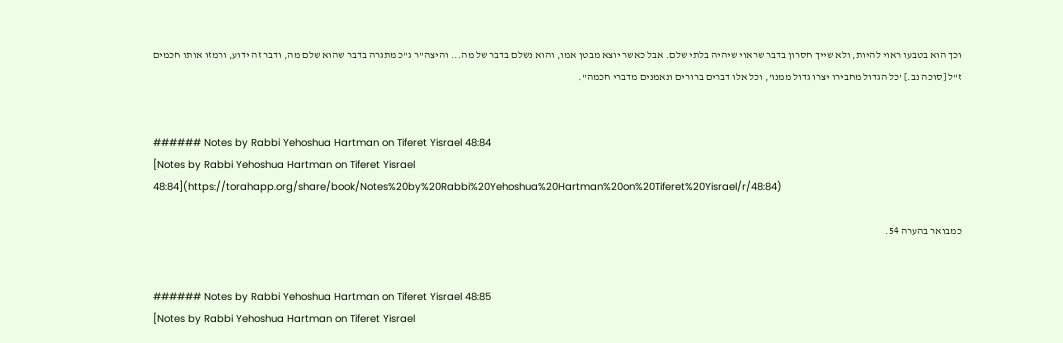וכך הוא בטבעו ראוי להיות, ולא שייך חסרון בדבר שראוי שיהיה בלתי שלם. אבל כאשר יוצא מבטן אמו, והוא נשלם בדבר של מה... והיצה"ר ג"כ מתגרה בדבר שהוא שלם מה, ודבר זה ידוע, ורמזו אותו חכמים ז"ל [סוכה נב.] 'כל הגדול מחבירו יצרו גדול ממנו', וכל אלו דברים ברורים ונאמנים מדברי חכמה".


###### Notes by Rabbi Yehoshua Hartman on Tiferet Yisrael 48:84
[Notes by Rabbi Yehoshua Hartman on Tiferet Yisrael 48:84](https://torahapp.org/share/book/Notes%20by%20Rabbi%20Yehoshua%20Hartman%20on%20Tiferet%20Yisrael/r/48:84)

כמבואר בהערה 54.


###### Notes by Rabbi Yehoshua Hartman on Tiferet Yisrael 48:85
[Notes by Rabbi Yehoshua Hartman on Tiferet Yisrael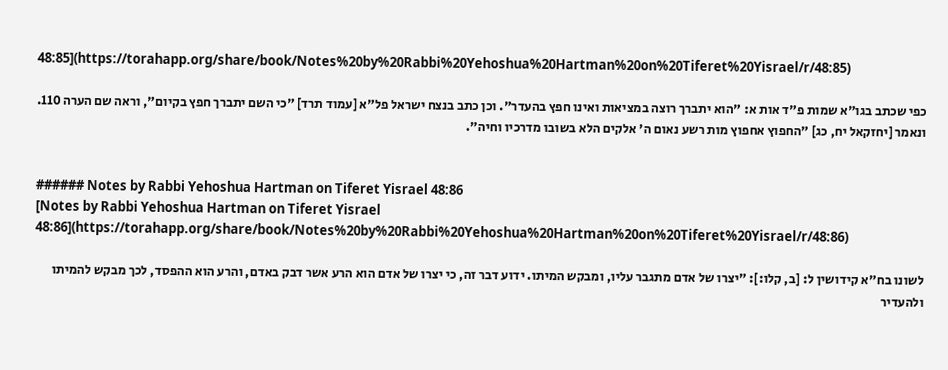48:85](https://torahapp.org/share/book/Notes%20by%20Rabbi%20Yehoshua%20Hartman%20on%20Tiferet%20Yisrael/r/48:85)

כפי שכתב בגו"א שמות פ"ד אות א: "הוא יתברך רוצה במציאות ואינו חפץ בהעדר". וכן כתב בנצח ישראל פל"א [עמוד תרד] "כי השם יתברך חפץ בקיום", וראה שם הערה 110. ונאמר [יחזקאל יח, כג] "החפוץ אחפוץ מות רשע נאום ה' אלקים הלא בשובו מדרכיו וחיה".


###### Notes by Rabbi Yehoshua Hartman on Tiferet Yisrael 48:86
[Notes by Rabbi Yehoshua Hartman on Tiferet Yisrael 48:86](https://torahapp.org/share/book/Notes%20by%20Rabbi%20Yehoshua%20Hartman%20on%20Tiferet%20Yisrael/r/48:86)

לשונו בח"א קידושין ל: [ב, קלו:]: "יצרו של אדם מתגבר עליו, ומבקש המיתו. ידוע דבר זה, כי יצרו של אדם הוא הרע אשר דבק באדם, והרע הוא ההפסד, לכך מבקש להמיתו ולהעדיר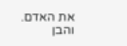את האדם. והבן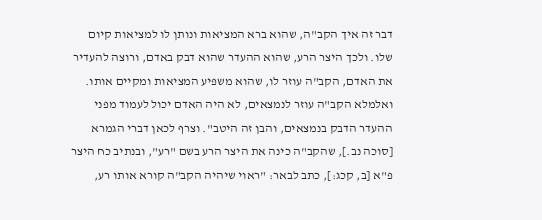דבר זה איך הקב"ה, שהוא ברא המציאות ונותן לו למציאות קיום שלו. ולכך היצר הרע, שהוא ההעדר שהוא דבק באדם, ורוצה להעדיר את האדם, הקב"ה עוזר לו, שהוא משפיע המציאות ומקיים אותו. ואלמלא הקב"ה עוזר לנמצאים, לא היה האדם יכול לעמוד מפני ההעדר הדבק בנמצאים, והבן זה היטב". וצרף לכאן דברי הגמרא [סוכה נב.], שהקב"ה כינה את היצר הרע בשם "רע", ובנתיב כח היצר פ"א [ב, קכג:], כתב לבאר: "ראוי שיהיה הקב"ה קורא אותו רע,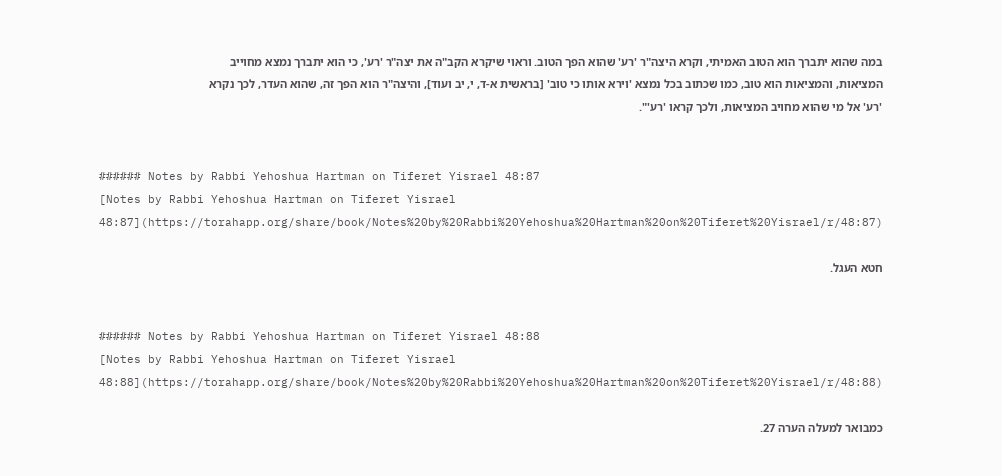במה שהוא יתברך הוא הטוב האמיתי, וקרא היצה"ר 'רע' שהוא הפך הטוב. וראוי שיקרא הקב"ה את יצה"ר 'רע', כי הוא יתברך נמצא מחוייב המציאות, והמציאות הוא טוב, כמו שכתוב בכל נמצא 'וירא אותו כי טוב' [בראשית א-ד, י, יב ועוד], והיצה"ר הוא הפך זה, שהוא העדר, לכך נקרא 'רע' אל מי שהוא מחויב המציאות, ולכך קראו 'רע'".


###### Notes by Rabbi Yehoshua Hartman on Tiferet Yisrael 48:87
[Notes by Rabbi Yehoshua Hartman on Tiferet Yisrael 48:87](https://torahapp.org/share/book/Notes%20by%20Rabbi%20Yehoshua%20Hartman%20on%20Tiferet%20Yisrael/r/48:87)

חטא העגל.


###### Notes by Rabbi Yehoshua Hartman on Tiferet Yisrael 48:88
[Notes by Rabbi Yehoshua Hartman on Tiferet Yisrael 48:88](https://torahapp.org/share/book/Notes%20by%20Rabbi%20Yehoshua%20Hartman%20on%20Tiferet%20Yisrael/r/48:88)

כמבואר למעלה הערה 27.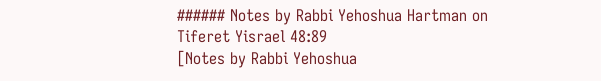###### Notes by Rabbi Yehoshua Hartman on Tiferet Yisrael 48:89
[Notes by Rabbi Yehoshua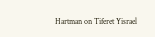Hartman on Tiferet Yisrael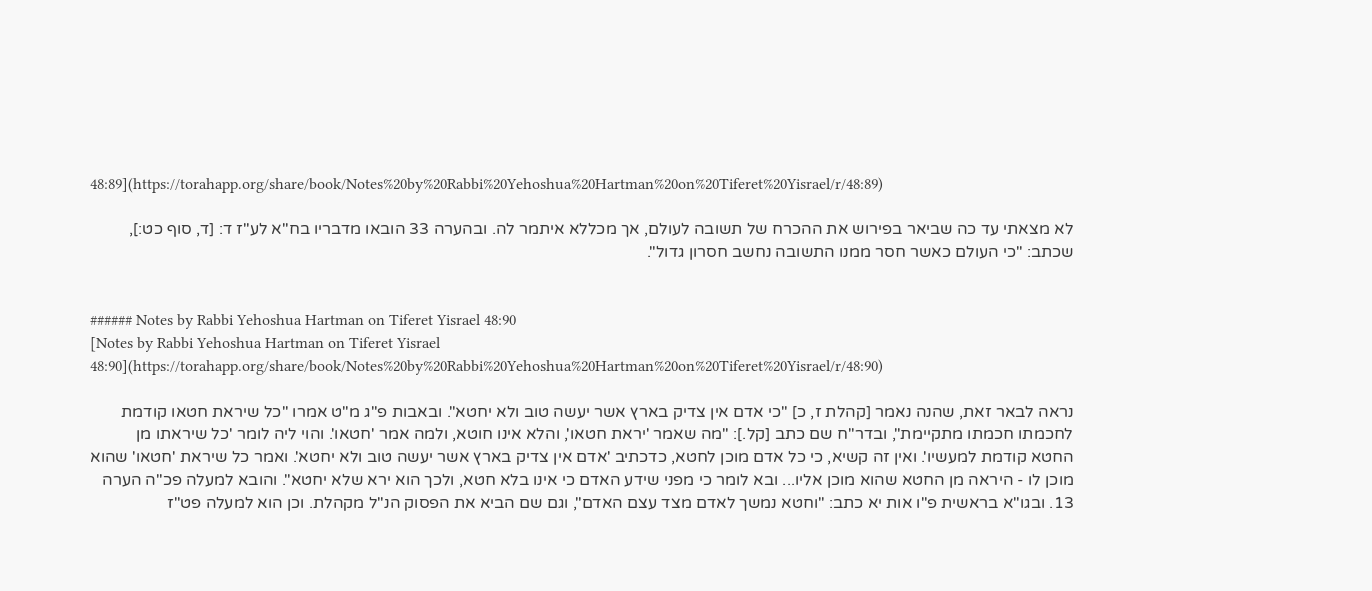48:89](https://torahapp.org/share/book/Notes%20by%20Rabbi%20Yehoshua%20Hartman%20on%20Tiferet%20Yisrael/r/48:89)

לא מצאתי עד כה שביאר בפירוש את ההכרח של תשובה לעולם, אך מכללא איתמר לה. ובהערה 33 הובאו מדבריו בח"א לע"ז ד: [ד, סוף כט:], שכתב: "כי העולם כאשר חסר ממנו התשובה נחשב חסרון גדול".


###### Notes by Rabbi Yehoshua Hartman on Tiferet Yisrael 48:90
[Notes by Rabbi Yehoshua Hartman on Tiferet Yisrael 48:90](https://torahapp.org/share/book/Notes%20by%20Rabbi%20Yehoshua%20Hartman%20on%20Tiferet%20Yisrael/r/48:90)

נראה לבאר זאת, שהנה נאמר [קהלת ז, כ] "כי אדם אין צדיק בארץ אשר יעשה טוב ולא יחטא". ובאבות פ"ג מ"ט אמרו "כל שיראת חטאו קודמת לחכמתו חכמתו מתקיימת", ובדר"ח שם כתב [קל.]: "מה שאמר 'יראת חטאו', והלא אינו חוטא, ולמה אמר 'חטאו'. והוי ליה לומר 'כל שיראתו מן החטא קודמת למעשיו'. ואין זה קשיא, כי כל אדם מוכן לחטא, כדכתיב 'אדם אין צדיק בארץ אשר יעשה טוב ולא יחטא'. ואמר כל שיראת 'חטאו' שהוא מוכן לו - היראה מן החטא שהוא מוכן אליו... ובא לומר כי מפני שידע האדם כי אינו בלא חטא, ולכך הוא ירא שלא יחטא". והובא למעלה פכ"ה הערה 13. ובגו"א בראשית פ"ו אות יא כתב: "וחטא נמשך לאדם מצד עצם האדם", וגם שם הביא את הפסוק הנ"ל מקהלת. וכן הוא למעלה פט"ז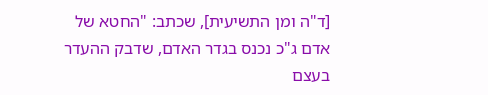[ד"ה ומן התשיעית], שכתב: "החטא של אדם ג"כ נכנס בגדר האדם, שדבק ההעדר בעצם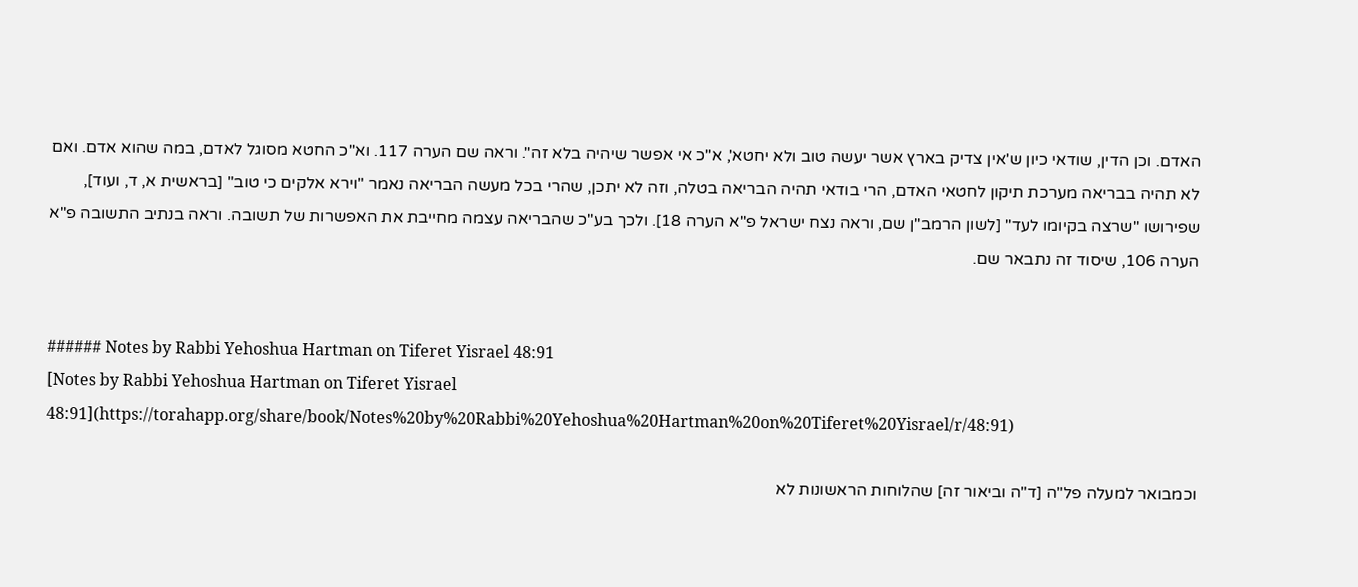האדם. וכן הדין, שודאי כיון ש'אין צדיק בארץ אשר יעשה טוב ולא יחטא', א"כ אי אפשר שיהיה בלא זה". וראה שם הערה 117. וא"כ החטא מסוגל לאדם, במה שהוא אדם. ואם לא תהיה בבריאה מערכת תיקון לחטאי האדם, הרי בודאי תהיה הבריאה בטלה, וזה לא יתכן, שהרי בכל מעשה הבריאה נאמר "וירא אלקים כי טוב" [בראשית א, ד, ועוד], שפירושו "שרצה בקיומו לעד" [לשון הרמב"ן שם, וראה נצח ישראל פ"א הערה 18]. ולכך בע"כ שהבריאה עצמה מחייבת את האפשרות של תשובה. וראה בנתיב התשובה פ"א הערה 106, שיסוד זה נתבאר שם.


###### Notes by Rabbi Yehoshua Hartman on Tiferet Yisrael 48:91
[Notes by Rabbi Yehoshua Hartman on Tiferet Yisrael 48:91](https://torahapp.org/share/book/Notes%20by%20Rabbi%20Yehoshua%20Hartman%20on%20Tiferet%20Yisrael/r/48:91)

וכמבואר למעלה פל"ה [ד"ה וביאור זה] שהלוחות הראשונות לא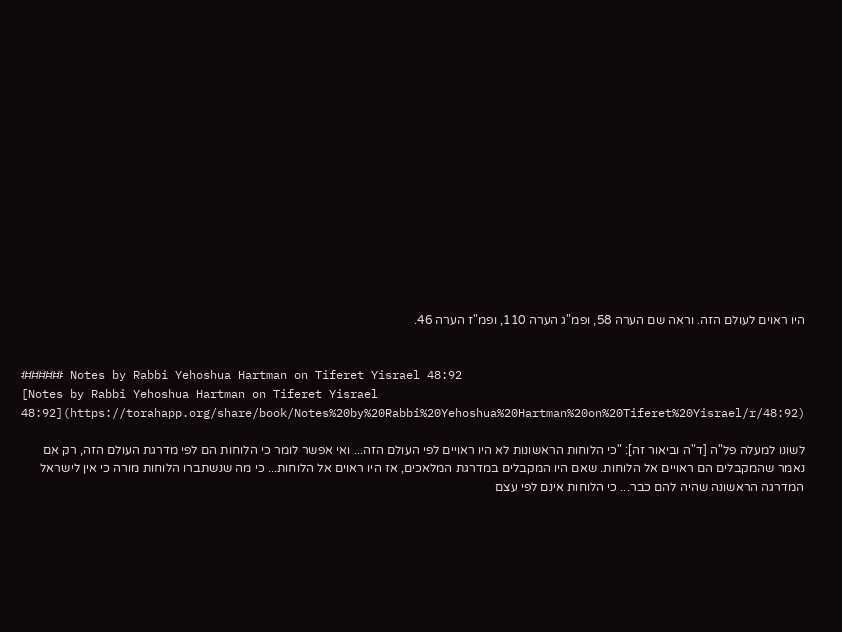היו ראוים לעולם הזה. וראה שם הערה 58, ופמ"ג הערה 110, ופמ"ז הערה 46.


###### Notes by Rabbi Yehoshua Hartman on Tiferet Yisrael 48:92
[Notes by Rabbi Yehoshua Hartman on Tiferet Yisrael 48:92](https://torahapp.org/share/book/Notes%20by%20Rabbi%20Yehoshua%20Hartman%20on%20Tiferet%20Yisrael/r/48:92)

לשונו למעלה פל"ה [ד"ה וביאור זה]: "כי הלוחות הראשונות לא היו ראויים לפי העולם הזה... ואי אפשר לומר כי הלוחות הם לפי מדרגת העולם הזה, רק אם נאמר שהמקבלים הם ראויים אל הלוחות. שאם היו המקבלים במדרגת המלאכים, אז היו ראוים אל הלוחות... כי מה שנשתברו הלוחות מורה כי אין לישראל המדרגה הראשונה שהיה להם כבר... כי הלוחות אינם לפי עצם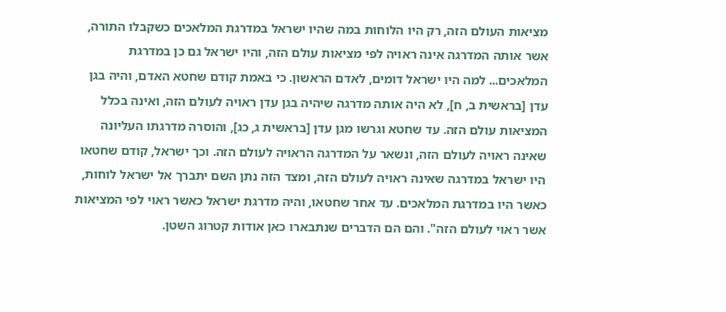מציאות העולם הזה, רק היו הלוחות במה שהיו ישראל במדרגת המלאכים כשקבלו התורה, אשר אותה המדרגה אינה ראויה לפי מציאות עולם הזה, והיו ישראל גם כן במדרגת המלאכים... למה היו ישראל דומים, לאדם הראשון. כי באמת קודם שחטא האדם, והיה בגן עדן [בראשית ב, ח], לא היה אותה מדרגה שיהיה בגן עדן ראויה לעולם הזה, ואינה בכלל המציאות עולם הזה. עד שחטא וגרשו מגן עדן [בראשית ג, כג], והוסרה מדרגתו העליונה שאינה ראויה לעולם הזה, ונשאר על המדרגה הראויה לעולם הזה. וכך ישראל, קודם שחטאו היו ישראל במדרגה שאינה ראויה לעולם הזה, ומצד הזה נתן השם יתברך אל ישראל לוחות, כאשר היו במדרגת המלאכים. עד אחר שחטאו, והיה מדרגת ישראל כאשר ראוי לפי המציאות אשר ראוי לעולם הזה". והם הם הדברים שנתבארו כאן אודות קטרוג השטן.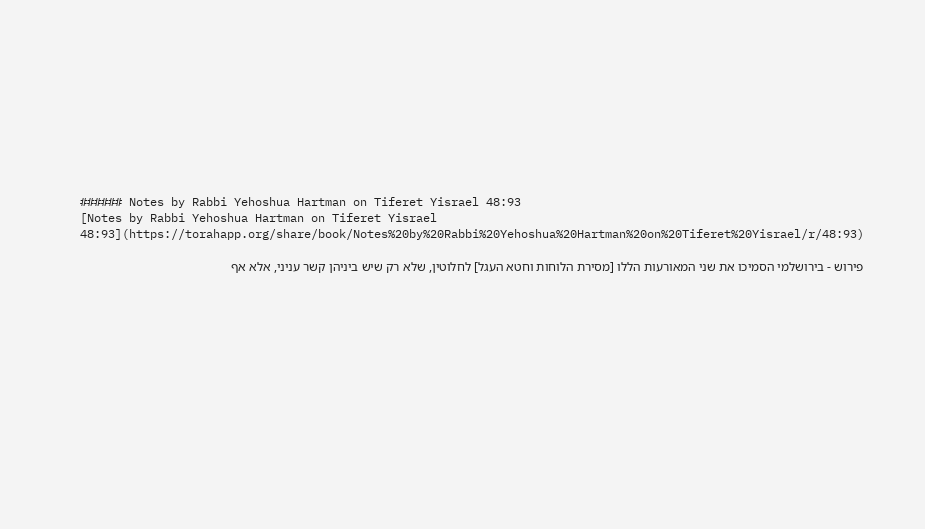###### Notes by Rabbi Yehoshua Hartman on Tiferet Yisrael 48:93
[Notes by Rabbi Yehoshua Hartman on Tiferet Yisrael 48:93](https://torahapp.org/share/book/Notes%20by%20Rabbi%20Yehoshua%20Hartman%20on%20Tiferet%20Yisrael/r/48:93)

פירוש - בירושלמי הסמיכו את שני המאורעות הללו [מסירת הלוחות וחטא העגל] לחלוטין, שלא רק שיש ביניהן קשר עניני, אלא אף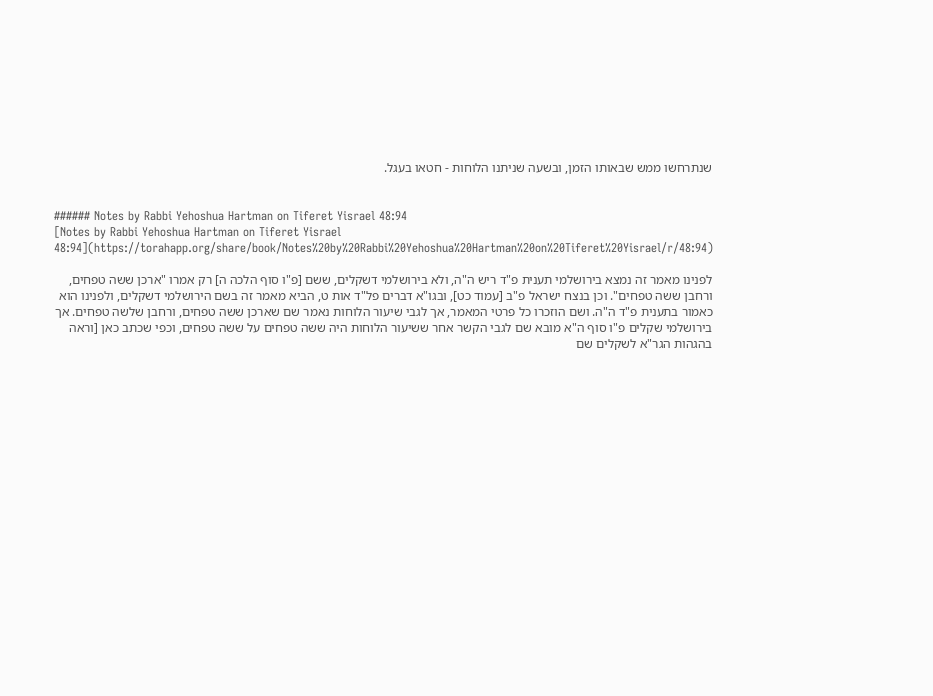שנתרחשו ממש שבאותו הזמן, ובשעה שניתנו הלוחות - חטאו בעגל.


###### Notes by Rabbi Yehoshua Hartman on Tiferet Yisrael 48:94
[Notes by Rabbi Yehoshua Hartman on Tiferet Yisrael 48:94](https://torahapp.org/share/book/Notes%20by%20Rabbi%20Yehoshua%20Hartman%20on%20Tiferet%20Yisrael/r/48:94)

לפנינו מאמר זה נמצא בירושלמי תענית פ"ד ריש ה"ה, ולא בירושלמי דשקלים, ששם [פ"ו סוף הלכה ה] רק אמרו "ארכן ששה טפחים, ורחבן ששה טפחים". וכן בנצח ישראל פ"ב [עמוד כט], ובגו"א דברים פל"ד אות ט, הביא מאמר זה בשם הירושלמי דשקלים, ולפנינו הוא כאמור בתענית פ"ד ה"ה. ושם הוזכרו כל פרטי המאמר, אך לגבי שיעור הלוחות נאמר שם שארכן ששה טפחים, ורחבן שלשה טפחים. אך בירושלמי שקלים פ"ו סוף ה"א מובא שם לגבי הקשר אחר ששיעור הלוחות היה ששה טפחים על ששה טפחים, וכפי שכתב כאן [וראה בהגהות הגר"א לשקלים שם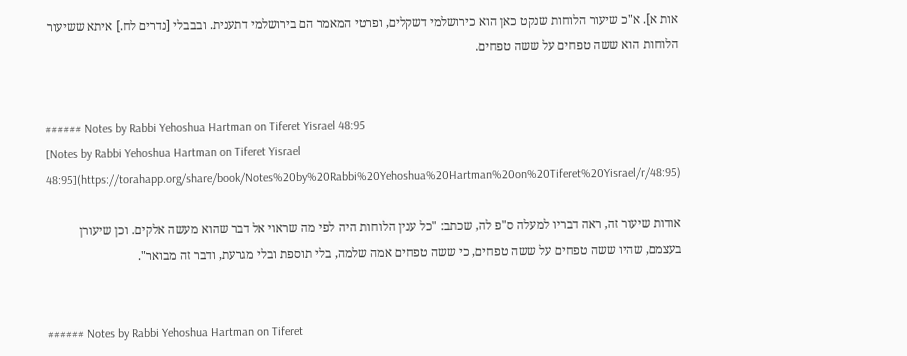אות א]. א"כ שיעור הלוחות שנקט כאן הוא כירושלמי דשקלים, ופרטי המאמר הם בירושלמי דתענית. ובבבלי [נדרים לח.] איתא ששיעור הלוחות הוא ששה טפחים על ששה טפחים.


###### Notes by Rabbi Yehoshua Hartman on Tiferet Yisrael 48:95
[Notes by Rabbi Yehoshua Hartman on Tiferet Yisrael 48:95](https://torahapp.org/share/book/Notes%20by%20Rabbi%20Yehoshua%20Hartman%20on%20Tiferet%20Yisrael/r/48:95)

אודות שיעור זה, ראה דבריו למעלה ס"פ לה, שכתב: "כל ענין הלוחות היה לפי מה שראוי אל דבר שהוא מעשה אלקים. וכן שיעורן בעצמם, שהיו ששה טפחים על ששה טפחים, כי ששה טפחים אמה שלמה, בלי תוספת ובלי מגרעת, ודבר זה מבואר".


###### Notes by Rabbi Yehoshua Hartman on Tiferet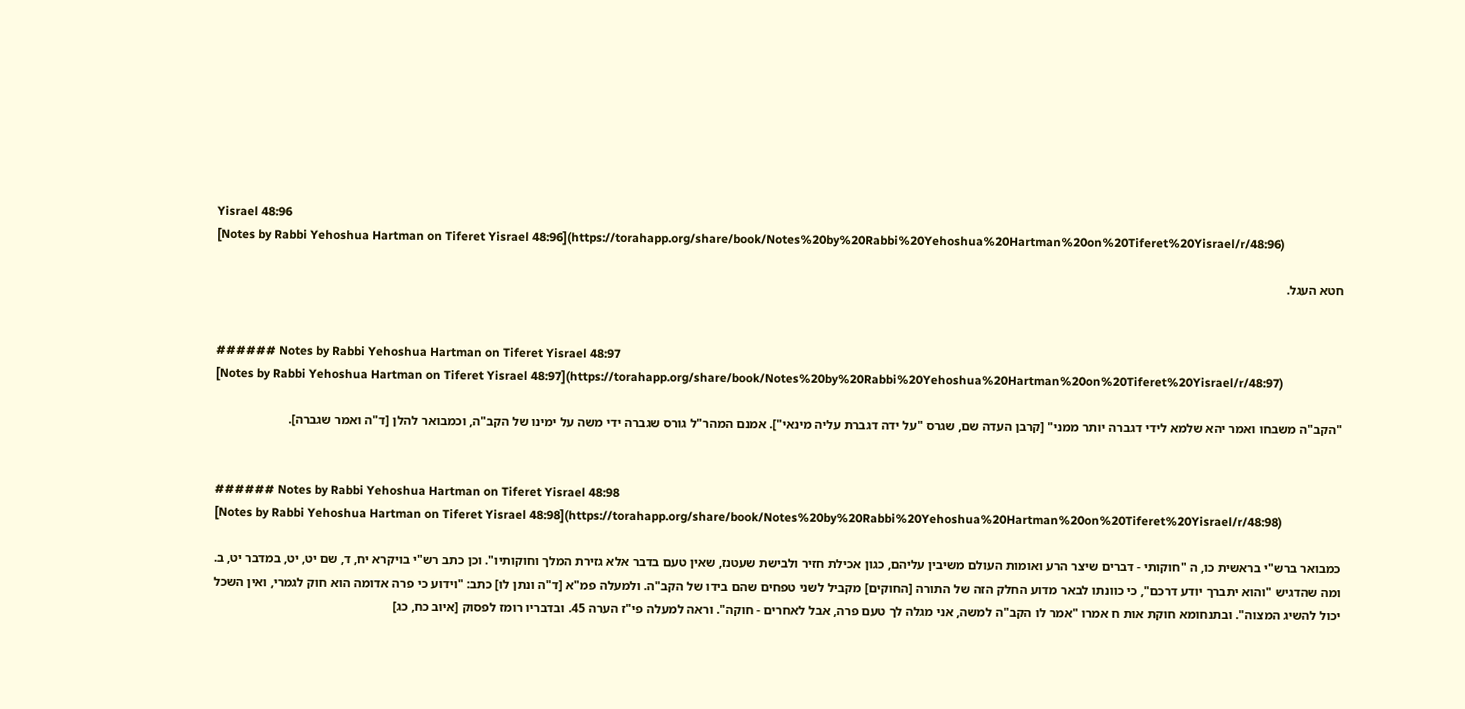Yisrael 48:96
[Notes by Rabbi Yehoshua Hartman on Tiferet Yisrael 48:96](https://torahapp.org/share/book/Notes%20by%20Rabbi%20Yehoshua%20Hartman%20on%20Tiferet%20Yisrael/r/48:96)

חטא העגל.


###### Notes by Rabbi Yehoshua Hartman on Tiferet Yisrael 48:97
[Notes by Rabbi Yehoshua Hartman on Tiferet Yisrael 48:97](https://torahapp.org/share/book/Notes%20by%20Rabbi%20Yehoshua%20Hartman%20on%20Tiferet%20Yisrael/r/48:97)

"הקב"ה משבחו ואמר יהא שלמא לידי דגברה יותר ממני" [קרבן העדה שם, שגרס "על ידה דגברת עליה מינאי"]. אמנם המהר"ל גורס שגברה ידי משה על ימינו של הקב"ה, וכמבואר להלן [ד"ה ואמר שגברה].


###### Notes by Rabbi Yehoshua Hartman on Tiferet Yisrael 48:98
[Notes by Rabbi Yehoshua Hartman on Tiferet Yisrael 48:98](https://torahapp.org/share/book/Notes%20by%20Rabbi%20Yehoshua%20Hartman%20on%20Tiferet%20Yisrael/r/48:98)

כמבואר ברש"י בראשית כו, ה "חוקותי - דברים שיצר הרע ואומות העולם משיבין עליהם, כגון אכילת חזיר ולבישת שעטנז, שאין טעם בדבר אלא גזירת המלך וחוקותיו". וכן כתב רש"י בויקרא יח, ד, שם יט, יט, במדבר יט, ב. ומה שהדגיש "והוא יתברך יודע דרכם", כי כוונתו לבאר מדוע החלק הזה של התורה [החוקים] מקביל לשני טפחים שהם בידו של הקב"ה. ולמעלה פמ"א [ד"ה ונתן לו] כתב: "וידוע כי פרה אדומה הוא חוק לגמרי, ואין השכל יכול להשיג המצוה". ובתנחומא חוקת אות ח אמרו "אמר לו הקב"ה למשה, אני מגלה לך טעם פרה, אבל לאחרים - חוקה". וראה למעלה פי"ז הערה 45. ובדבריו רומז לפסוק [איוב כח, כג]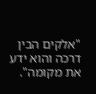"אלקים הבין דרכה והוא ידע את מקומה".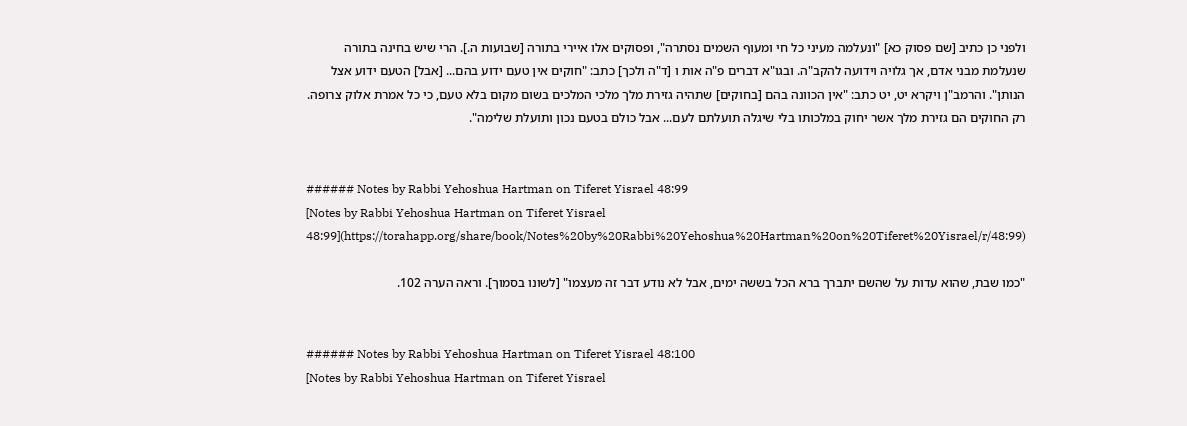ולפני כן כתיב [שם פסוק כא] "ונעלמה מעיני כל חי ומעוף השמים נסתרה", ופסוקים אלו איירי בתורה [שבועות ה.]. הרי שיש בחינה בתורה שנעלמת מבני אדם, אך גלויה וידועה להקב"ה. ובגו"א דברים פ"ה אות ו [ד"ה ולכך] כתב: "חוקים אין טעם ידוע בהם... [אבל] הטעם ידוע אצל הנותן". והרמב"ן ויקרא יט, יט כתב: "אין הכוונה בהם [בחוקים] שתהיה גזירת מלך מלכי המלכים בשום מקום בלא טעם, כי כל אמרת אלוק צרופה. רק החוקים הם גזירת מלך אשר יחוק במלכותו בלי שיגלה תועלתם לעם... אבל כולם בטעם נכון ותועלת שלימה".


###### Notes by Rabbi Yehoshua Hartman on Tiferet Yisrael 48:99
[Notes by Rabbi Yehoshua Hartman on Tiferet Yisrael 48:99](https://torahapp.org/share/book/Notes%20by%20Rabbi%20Yehoshua%20Hartman%20on%20Tiferet%20Yisrael/r/48:99)

"כמו שבת, שהוא עדות על שהשם יתברך ברא הכל בששה ימים, אבל לא נודע דבר זה מעצמו" [לשונו בסמוך]. וראה הערה 102.


###### Notes by Rabbi Yehoshua Hartman on Tiferet Yisrael 48:100
[Notes by Rabbi Yehoshua Hartman on Tiferet Yisrael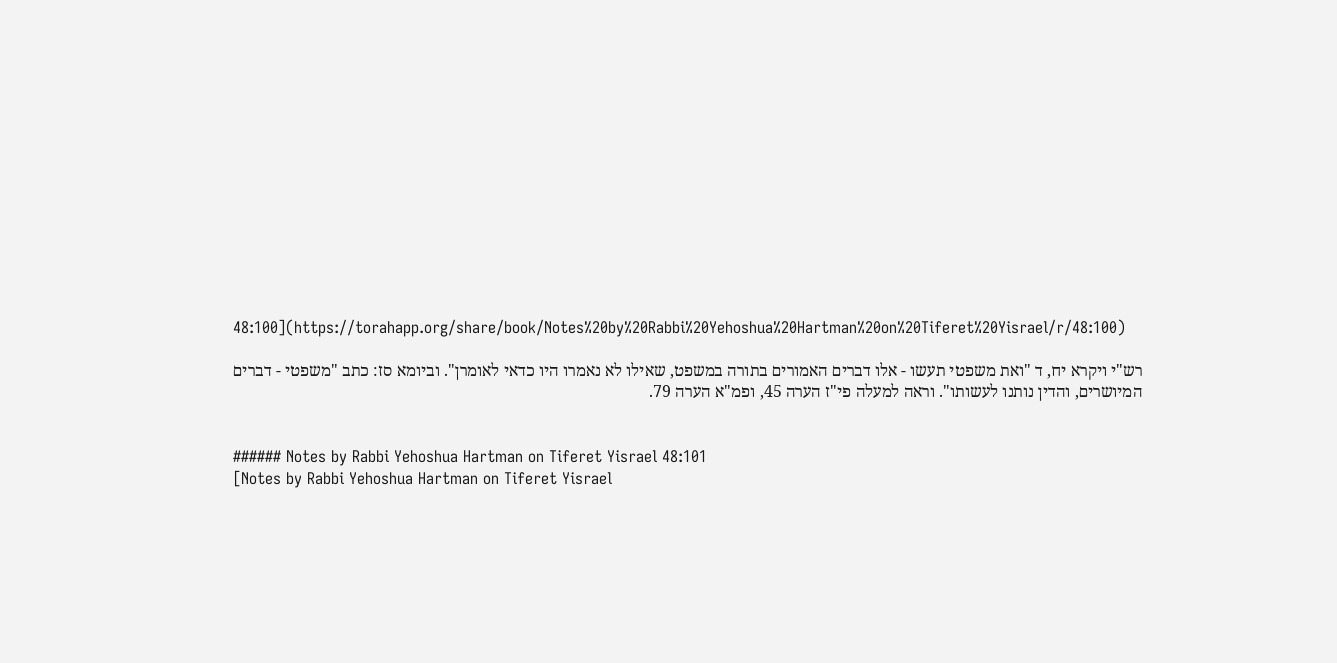48:100](https://torahapp.org/share/book/Notes%20by%20Rabbi%20Yehoshua%20Hartman%20on%20Tiferet%20Yisrael/r/48:100)

רש"י ויקרא יח, ד "ואת משפטי תעשו - אלו דברים האמורים בתורה במשפט, שאילו לא נאמרו היו כדאי לאומרן". וביומא סז: כתב "משפטי - דברים המיושרים, והדין נותנו לעשותו". וראה למעלה פי"ז הערה 45, ופמ"א הערה 79.


###### Notes by Rabbi Yehoshua Hartman on Tiferet Yisrael 48:101
[Notes by Rabbi Yehoshua Hartman on Tiferet Yisrael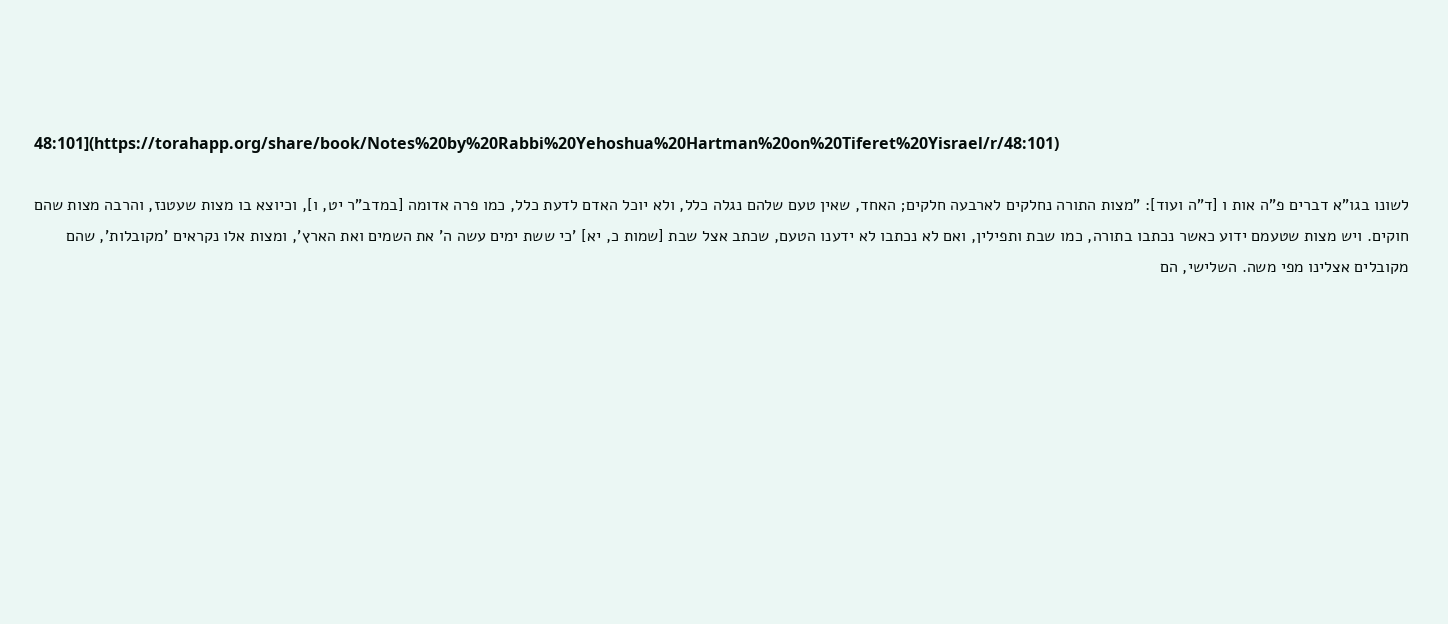48:101](https://torahapp.org/share/book/Notes%20by%20Rabbi%20Yehoshua%20Hartman%20on%20Tiferet%20Yisrael/r/48:101)

לשונו בגו"א דברים פ"ה אות ו [ד"ה ועוד]: "מצות התורה נחלקים לארבעה חלקים; האחד, שאין טעם שלהם נגלה כלל, ולא יוכל האדם לדעת כלל, כמו פרה אדומה [במדב"ר יט, ו], וכיוצא בו מצות שעטנז, והרבה מצות שהם חוקים. ויש מצות שטעמם ידוע כאשר נכתבו בתורה, כמו שבת ותפילין, ואם לא נכתבו לא ידענו הטעם, שכתב אצל שבת [שמות כ, יא] 'כי ששת ימים עשה ה' את השמים ואת הארץ', ומצות אלו נקראים 'מקובלות', שהם מקובלים אצלינו מפי משה. השלישי, הם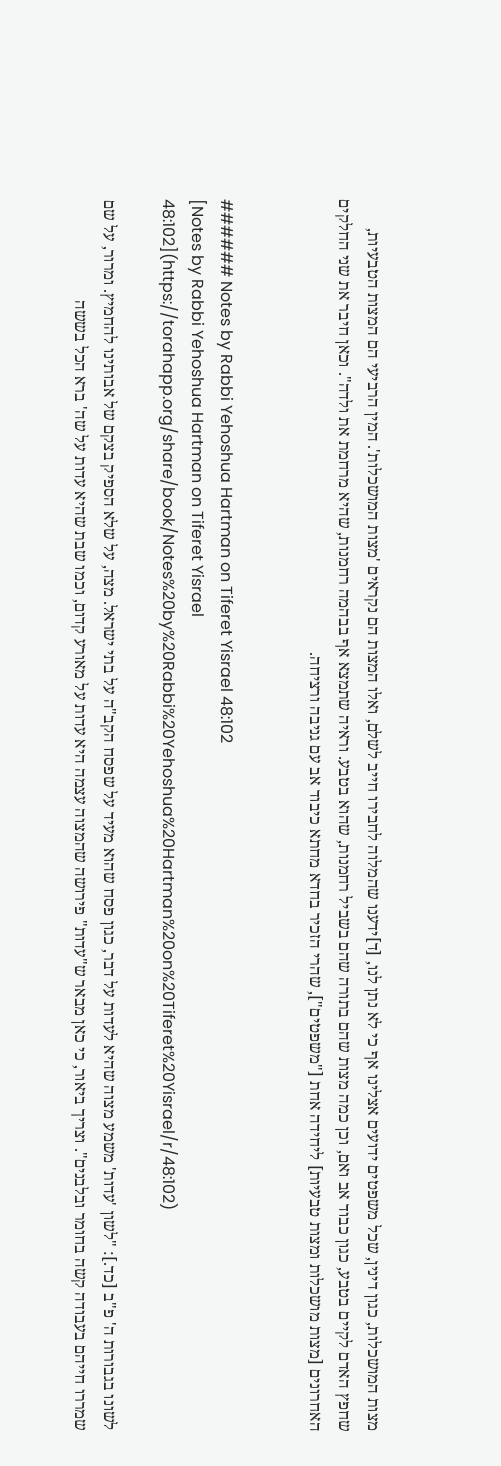מצות המושכלות, כגון דינין, שכל משפטים ידועים אצלינו אף כי לא נתן לנו, [ד]ידענו שהמלוה לחבירו חייב לשלם, ואלו המצות הם נקראים 'מצות המושכלות'. המין הרביעי הם המצות הטבעיות, שחפץ האדם לקיים בטבע, כגון כבוד אב ואם, וכן כמה מצות שהם בתורה שהם בשביל רחמנות, שהוא בטבע. וראיה שתמצא אף בבהמה רחמנות, שהיא מרחמת את ולדה". וכאן חיבר את שני החלקים האחרונים [מצות מושכלות ומצות טבעיות] ליחידה אחת ["משפטים"], שהרי הזכיר בחדא מחתא כיבוד אב עם גניבה ורציחה.


###### Notes by Rabbi Yehoshua Hartman on Tiferet Yisrael 48:102
[Notes by Rabbi Yehoshua Hartman on Tiferet Yisrael 48:102](https://torahapp.org/share/book/Notes%20by%20Rabbi%20Yehoshua%20Hartman%20on%20Tiferet%20Yisrael/r/48:102)

לשונו בגבורות ה' פ"ב [כד.]: "לשון 'עדות' משמע מצוה שהיא לעדות על דבר, כגון פסח שהוא מעיד על שפסח הקב"ה על בתי ישראל. מצה, על שלא הספיק בצקם של אבותינו להחמיץ. ומרור, על שם שמררו חייהם בעבודה קשה בחומר ובלבנים". וצריך ביאור, כי כאן מבאר ש"עדות" פירושה שהמצוה עצמה היא עדות על מאורע קדום, וכמו שבת שהיא עדות על שה' ברא הכל בששה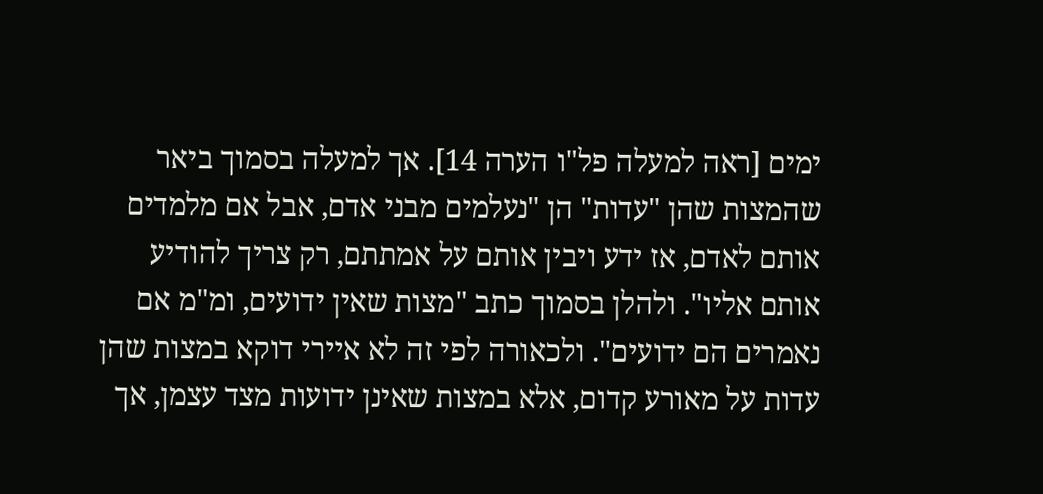ימים [ראה למעלה פל"ו הערה 14]. אך למעלה בסמוך ביאר שהמצות שהן "עדות" הן "נעלמים מבני אדם, אבל אם מלמדים אותם לאדם, אז ידע ויבין אותם על אמתתם, רק צריך להודיע אותם אליו". ולהלן בסמוך כתב "מצות שאין ידועים, ומ"מ אם נאמרים הם ידועים". ולכאורה לפי זה לא איירי דוקא במצות שהן עדות על מאורע קדום, אלא במצות שאינן ידועות מצד עצמן, אך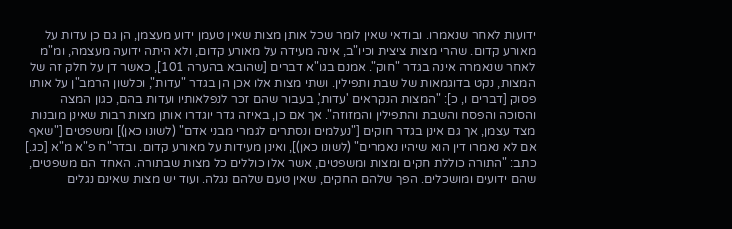ידועות לאחר שנאמרו. ובודאי שאין לומר שכל אותן מצות שאין טעמן ידוע מעצמן, הן גם כן עדות על מאורע קדום. שהרי מצות ציצית וכיו"ב, אינה מעידה על מאורע קדום, ולא היתה ידועה מעצמה, ומ"מ לאחר שנאמרה אינה בגדר "חוק". אמנם בגו"א דברים [שהובא בהערה 101], כאשר דן על חלק זה של המצות, נקט בדוגמאות של שבת ותפילין. ושתי מצות אלו אכן הן בגדר "עדות", וכלשון הרמב"ן על אותו פסוק [דברים ו, כ]: "המצות הנקראים 'עדות', בעבור שהם זכר לנפלאותיו ועדות בהם, כגון המצה והסוכה והפסח והשבת והתפילין והמזוזה". אך אם כן, באיזה גדר יוגדרו אותן מצות רבות שאינן מובנות מצד עצמן, אך גם אינן בגדר חוקים ["נעלמים ונסתרים לגמרי מבני אדם" (לשונו כאן)] ומשפטים ["שאף אם לא נאמרו דין הוא שיהיו נאמרים" (לשונו כאן)], ואינן מעידות על מאורע קדום. ובדר"ח פ"א מ"א [כג.] כתב: "התורה כוללת חקים ומצות ומשפטים, אשר אלו כוללים כל מצות שבתורה. האחד הם משפטים, שהם ידועים ומושכלים. הפך שלהם החקים, שאין טעם שלהם נגלה. ועוד יש מצות שאינם נגלים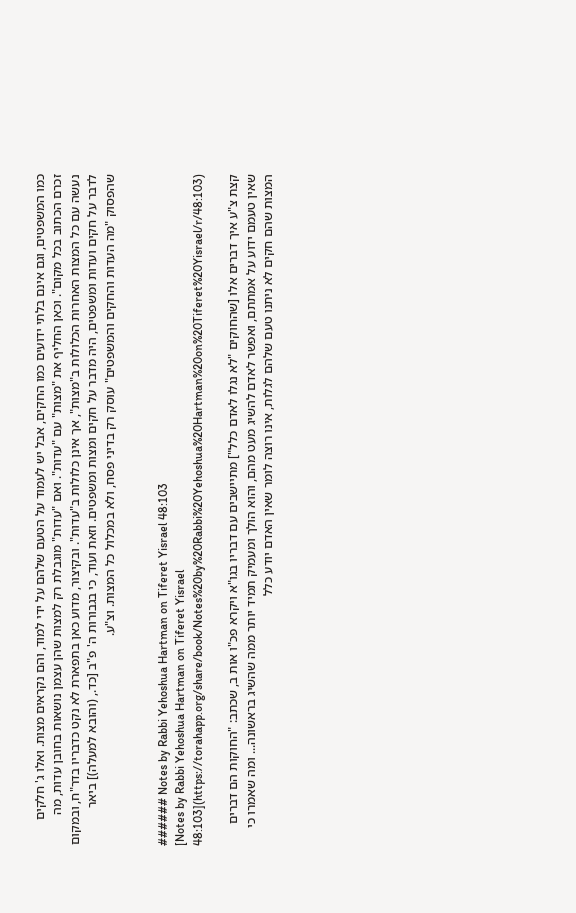כמו המשפטים, וגם אינם בלתי ידועים כמו החקים, אבל יש לעמוד על הטעם שלהם על ידי למוד, והם נקראים מצות. ואלו ג' חלקים זכרם הכתוב בכל מקום". וכאן החליף את "מצות" עם "עדות". ואם "עדות" מוגבלת רק למצות שהן עצמן נושאות בחובן עדות, מה נעשה עם כל המצות האחרות הכלולות ב"מצות", אך אינן כלולות ב"עדות". ובקיצור, מדוע כאן בתפארת לא נקט כדבריו בדר"ח, ובמקום לדבר על חקים ועדות ומשפטים, היה מדבר על חקים ומצות ומשפטים. וזאת ועוד, כי בגבורות ה' פ"ב [כד., (והובא למעלה)] ביאר שהפסוק "מה העדות והחקים והמשפטים" עוסק רק בדיני פסח, ולא במכלול כל המצות. וצ"ע.


###### Notes by Rabbi Yehoshua Hartman on Tiferet Yisrael 48:103
[Notes by Rabbi Yehoshua Hartman on Tiferet Yisrael 48:103](https://torahapp.org/share/book/Notes%20by%20Rabbi%20Yehoshua%20Hartman%20on%20Tiferet%20Yisrael/r/48:103)

קצת צ"ע איך דברים אלו [שהחוקים "לא נגלו לאדם כלל"] מתיישבים עם דבריו בגו"א ויקרא פכ"ו אות ב, שכתב: "החוקות הם דברים שאין טעמם ידוע על אמתתם, ואפשר לאדם להשיג מעט מהם, והוא הולך ומעמיק תמיד יותר ממה שהשיג בראשונה... ומה שאמרו כי המצות שהם חקים לא ניתנו טעם שלהם לגלות, אינו רוצה לומר שאין האדם יודע כלל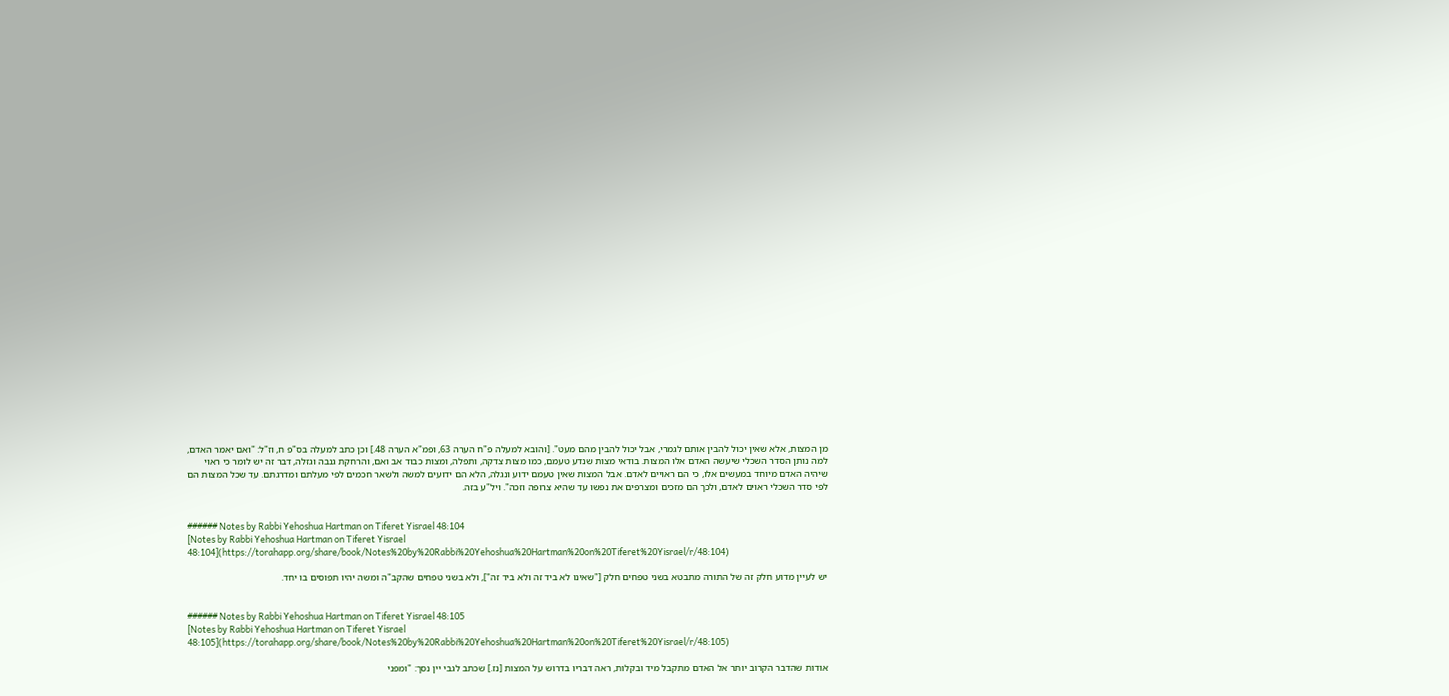מן המצות, אלא שאין יכול להבין אותם לגמרי, אבל יכול להבין מהם מעט". [והובא למעלה פ"ח הערה 63, ופמ"א הערה 48.] וכן כתב למעלה בס"פ ח, וז"ל: "ואם יאמר האדם, למה נותן הסדר השכלי שיעשה האדם אלו המצות. בודאי מצות שנדע טעמם, כמו מצות צדקה, ותפלה, ומצות כבוד אב ואם, והרחקת גנבה וגזלה, דבר זה יש לומר כי ראוי שיהיה האדם מיוחד במעשים אלו, כי הם ראויים לאדם. אבל המצות שאין טעמם ידוע ונגלה, הלא הם ידועים למשה ולשאר חכמים לפי מעלתם ומדרגתם. עד שכל המצות הם לפי סדר השכלי ראוים לאדם, ולכך הם מזכים ומצרפים את נפשו עד שהיא צרופה וזכה". ויל"ע בזה.


###### Notes by Rabbi Yehoshua Hartman on Tiferet Yisrael 48:104
[Notes by Rabbi Yehoshua Hartman on Tiferet Yisrael 48:104](https://torahapp.org/share/book/Notes%20by%20Rabbi%20Yehoshua%20Hartman%20on%20Tiferet%20Yisrael/r/48:104)

יש לעיין מדוע חלק זה של התורה מתבטא בשני טפחים חלק ["שאינו לא ביד זה ולא ביד זה"], ולא בשני טפחים שהקב"ה ומשה יהיו תפוסים בו יחד.


###### Notes by Rabbi Yehoshua Hartman on Tiferet Yisrael 48:105
[Notes by Rabbi Yehoshua Hartman on Tiferet Yisrael 48:105](https://torahapp.org/share/book/Notes%20by%20Rabbi%20Yehoshua%20Hartman%20on%20Tiferet%20Yisrael/r/48:105)

אודות שהדבר הקרוב יותר אל האדם מתקבל מיד ובקלות, ראה דבריו בדרוש על המצות [נז.] שכתב לגבי יין נסך: "ומפני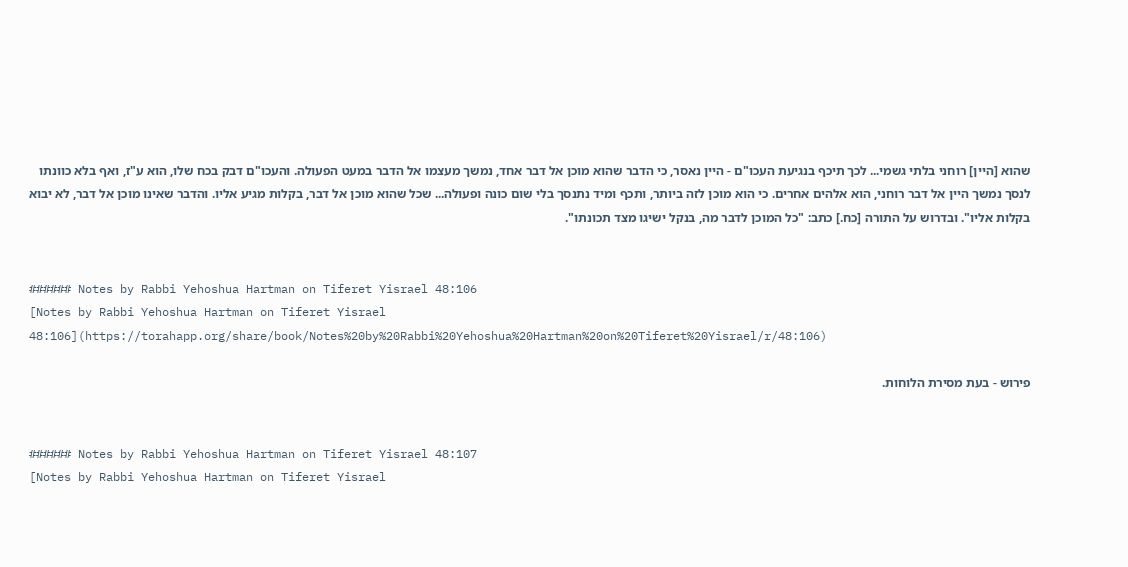שהוא [היין] רוחני בלתי גשמי... לכך תיכף בנגיעת העכו"ם - היין נאסר, כי הדבר שהוא מוכן אל דבר אחד, נמשך מעצמו אל הדבר במעט הפעולה. והעכו"ם דבק בכח שלו, הוא ע"ז, ואף בלא כוונתו לנסך נמשך היין אל דבר רוחני, הוא אלהים אחרים. כי הוא מוכן לזה ביותר, ותכף ומיד נתנסך בלי שום כונה ופעולה... שכל שהוא מוכן אל דבר, בקלות מגיע אליו. והדבר שאינו מוכן אל דבר, לא יבוא בקלות אליו". ובדרוש על התורה [כח.] כתב: "כל המוכן לדבר מה, בנקל ישיגו מצד תכונתו".


###### Notes by Rabbi Yehoshua Hartman on Tiferet Yisrael 48:106
[Notes by Rabbi Yehoshua Hartman on Tiferet Yisrael 48:106](https://torahapp.org/share/book/Notes%20by%20Rabbi%20Yehoshua%20Hartman%20on%20Tiferet%20Yisrael/r/48:106)

פירוש - בעת מסירת הלוחות.


###### Notes by Rabbi Yehoshua Hartman on Tiferet Yisrael 48:107
[Notes by Rabbi Yehoshua Hartman on Tiferet Yisrael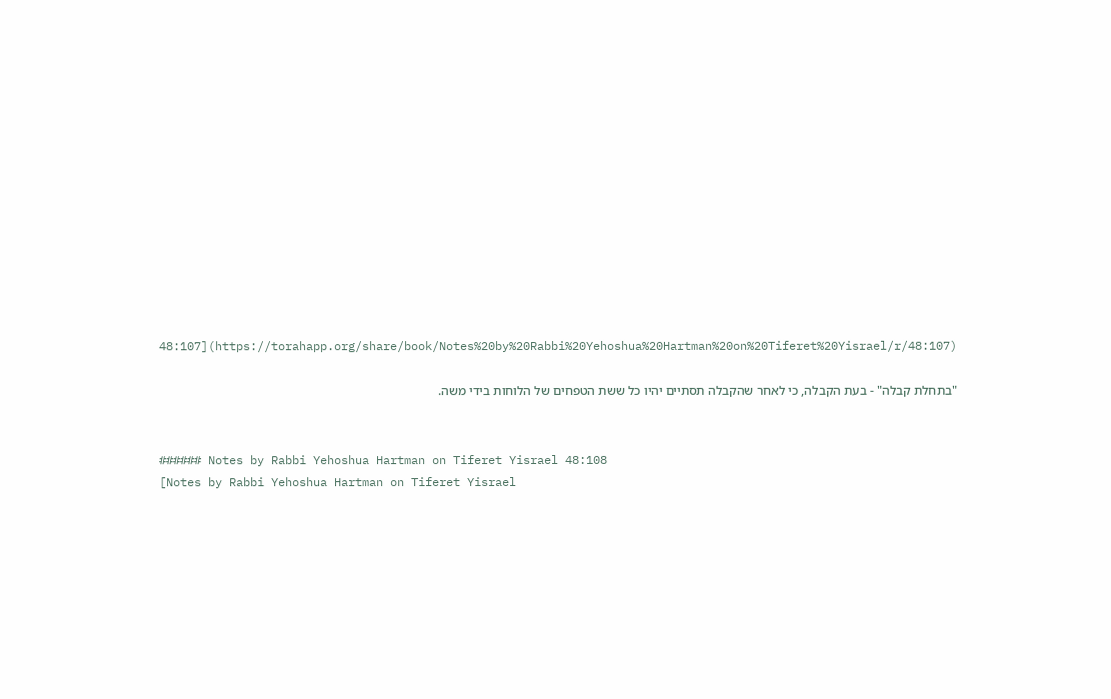48:107](https://torahapp.org/share/book/Notes%20by%20Rabbi%20Yehoshua%20Hartman%20on%20Tiferet%20Yisrael/r/48:107)

"בתחלת קבלה" - בעת הקבלה, כי לאחר שהקבלה תסתיים יהיו כל ששת הטפחים של הלוחות בידי משה.


###### Notes by Rabbi Yehoshua Hartman on Tiferet Yisrael 48:108
[Notes by Rabbi Yehoshua Hartman on Tiferet Yisrael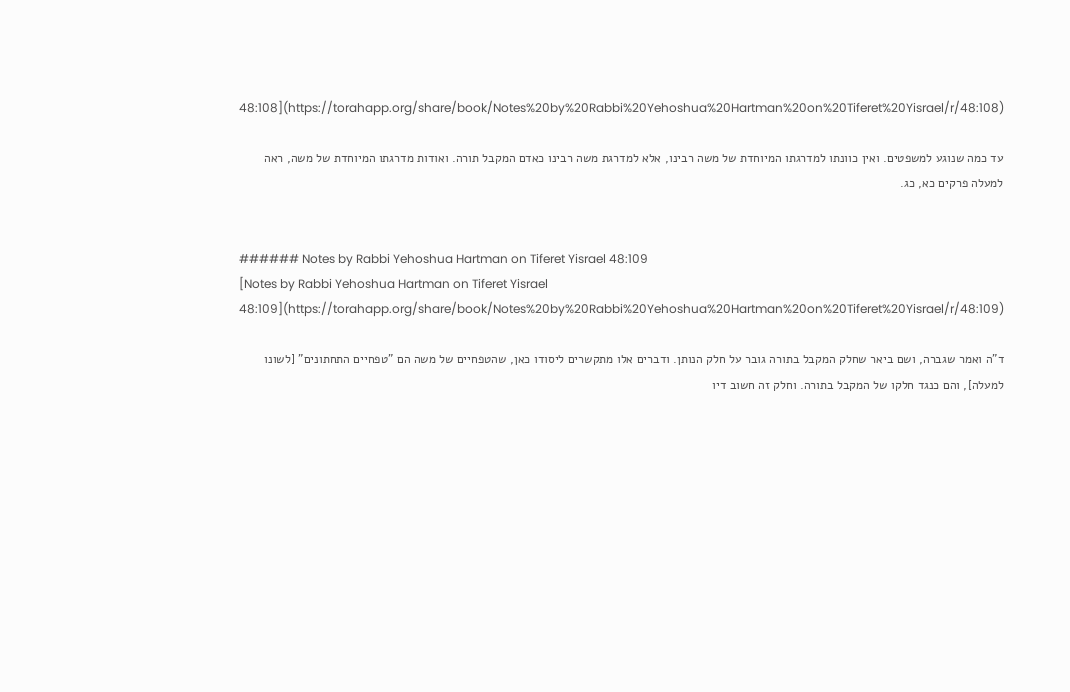48:108](https://torahapp.org/share/book/Notes%20by%20Rabbi%20Yehoshua%20Hartman%20on%20Tiferet%20Yisrael/r/48:108)

עד כמה שנוגע למשפטים. ואין כוונתו למדרגתו המיוחדת של משה רבינו, אלא למדרגת משה רבינו כאדם המקבל תורה. ואודות מדרגתו המיוחדת של משה, ראה למעלה פרקים כא, כג.


###### Notes by Rabbi Yehoshua Hartman on Tiferet Yisrael 48:109
[Notes by Rabbi Yehoshua Hartman on Tiferet Yisrael 48:109](https://torahapp.org/share/book/Notes%20by%20Rabbi%20Yehoshua%20Hartman%20on%20Tiferet%20Yisrael/r/48:109)

ד"ה ואמר שגברה, ושם ביאר שחלק המקבל בתורה גובר על חלק הנותן. ודברים אלו מתקשרים ליסודו כאן, שהטפחיים של משה הם "טפחיים התחתונים" [לשונו למעלה], והם כנגד חלקו של המקבל בתורה. וחלק זה חשוב דיו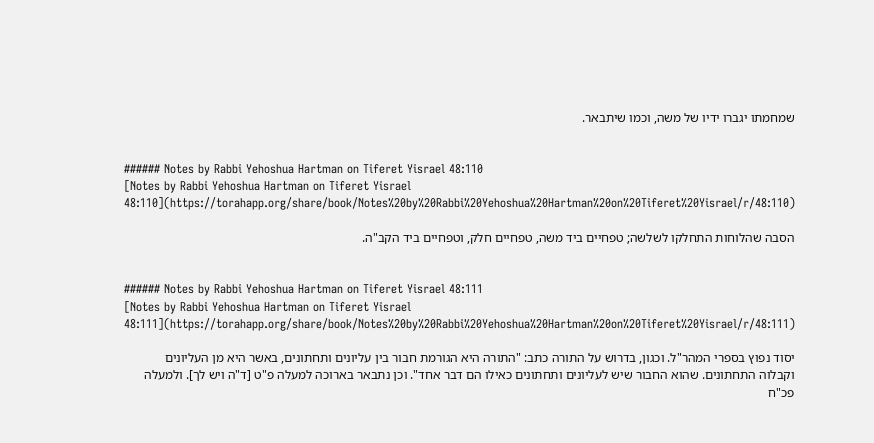שמחמתו יגברו ידיו של משה, וכמו שיתבאר.


###### Notes by Rabbi Yehoshua Hartman on Tiferet Yisrael 48:110
[Notes by Rabbi Yehoshua Hartman on Tiferet Yisrael 48:110](https://torahapp.org/share/book/Notes%20by%20Rabbi%20Yehoshua%20Hartman%20on%20Tiferet%20Yisrael/r/48:110)

הסבה שהלוחות התחלקו לשלשה; טפחיים ביד משה, טפחיים חלק, וטפחיים ביד הקב"ה.


###### Notes by Rabbi Yehoshua Hartman on Tiferet Yisrael 48:111
[Notes by Rabbi Yehoshua Hartman on Tiferet Yisrael 48:111](https://torahapp.org/share/book/Notes%20by%20Rabbi%20Yehoshua%20Hartman%20on%20Tiferet%20Yisrael/r/48:111)

יסוד נפוץ בספרי המהר"ל. וכגון, בדרוש על התורה כתב: "התורה היא הגורמת חבור בין עליונים ותחתונים, באשר היא מן העליונים וקבלוה התחתונים. שהוא החבור שיש לעליונים ותחתונים כאילו הם דבר אחד". וכן נתבאר בארוכה למעלה פ"ט [ד"ה ויש לך]. ולמעלה פכ"ח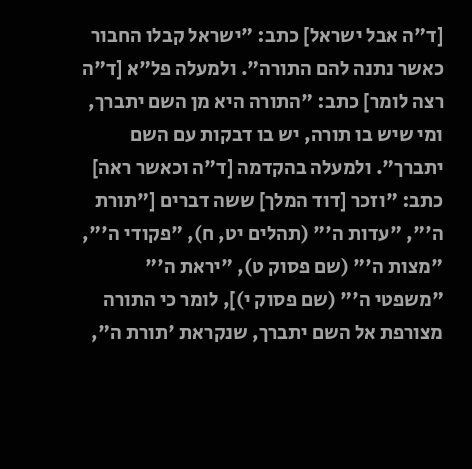[ד"ה אבל ישראל] כתב: "ישראל קבלו החבור כאשר נתנה להם התורה". ולמעלה פל"א [ד"ה רצה לומר] כתב: "התורה היא מן השם יתברך, ומי שיש בו תורה, יש בו דבקות עם השם יתברך". ולמעלה בהקדמה [ד"ה וכאשר ראה] כתב: "וזכר [דוד המלך] ששה דברים ["תורת ה'", "עדות ה'" (תהלים יט, ח), "פקודי ה'", "מצות ה'" (שם פסוק ט), "יראת ה'" "משפטי ה'" (שם פסוק י)], לומר כי התורה מצורפת אל השם יתברך, שנקראת 'תורת ה",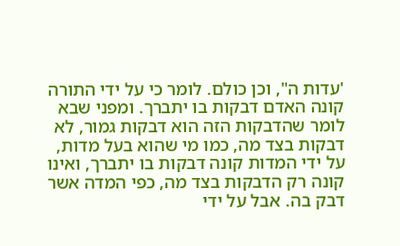'עדות ה", וכן כולם. לומר כי על ידי התורה קונה האדם דבקות בו יתברך. ומפני שבא לומר שהדבקות הזה הוא דבקות גמור, לא דבקות בצד מה, כמו מי שהוא בעל מדות, על ידי המדות קונה דבקות בו יתברך, ואינו קונה רק הדבקות בצד מה, כפי המדה אשר דבק בה. אבל על ידי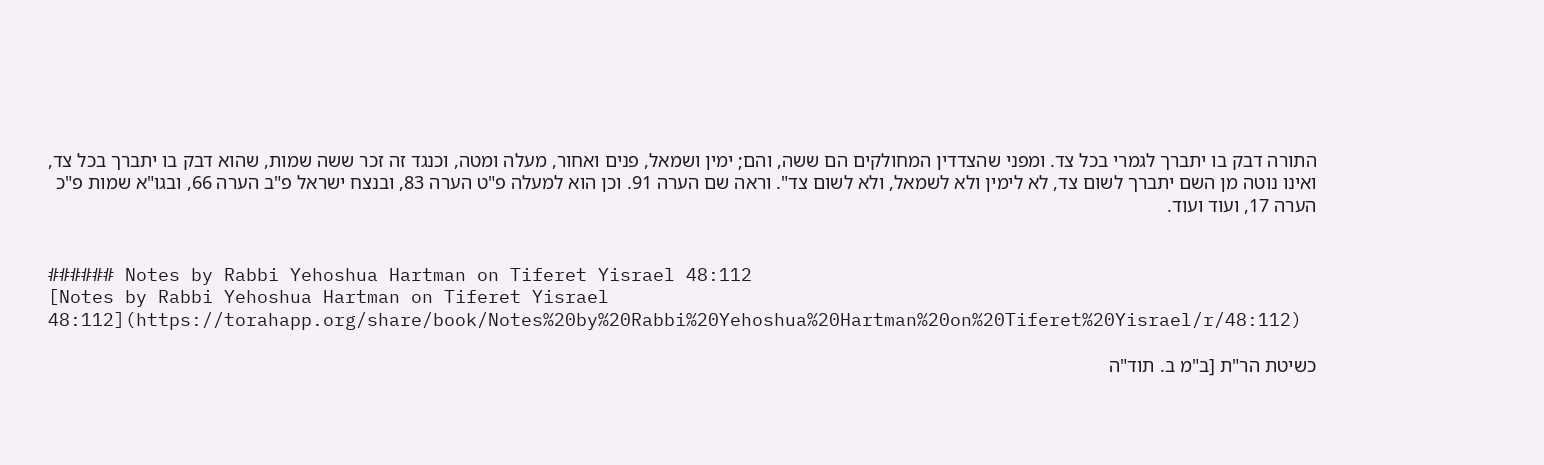התורה דבק בו יתברך לגמרי בכל צד. ומפני שהצדדין המחולקים הם ששה, והם; ימין ושמאל, פנים ואחור, מעלה ומטה, וכנגד זה זכר ששה שמות, שהוא דבק בו יתברך בכל צד, ואינו נוטה מן השם יתברך לשום צד, לא לימין ולא לשמאל, ולא לשום צד". וראה שם הערה 91. וכן הוא למעלה פ"ט הערה 83, ובנצח ישראל פ"ב הערה 66, ובגו"א שמות פ"כ הערה 17, ועוד ועוד.


###### Notes by Rabbi Yehoshua Hartman on Tiferet Yisrael 48:112
[Notes by Rabbi Yehoshua Hartman on Tiferet Yisrael 48:112](https://torahapp.org/share/book/Notes%20by%20Rabbi%20Yehoshua%20Hartman%20on%20Tiferet%20Yisrael/r/48:112)

כשיטת הר"ת [ב"מ ב. תוד"ה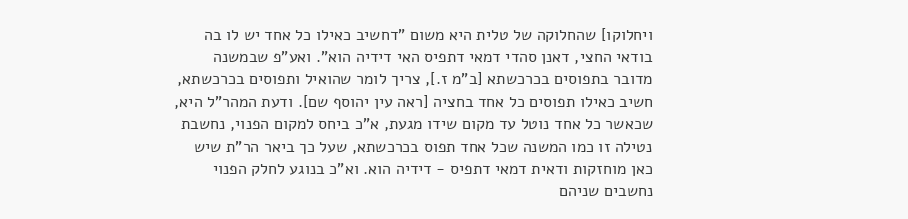ויחלוקו] שהחלוקה של טלית היא משום "דחשיב כאילו כל אחד יש לו בה בודאי החצי, דאנן סהדי דמאי דתפיס האי דידיה הוא". ואע"פ שבמשנה מדובר בתפוסים בכרכשתא [ב"מ ז.], צריך לומר שהואיל ותפוסים בכרכשתא, חשיב כאילו תפוסים כל אחד בחציה [ראה עין יהוסף שם]. ודעת המהר"ל היא, שכאשר כל אחד נוטל עד מקום שידו מגעת, א"כ ביחס למקום הפנוי, נחשבת נטילה זו כמו המשנה שכל אחד תפוס בכרכשתא, שעל כך ביאר הר"ת שיש כאן מוחזקות ודאית דמאי דתפיס - דידיה הוא. וא"כ בנוגע לחלק הפנוי נחשבים שניהם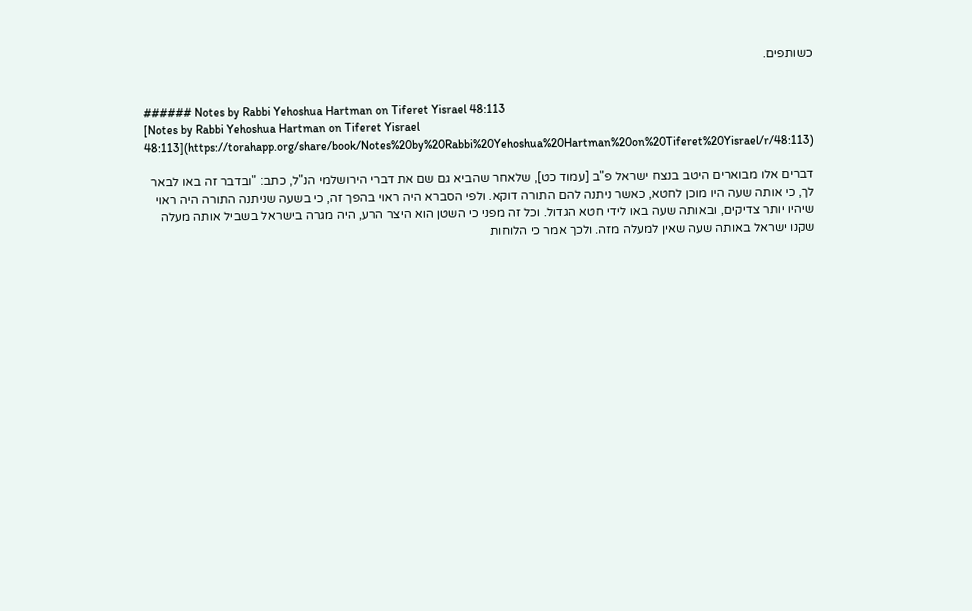כשותפים.


###### Notes by Rabbi Yehoshua Hartman on Tiferet Yisrael 48:113
[Notes by Rabbi Yehoshua Hartman on Tiferet Yisrael 48:113](https://torahapp.org/share/book/Notes%20by%20Rabbi%20Yehoshua%20Hartman%20on%20Tiferet%20Yisrael/r/48:113)

דברים אלו מבוארים היטב בנצח ישראל פ"ב [עמוד כט], שלאחר שהביא גם שם את דברי הירושלמי הנ"ל, כתב: "ובדבר זה באו לבאר לך, כי אותה שעה היו מוכן לחטא, כאשר ניתנה להם התורה דוקא. ולפי הסברא היה ראוי בהפך זה, כי בשעה שניתנה התורה היה ראוי שיהיו יותר צדיקים, ובאותה שעה באו לידי חטא הגדול. וכל זה מפני כי השטן הוא היצר הרע, היה מגרה בישראל בשביל אותה מעלה שקנו ישראל באותה שעה שאין למעלה מזה. ולכך אמר כי הלוחות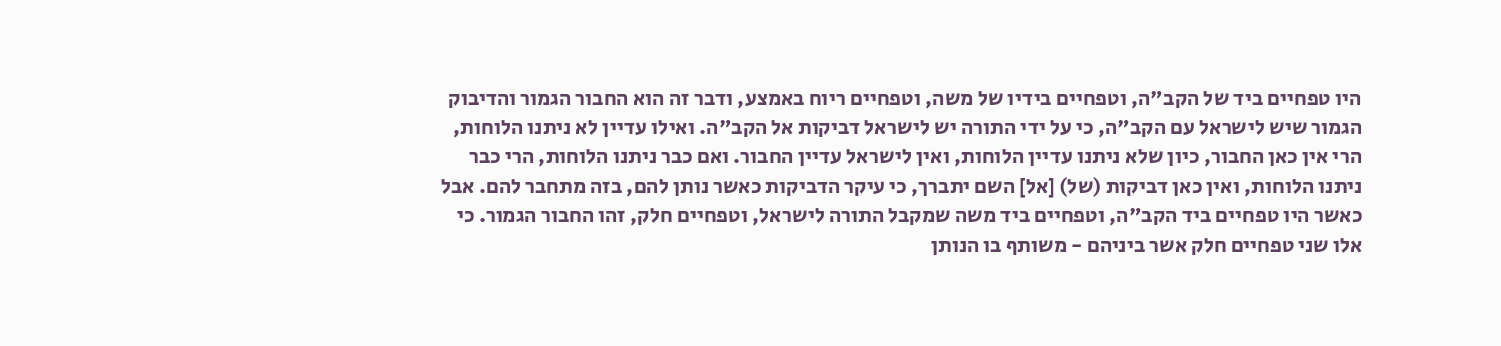היו טפחיים ביד של הקב"ה, וטפחיים בידיו של משה, וטפחיים ריוח באמצע, ודבר זה הוא החבור הגמור והדיבוק הגמור שיש לישראל עם הקב"ה, כי על ידי התורה יש לישראל דביקות אל הקב"ה. ואילו עדיין לא ניתנו הלוחות, הרי אין כאן החבור, כיון שלא ניתנו עדיין הלוחות, ואין לישראל עדיין החבור. ואם כבר ניתנו הלוחות, הרי כבר ניתנו הלוחות, ואין כאן דביקות (של) [אל] השם יתברך, כי עיקר הדביקות כאשר נותן להם, בזה מתחבר להם. אבל כאשר היו טפחיים ביד הקב"ה, וטפחיים ביד משה שמקבל התורה לישראל, וטפחיים חלק, זהו החבור הגמור. כי אלו שני טפחיים חלק אשר ביניהם - משותף בו הנותן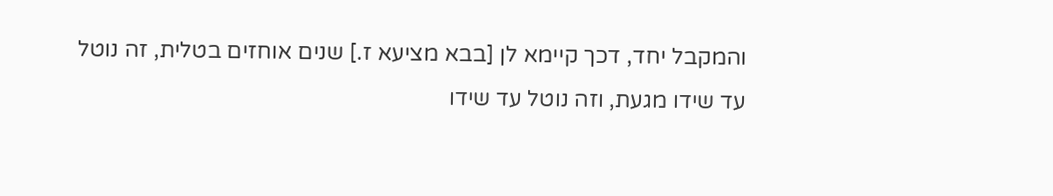והמקבל יחד, דכך קיימא לן [בבא מציעא ז.] שנים אוחזים בטלית, זה נוטל עד שידו מגעת, וזה נוטל עד שידו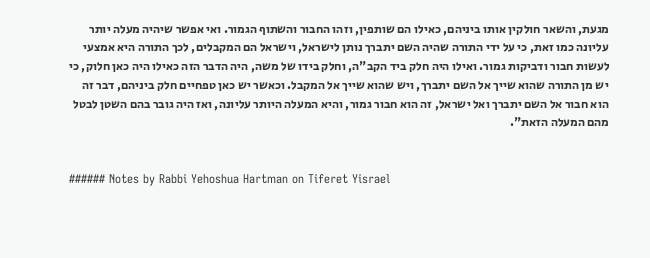מגעת, והשאר חולקין אותו ביניהם, כאילו הם שותפין, וזהו החבור והשתוף הגמור. ואי אפשר שיהיה מעלה יותר עליונה כמו זאת, כי על ידי התורה שהיה השם יתברך נותן לישראל, וישראל הם המקבלים, לכך התורה היא אמצעי לעשות חבור ודביקות גמור. ואילו היה חלק ביד הקב"ה, וחלק בידו של משה, היה הדבר הזה כאילו היה כאן חלוק, כי יש מן התורה שהוא שייך אל השם יתברך, ויש שהוא שייך אל המקבל. וכאשר יש כאן טפחיים חלק ביניהם, דבר זה הוא חבור אל השם יתברך ואל ישראל, זה הוא חבור גמור, והיא המעלה היותר עליונה, ואז היה גובר בהם השטן לבטל מהם המעלה הזאת".


###### Notes by Rabbi Yehoshua Hartman on Tiferet Yisrael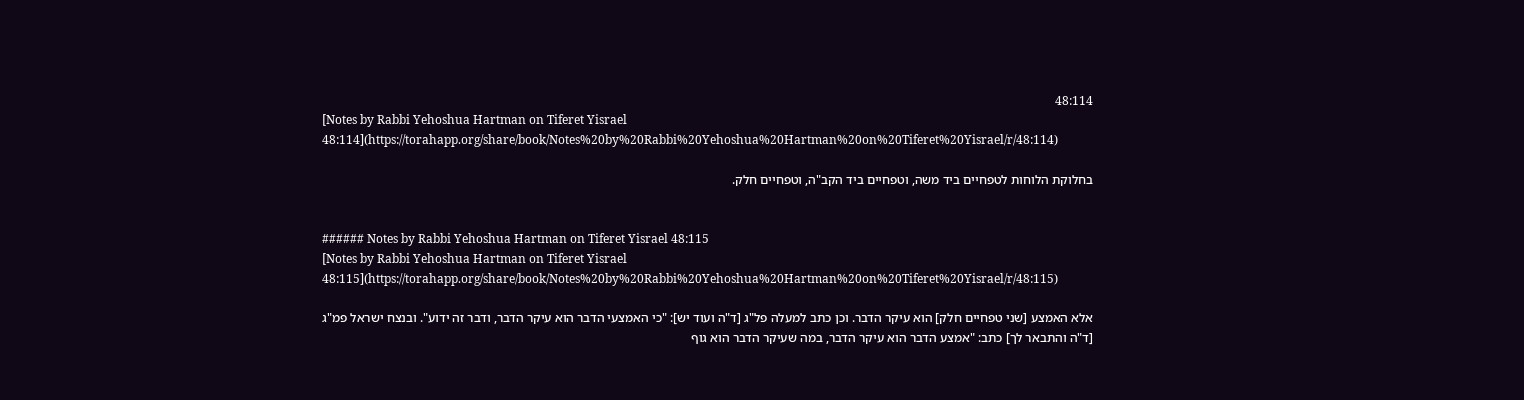48:114
[Notes by Rabbi Yehoshua Hartman on Tiferet Yisrael 48:114](https://torahapp.org/share/book/Notes%20by%20Rabbi%20Yehoshua%20Hartman%20on%20Tiferet%20Yisrael/r/48:114)

בחלוקת הלוחות לטפחיים ביד משה, וטפחיים ביד הקב"ה, וטפחיים חלק.


###### Notes by Rabbi Yehoshua Hartman on Tiferet Yisrael 48:115
[Notes by Rabbi Yehoshua Hartman on Tiferet Yisrael 48:115](https://torahapp.org/share/book/Notes%20by%20Rabbi%20Yehoshua%20Hartman%20on%20Tiferet%20Yisrael/r/48:115)

אלא האמצע [שני טפחיים חלק] הוא עיקר הדבר. וכן כתב למעלה פל"ג [ד"ה ועוד יש]: "כי האמצעי הדבר הוא עיקר הדבר, ודבר זה ידוע". ובנצח ישראל פמ"ג [ד"ה והתבאר לך] כתב: "אמצע הדבר הוא עיקר הדבר, במה שעיקר הדבר הוא גוף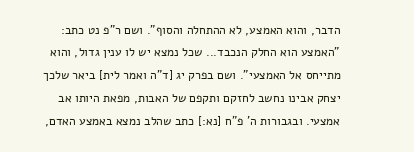הדבר, והוא האמצע, לא ההתחלה והסוף". ושם ר"פ נט כתב: "האמצע הוא החלק הנכבד... שכל נמצא יש לו ענין גדול, והוא מתייחס אל האמצעי". ושם בפרק יג [ד"ה ואמר לית] ביאר שלכך יצחק אבינו נחשב לחזקם ותקפם של האבות, מפאת היותו אב אמצעי. ובגבורות ה' פ"ח [נא:] כתב שהלב נמצא באמצע האדם,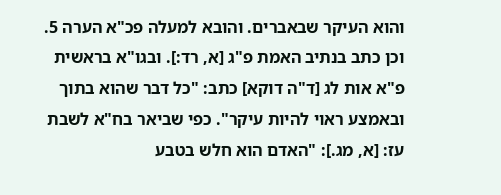והוא העיקר שבאברים. והובא למעלה פכ"א הערה 5. וכן כתב בנתיב האמת פ"ג [א, רד:]. ובגו"א בראשית פ"א אות לג [ד"ה דוקא] כתב: "כל דבר שהוא בתוך ובאמצע ראוי להיות עיקר". כפי שביאר בח"א לשבת עז: [א, מג.]: "האדם הוא חלש בטבע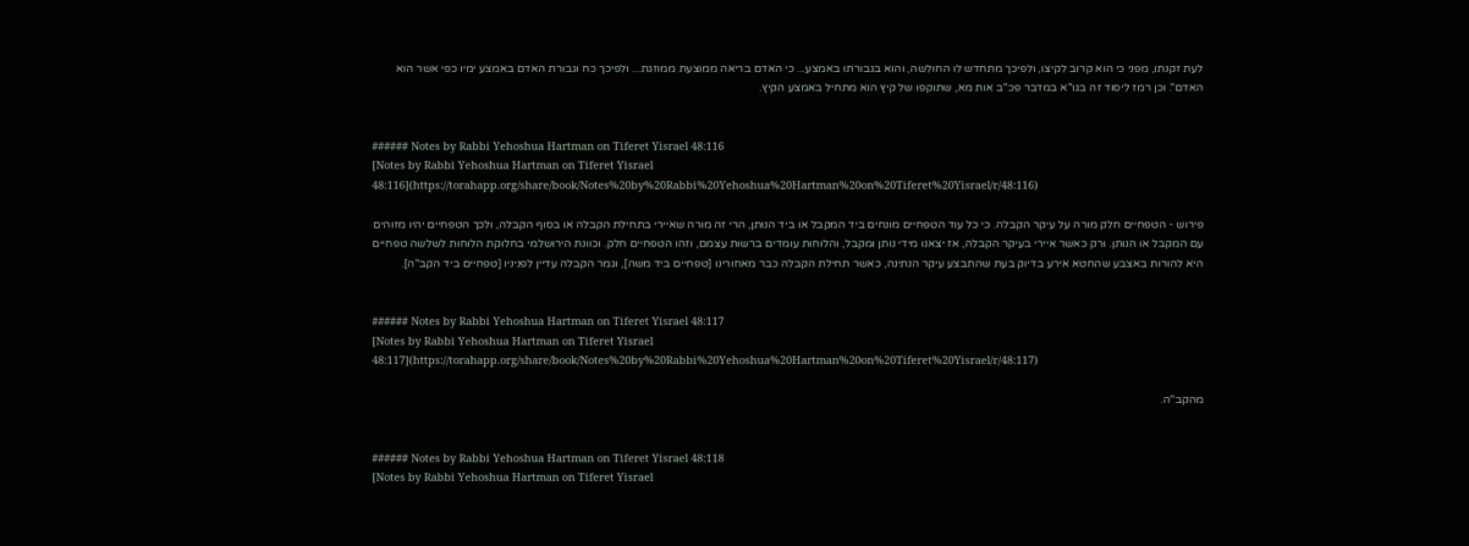לעת זקנתו, מפני כי הוא קרוב לקיצו, ולפיכך מתחדש לו החולשה, והוא בגבורתו באמצע... כי האדם בריאה ממוצעת ממוזגת... ולפיכך כח וגבורת האדם באמצע ימיו כפי אשר הוא האדם". וכן רמז ליסוד זה בגו"א במדבר פכ"ב אות מא, שתוקפו של קיץ הוא מתחיל באמצע הקיץ.


###### Notes by Rabbi Yehoshua Hartman on Tiferet Yisrael 48:116
[Notes by Rabbi Yehoshua Hartman on Tiferet Yisrael 48:116](https://torahapp.org/share/book/Notes%20by%20Rabbi%20Yehoshua%20Hartman%20on%20Tiferet%20Yisrael/r/48:116)

פירוש - הטפחיים חלק מורה על עיקר הקבלה. כי כל עוד הטפחיים מונחים ביד המקבל או ביד הנותן, הרי זה מורה שאיירי בתחילת הקבלה או בסוף הקבלה, ולכך הטפחיים יהיו מזוהים עם המקבל או הנותן. ורק כאשר איירי בעיקר הקבלה, אז יצאנו מידי נותן ומקבל, והלוחות עומדים ברשות עצמם, וזהו הטפחיים חלק. וכוונת הירושלמי בחלוקת הלוחות לשלשה טפחיים היא להורות באצבע שהחטא אירע בדיוק בעת שהתבצע עיקר הנתינה, כאשר תחילת הקבלה כבר מאחורינו [טפחיים ביד משה], וגמר הקבלה עדיין לפניניו [טפחיים ביד הקב"ה].


###### Notes by Rabbi Yehoshua Hartman on Tiferet Yisrael 48:117
[Notes by Rabbi Yehoshua Hartman on Tiferet Yisrael 48:117](https://torahapp.org/share/book/Notes%20by%20Rabbi%20Yehoshua%20Hartman%20on%20Tiferet%20Yisrael/r/48:117)

מהקב"ה.


###### Notes by Rabbi Yehoshua Hartman on Tiferet Yisrael 48:118
[Notes by Rabbi Yehoshua Hartman on Tiferet Yisrael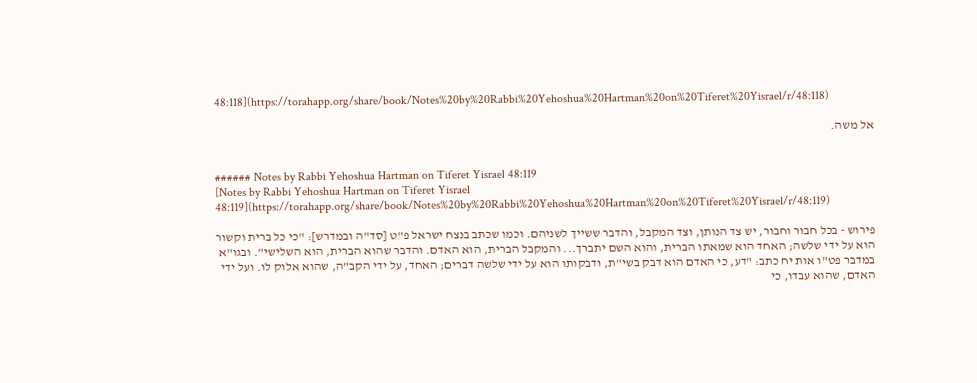48:118](https://torahapp.org/share/book/Notes%20by%20Rabbi%20Yehoshua%20Hartman%20on%20Tiferet%20Yisrael/r/48:118)

אל משה.


###### Notes by Rabbi Yehoshua Hartman on Tiferet Yisrael 48:119
[Notes by Rabbi Yehoshua Hartman on Tiferet Yisrael 48:119](https://torahapp.org/share/book/Notes%20by%20Rabbi%20Yehoshua%20Hartman%20on%20Tiferet%20Yisrael/r/48:119)

פירוש - בכל חבור וחבור, יש צד הנותן, וצד המקבל, והדבר ששייך לשניהם. וכמו שכתב בנצח ישראל פ"ט [סד"ה ובמדרש]: "כי כל ברית וקשור הוא על ידי שלשה; האחד הוא שמאתו הברית, והוא השם יתברך... והמקבל הברית, הוא האדם. והדבר שהוא הברית, הוא השלישי". ובגו"א במדבר פט"ו אות יח כתב: "דע, כי האדם הוא דבק בשי"ת, ודבקותו הוא על ידי שלשה דברים; האחד, על ידי הקב"ה, שהוא אלוק לו. ועל ידי האדם, שהוא עבדו, כי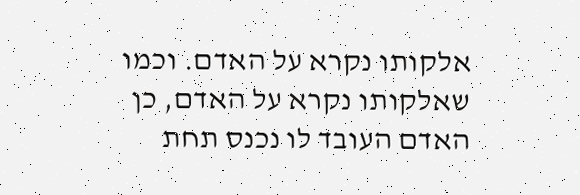אלקותו נקרא על האדם. וכמו שאלקותו נקרא על האדם, כן האדם העובד לו נכנס תחת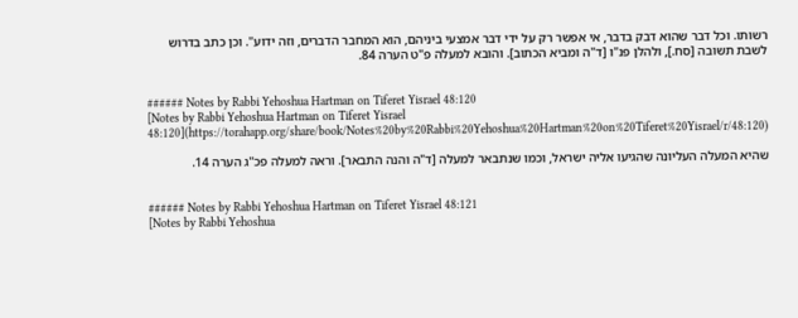רשותו. וכל דבר שהוא דבק בדבר, אי אפשר רק על ידי דבר אמצעי ביניהם, הוא המחבר הדברים, וזה ידוע". וכן כתב בדרוש לשבת תשובה [סח.], ולהלן פנ"ו [ד"ה ומביא הכתוב]. והובא למעלה פ"ט הערה 84.


###### Notes by Rabbi Yehoshua Hartman on Tiferet Yisrael 48:120
[Notes by Rabbi Yehoshua Hartman on Tiferet Yisrael 48:120](https://torahapp.org/share/book/Notes%20by%20Rabbi%20Yehoshua%20Hartman%20on%20Tiferet%20Yisrael/r/48:120)

שהיא המעלה העליונה שהגיעו אליה ישראל, וכמו שנתבאר למעלה [ד"ה והנה התבאר]. וראה למעלה פכ"ג הערה 14.


###### Notes by Rabbi Yehoshua Hartman on Tiferet Yisrael 48:121
[Notes by Rabbi Yehoshua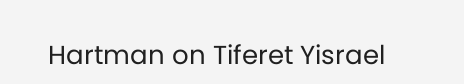Hartman on Tiferet Yisrael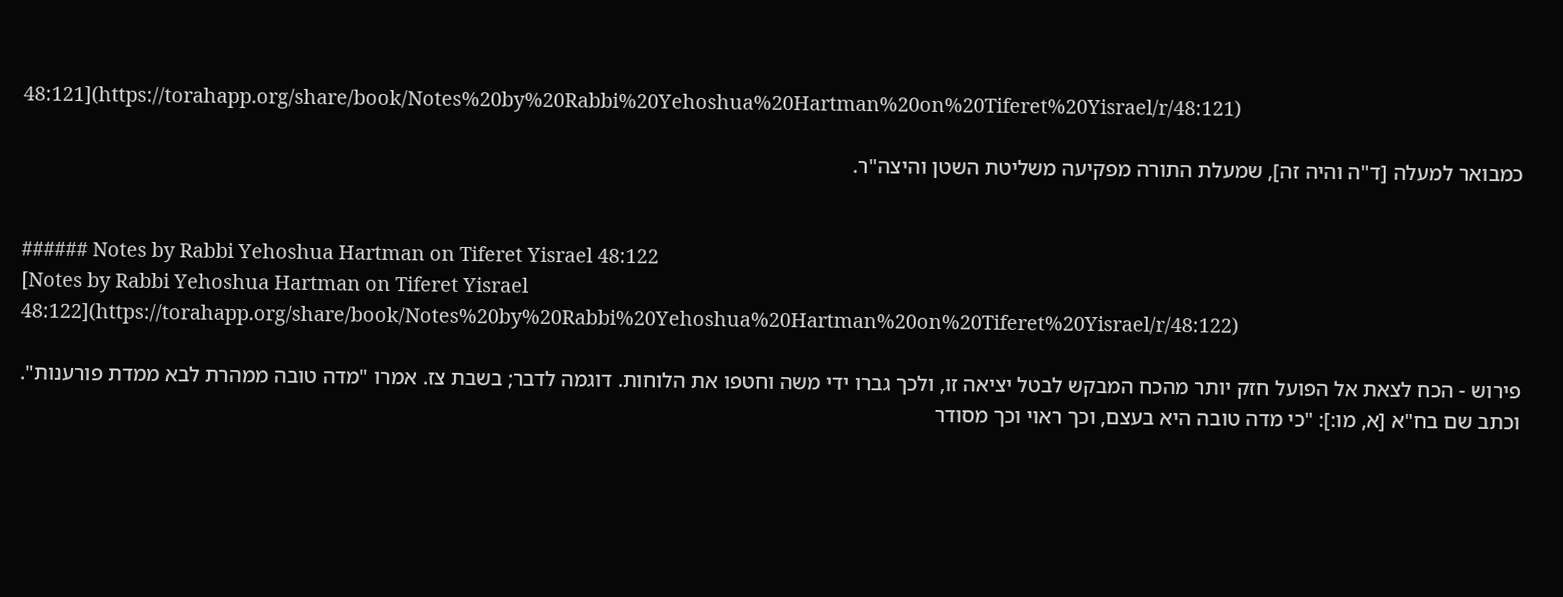48:121](https://torahapp.org/share/book/Notes%20by%20Rabbi%20Yehoshua%20Hartman%20on%20Tiferet%20Yisrael/r/48:121)

כמבואר למעלה [ד"ה והיה זה], שמעלת התורה מפקיעה משליטת השטן והיצה"ר.


###### Notes by Rabbi Yehoshua Hartman on Tiferet Yisrael 48:122
[Notes by Rabbi Yehoshua Hartman on Tiferet Yisrael 48:122](https://torahapp.org/share/book/Notes%20by%20Rabbi%20Yehoshua%20Hartman%20on%20Tiferet%20Yisrael/r/48:122)

פירוש - הכח לצאת אל הפועל חזק יותר מהכח המבקש לבטל יציאה זו, ולכך גברו ידי משה וחטפו את הלוחות. דוגמה לדבר; בשבת צז. אמרו "מדה טובה ממהרת לבא ממדת פורענות". וכתב שם בח"א [א, מו:]: "כי מדה טובה היא בעצם, וכך ראוי וכך מסודר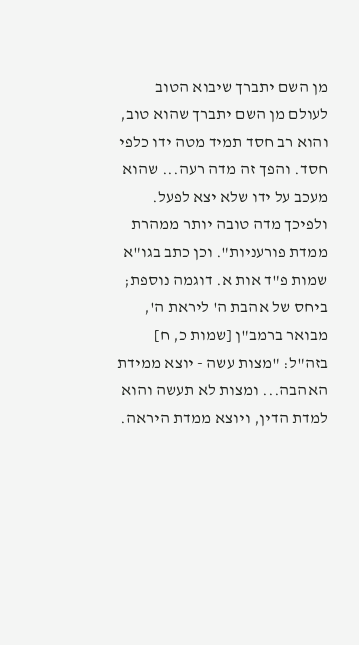מן השם יתברך שיבוא הטוב לעולם מן השם יתברך שהוא טוב, והוא רב חסד תמיד מטה ידו כלפי חסד. והפך זה מדה רעה... שהוא מעכב על ידו שלא יצא לפעל. ולפיכך מדה טובה יותר ממהרת ממדת פורעניות". וכן כתב בגו"א שמות פ"ד אות א. דוגמה נוספת; ביחס של אהבת ה' ליראת ה', מבואר ברמב"ן [שמות כ, ח] בזה"ל: "מצות עשה - יוצא ממידת האהבה... ומצות לא תעשה והוא למדת הדין, ויוצא ממדת היראה.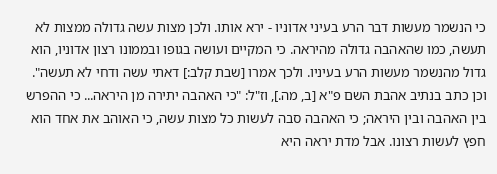כי הנשמר מעשות דבר הרע בעיני אדוניו - ירא אותו. ולכן מצות עשה גדולה ממצות לא תעשה, כמו שהאהבה גדולה מהיראה. כי המקיים ועושה בגופו ובממונו רצון אדוניו, הוא גדול מהנשמר מעשות הרע בעיניו. ולכך אמרו [שבת קלב:] דאתי עשה ודחי לא תעשה". וכן כתב בנתיב אהבת השם פ"א [ב, מה.], וז"ל: "כי האהבה יתירה מן היראה... כי ההפרש בין האהבה ובין היראה; כי האהבה סבה לעשות כל מצות עשה, כי האוהב את אחד הוא חפץ לעשות רצונו. אבל מדת יראה היא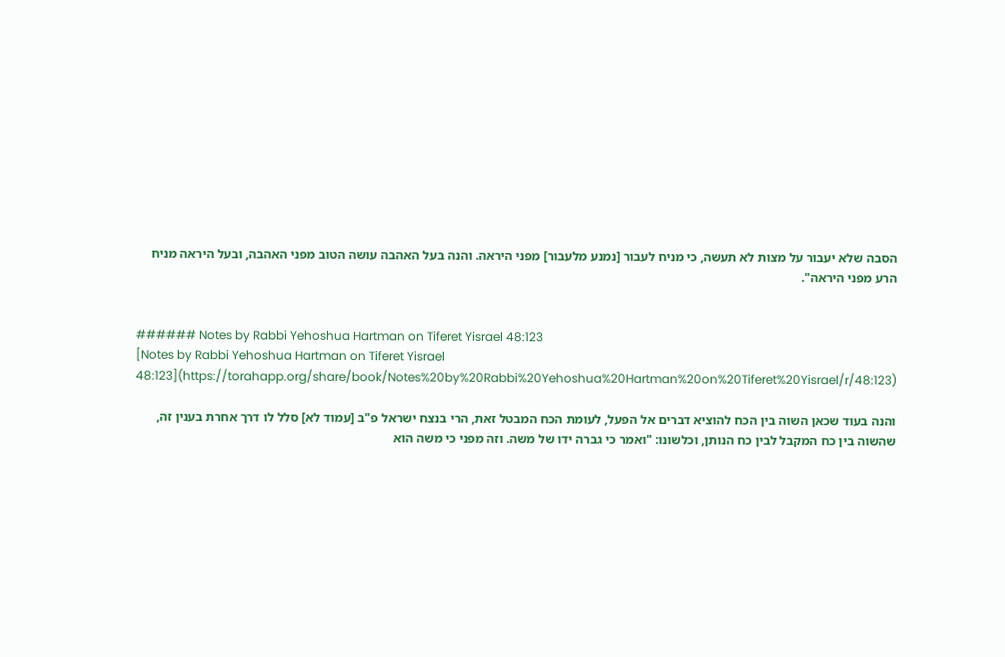הסבה שלא יעבור על מצות לא תעשה, כי מניח לעבור [נמנע מלעבור] מפני היראה. והנה בעל האהבה עושה הטוב מפני האהבה, ובעל היראה מניח הרע מפני היראה".


###### Notes by Rabbi Yehoshua Hartman on Tiferet Yisrael 48:123
[Notes by Rabbi Yehoshua Hartman on Tiferet Yisrael 48:123](https://torahapp.org/share/book/Notes%20by%20Rabbi%20Yehoshua%20Hartman%20on%20Tiferet%20Yisrael/r/48:123)

והנה בעוד שכאן השוה בין הכח להוציא דברים אל הפעל, לעומת הכח המבטל זאת, הרי בנצח ישראל פ"ב [עמוד לא] סלל לו דרך אחרת בענין זה, שהשוה בין כח המקבל לבין כח הנותן, וכלשונו: "ואמר כי גברה ידו של משה. וזה מפני כי משה הוא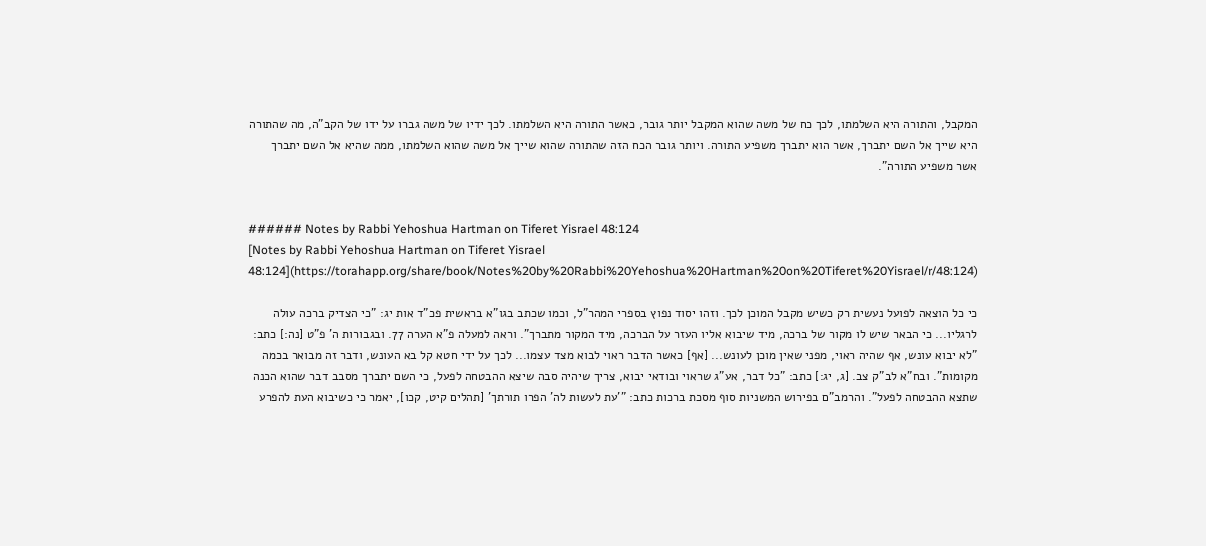המקבל, והתורה היא השלמתו, לכך כח של משה שהוא המקבל יותר גובר, כאשר התורה היא השלמתו. לכך ידיו של משה גברו על ידו של הקב"ה, מה שהתורה היא שייך אל השם יתברך, אשר הוא יתברך משפיע התורה. ויותר גובר הכח הזה שהתורה שהוא שייך אל משה שהוא השלמתו, ממה שהיא אל השם יתברך אשר משפיע התורה".


###### Notes by Rabbi Yehoshua Hartman on Tiferet Yisrael 48:124
[Notes by Rabbi Yehoshua Hartman on Tiferet Yisrael 48:124](https://torahapp.org/share/book/Notes%20by%20Rabbi%20Yehoshua%20Hartman%20on%20Tiferet%20Yisrael/r/48:124)

כי כל הוצאה לפועל נעשית רק כשיש מקבל המוכן לכך. וזהו יסוד נפוץ בספרי המהר"ל, וכמו שכתב בגו"א בראשית פכ"ד אות יג: "כי הצדיק ברכה עולה לרגליו... כי הבאר שיש לו מקור של ברכה, מיד שיבוא אליו העזר על הברכה, מיד המקור מתברך". וראה למעלה פ"א הערה 77. ובגבורות ה' פ"ט [נה:] כתב: "לא יבוא עונש, אף שהיה ראוי, מפני שאין מוכן לעונש... [אף] כאשר הדבר ראוי לבוא מצד עצמו... לכך על ידי חטא קל בא העונש, ודבר זה מבואר בכמה מקומות". ובח"א לב"ק צב. [ג, יג:] כתב: "כל דבר, אע"ג שראוי ובודאי יבוא, צריך שיהיה סבה שיצא ההבטחה לפעל, כי השם יתברך מסבב דבר שהוא הכנה שתצא ההבטחה לפעל". והרמב"ם בפירוש המשניות סוף מסכת ברכות כתב: "'עת לעשות לה' הפרו תורתך' [תהלים קיט, קכו], יאמר כי כשיבוא העת להפרע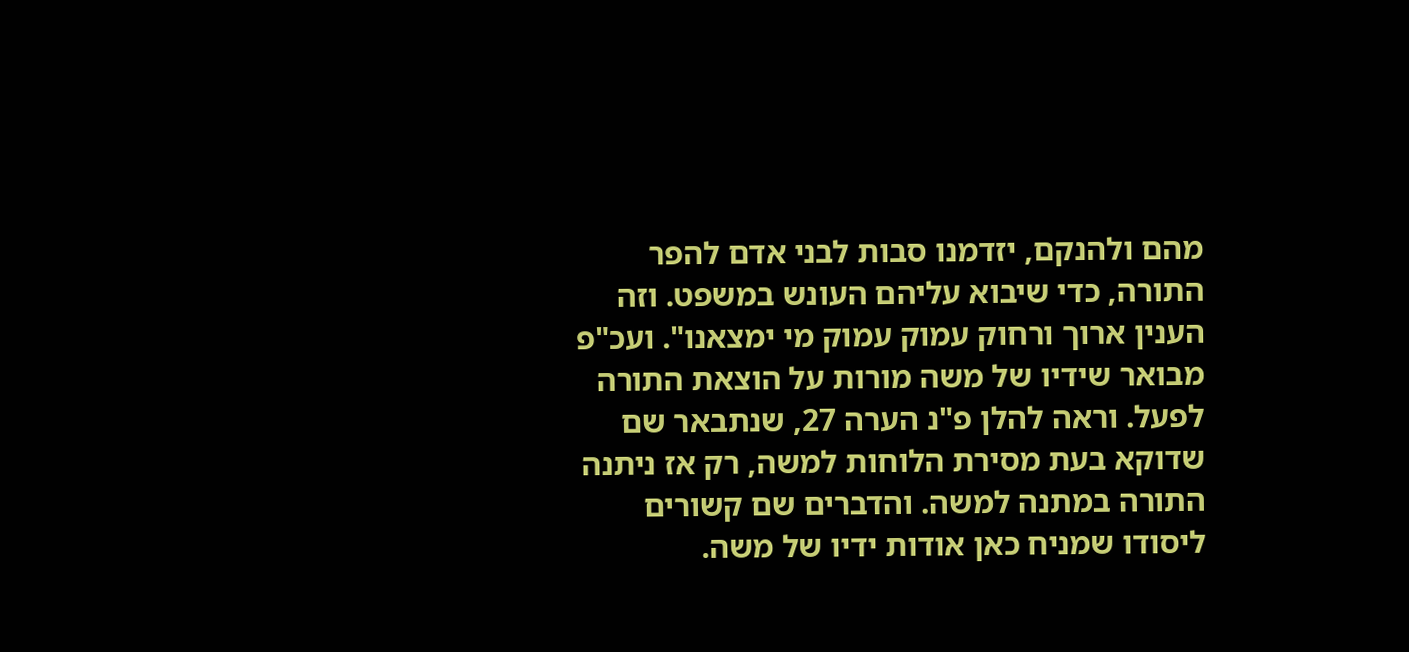מהם ולהנקם, יזדמנו סבות לבני אדם להפר התורה, כדי שיבוא עליהם העונש במשפט. וזה הענין ארוך ורחוק עמוק עמוק מי ימצאנו". ועכ"פ מבואר שידיו של משה מורות על הוצאת התורה לפעל. וראה להלן פ"נ הערה 27, שנתבאר שם שדוקא בעת מסירת הלוחות למשה, רק אז ניתנה התורה במתנה למשה. והדברים שם קשורים ליסודו שמניח כאן אודות ידיו של משה.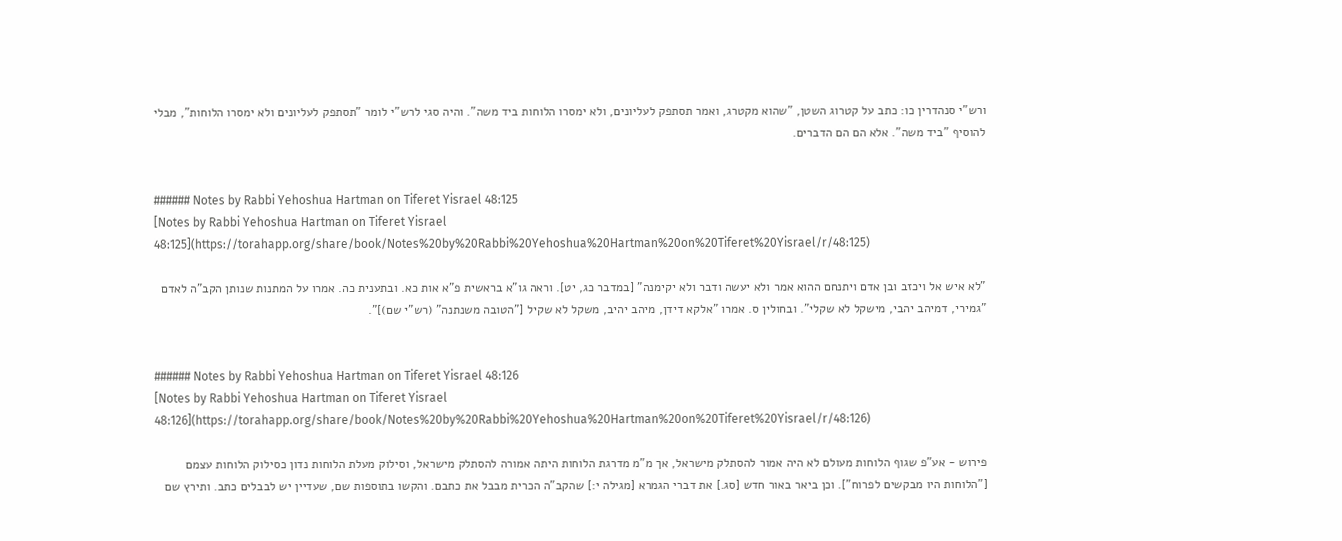ורש"י סנהדרין כו: כתב על קטרוג השטן, "שהוא מקטרג, ואמר תסתפק לעליונים, ולא ימסרו הלוחות ביד משה". והיה סגי לרש"י לומר "תסתפק לעליונים ולא ימסרו הלוחות", מבלי להוסיף "ביד משה". אלא הם הם הדברים.


###### Notes by Rabbi Yehoshua Hartman on Tiferet Yisrael 48:125
[Notes by Rabbi Yehoshua Hartman on Tiferet Yisrael 48:125](https://torahapp.org/share/book/Notes%20by%20Rabbi%20Yehoshua%20Hartman%20on%20Tiferet%20Yisrael/r/48:125)

"לא איש אל ויכזב ובן אדם ויתנחם ההוא אמר ולא יעשה ודבר ולא יקימנה" [במדבר כג, יט]. וראה גו"א בראשית פ"א אות כא. ובתענית כה. אמרו על המתנות שנותן הקב"ה לאדם "גמירי, דמיהב יהבי, מישקל לא שקלי". ובחולין ס. אמרו "אלקא דידן, מיהב יהיב, משקל לא שקיל ["הטובה משנתנה" (רש"י שם)]".


###### Notes by Rabbi Yehoshua Hartman on Tiferet Yisrael 48:126
[Notes by Rabbi Yehoshua Hartman on Tiferet Yisrael 48:126](https://torahapp.org/share/book/Notes%20by%20Rabbi%20Yehoshua%20Hartman%20on%20Tiferet%20Yisrael/r/48:126)

פירוש - אע"פ שגוף הלוחות מעולם לא היה אמור להסתלק מישראל, אך מ"מ מדרגת הלוחות היתה אמורה להסתלק מישראל, וסילוק מעלת הלוחות נדון כסילוק הלוחות עצמם ["הלוחות היו מבקשים לפרוח"]. וכן ביאר באור חדש [סג.] את דברי הגמרא [מגילה י:] שהקב"ה הכרית מבבל את כתבם. והקשו בתוספות שם, שעדיין יש לבבלים כתב. ותירץ שם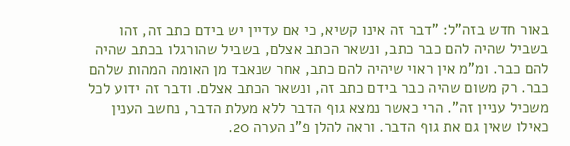באור חדש בזה"ל: "דבר זה אינו קשיא, כי אם עדיין יש בידם כתב זה, זהו בשביל שהיה להם כבר כתב, ונשאר הכתב אצלם, בשביל שהורגלו בכתב שהיה להם כבר. ומ"מ אין ראוי שיהיה להם כתב, אחר שנאבד מן האומה המהות שלהם כבר. רק משום שהיה כבר בידם כתב זה, ונשאר הכתב אצלם. ודבר זה ידוע לכל משכיל עניין זה". הרי כאשר נמצא גוף הדבר ללא מעלת הדבר, נחשב הענין כאילו שאין גם את גוף הדבר. וראה להלן פ"נ הערה 20.